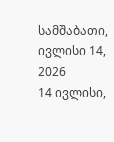სამშაბათი, ივლისი 14, 2026
14 ივლისი,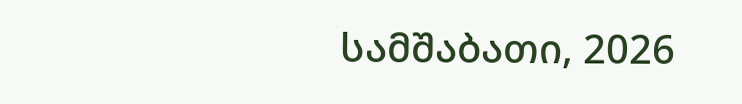სამშაბათი, 2026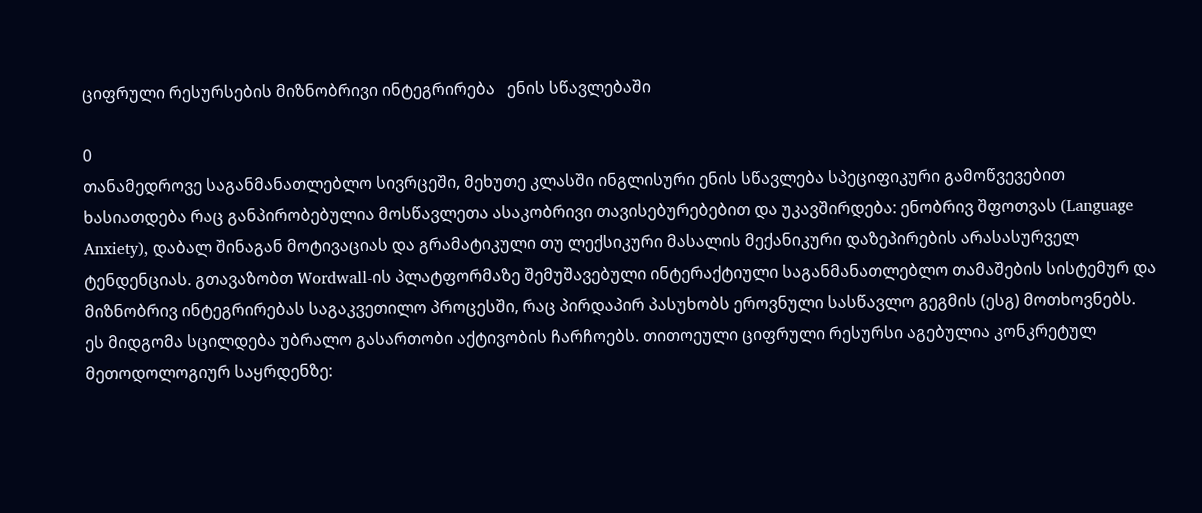ციფრული რესურსების მიზნობრივი ინტეგრირება   ენის სწავლებაში

0
თანამედროვე საგანმანათლებლო სივრცეში, მეხუთე კლასში ინგლისური ენის სწავლება სპეციფიკური გამოწვევებით ხასიათდება რაც განპირობებულია მოსწავლეთა ასაკობრივი თავისებურებებით და უკავშირდება: ენობრივ შფოთვას (Language Anxiety), დაბალ შინაგან მოტივაციას და გრამატიკული თუ ლექსიკური მასალის მექანიკური დაზეპირების არასასურველ ტენდენციას. გთავაზობთ Wordwall-ის პლატფორმაზე შემუშავებული ინტერაქტიული საგანმანათლებლო თამაშების სისტემურ და მიზნობრივ ინტეგრირებას საგაკვეთილო პროცესში, რაც პირდაპირ პასუხობს ეროვნული სასწავლო გეგმის (ესგ) მოთხოვნებს.
ეს მიდგომა სცილდება უბრალო გასართობი აქტივობის ჩარჩოებს. თითოეული ციფრული რესურსი აგებულია კონკრეტულ მეთოდოლოგიურ საყრდენზე: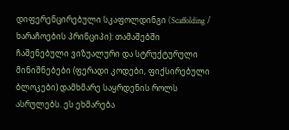დიფერენცირებული სკაფოლდინგი (Scaffolding / ხარაჩოების პრინციპი): თამაშებში ჩაშენებული ვიზუალური და სტრუქტურული მინიშნებები (ფერადი კოდები, ფიქსირებული ბლოკები) დამხმარე საყრდენის როლს ასრულებს. ეს ეხმარება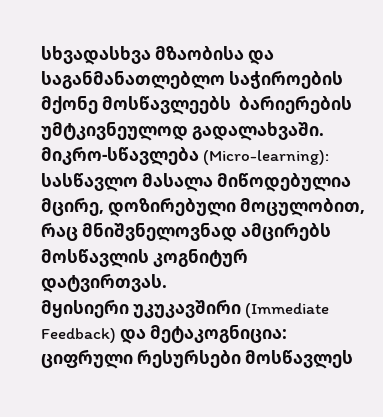სხვადასხვა მზაობისა და  საგანმანათლებლო საჭიროების მქონე მოსწავლეებს  ბარიერების უმტკივნეულოდ გადალახვაში.
მიკრო-სწავლება (Micro-learning): სასწავლო მასალა მიწოდებულია მცირე, დოზირებული მოცულობით, რაც მნიშვნელოვნად ამცირებს მოსწავლის კოგნიტურ დატვირთვას.
მყისიერი უკუკავშირი (Immediate Feedback) და მეტაკოგნიცია: ციფრული რესურსები მოსწავლეს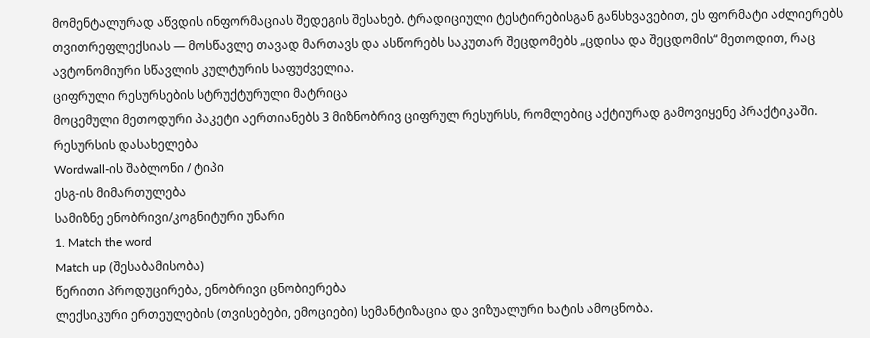მომენტალურად აწვდის ინფორმაციას შედეგის შესახებ. ტრადიციული ტესტირებისგან განსხვავებით, ეს ფორმატი აძლიერებს თვითრეფლექსიას — მოსწავლე თავად მართავს და ასწორებს საკუთარ შეცდომებს „ცდისა და შეცდომის“ მეთოდით, რაც ავტონომიური სწავლის კულტურის საფუძველია.
ციფრული რესურსების სტრუქტურული მატრიცა
მოცემული მეთოდური პაკეტი აერთიანებს 3 მიზნობრივ ციფრულ რესურსს, რომლებიც აქტიურად გამოვიყენე პრაქტიკაში.
რესურსის დასახელება
Wordwall-ის შაბლონი / ტიპი
ესგ-ის მიმართულება
სამიზნე ენობრივი/კოგნიტური უნარი
1. Match the word
Match up (შესაბამისობა)
წერითი პროდუცირება, ენობრივი ცნობიერება
ლექსიკური ერთეულების (თვისებები, ემოციები) სემანტიზაცია და ვიზუალური ხატის ამოცნობა.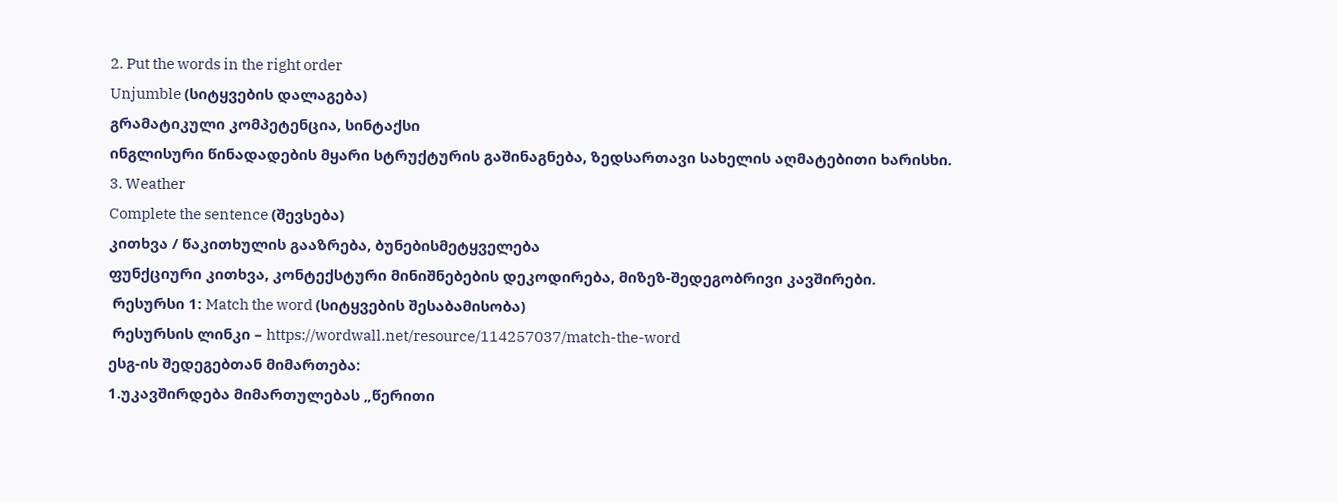2. Put the words in the right order
Unjumble (სიტყვების დალაგება)
გრამატიკული კომპეტენცია, სინტაქსი
ინგლისური წინადადების მყარი სტრუქტურის გაშინაგნება, ზედსართავი სახელის აღმატებითი ხარისხი.
3. Weather
Complete the sentence (შევსება)
კითხვა / წაკითხულის გააზრება, ბუნებისმეტყველება
ფუნქციური კითხვა, კონტექსტური მინიშნებების დეკოდირება, მიზეზ-შედეგობრივი კავშირები.
 რესურსი 1: Match the word (სიტყვების შესაბამისობა)
 რესურსის ლინკი – https://wordwall.net/resource/114257037/match-the-word
ესგ-ის შედეგებთან მიმართება:
1.უკავშირდება მიმართულებას „წერითი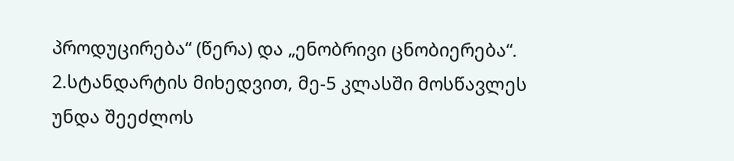პროდუცირება“ (წერა) და „ენობრივი ცნობიერება“.
2.სტანდარტის მიხედვით, მე-5 კლასში მოსწავლეს უნდა შეეძლოს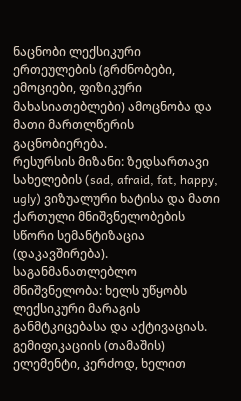ნაცნობი ლექსიკური ერთეულების (გრძნობები, ემოციები, ფიზიკური მახასიათებლები) ამოცნობა და მათი მართლწერის გაცნობიერება.
რესურსის მიზანი: ზედსართავი სახელების (sad, afraid, fat, happy, ugly) ვიზუალური ხატისა და მათი ქართული მნიშვნელობების სწორი სემანტიზაცია (დაკავშირება).
საგანმანათლებლო მნიშვნელობა: ხელს უწყობს ლექსიკური მარაგის განმტკიცებასა და აქტივაციას. გემიფიკაციის (თამაშის) ელემენტი, კერძოდ, ხელით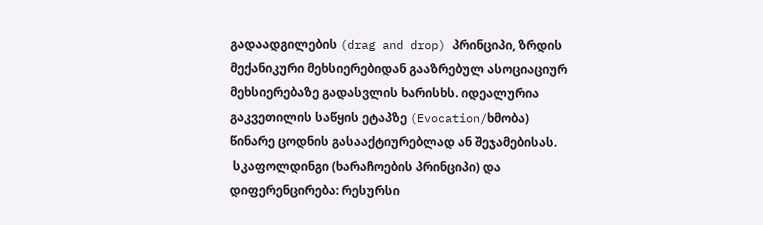გადაადგილების (drag and drop) პრინციპი, ზრდის მექანიკური მეხსიერებიდან გააზრებულ ასოციაციურ მეხსიერებაზე გადასვლის ხარისხს. იდეალურია გაკვეთილის საწყის ეტაპზე (Evocation/ხმობა) წინარე ცოდნის გასააქტიურებლად ან შეჯამებისას.
 სკაფოლდინგი (ხარაჩოების პრინციპი) და დიფერენცირება: რესურსი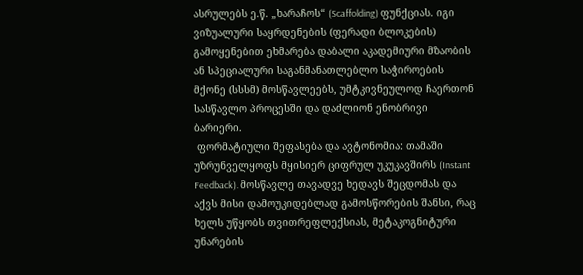ასრულებს ე.წ. „ხარაჩოს“ (Scaffolding) ფუნქციას. იგი ვიზუალური საყრდენების (ფერადი ბლოკების) გამოყენებით ეხმარება დაბალი აკადემიური მზაობის ან სპეციალური საგანმანათლებლო საჭიროების მქონე (სსსმ) მოსწავლეებს, უმტკივნეულოდ ჩაერთონ სასწავლო პროცესში და დაძლიონ ენობრივი ბარიერი.
 ფორმატიული შეფასება და ავტონომია: თამაში უზრუნველყოფს მყისიერ ციფრულ უკუკავშირს (Instant Feedback). მოსწავლე თავადვე ხედავს შეცდომას და აქვს მისი დამოუკიდებლად გამოსწორების შანსი, რაც ხელს უწყობს თვითრეფლექსიას, მეტაკოგნიტური უნარების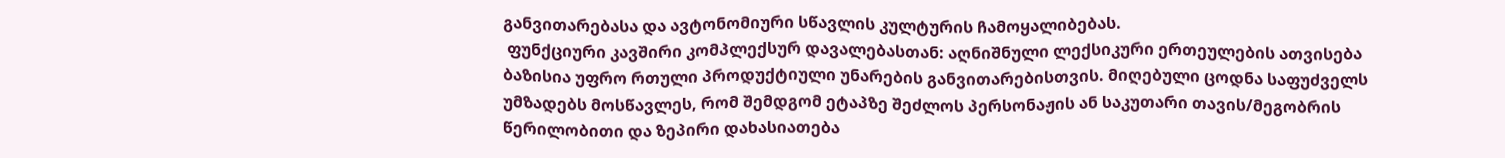განვითარებასა და ავტონომიური სწავლის კულტურის ჩამოყალიბებას.
 ფუნქციური კავშირი კომპლექსურ დავალებასთან: აღნიშნული ლექსიკური ერთეულების ათვისება ბაზისია უფრო რთული პროდუქტიული უნარების განვითარებისთვის. მიღებული ცოდნა საფუძველს უმზადებს მოსწავლეს, რომ შემდგომ ეტაპზე შეძლოს პერსონაჟის ან საკუთარი თავის/მეგობრის წერილობითი და ზეპირი დახასიათება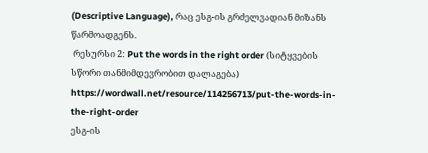(Descriptive Language), რაც ესგ-ის გრძელვადიან მიზანს წარმოადგენს.
 რესურსი 2: Put the words in the right order (სიტყვების სწორი თანმიმდევრობით დალაგება)     https://wordwall.net/resource/114256713/put-the-words-in-the-right-order
ესგ-ის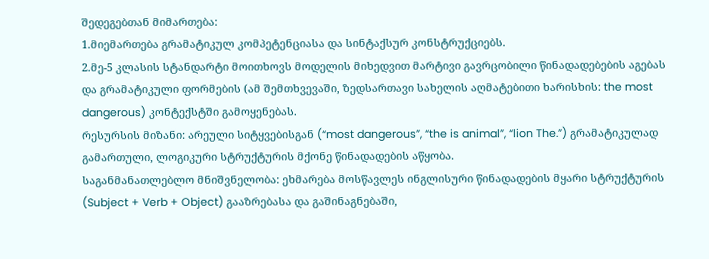შედეგებთან მიმართება:
1.მიემართება გრამატიკულ კომპეტენციასა და სინტაქსურ კონსტრუქციებს.
2.მე-5 კლასის სტანდარტი მოითხოვს მოდელის მიხედვით მარტივი გავრცობილი წინადადებების აგებას და გრამატიკული ფორმების (ამ შემთხვევაში, ზედსართავი სახელის აღმატებითი ხარისხის: the most dangerous) კონტექსტში გამოყენებას.
რესურსის მიზანი: არეული სიტყვებისგან (“most dangerous”, “the is animal”, “lion The.”) გრამატიკულად გამართული, ლოგიკური სტრუქტურის მქონე წინადადების აწყობა.
საგანმანათლებლო მნიშვნელობა: ეხმარება მოსწავლეს ინგლისური წინადადების მყარი სტრუქტურის (Subject + Verb + Object) გააზრებასა და გაშინაგნებაში,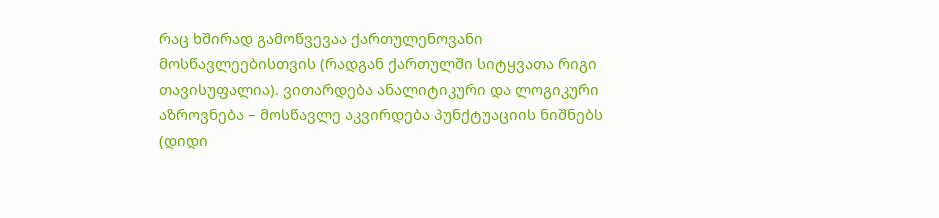რაც ხშირად გამოწვევაა ქართულენოვანი მოსწავლეებისთვის (რადგან ქართულში სიტყვათა რიგი თავისუფალია). ვითარდება ანალიტიკური და ლოგიკური აზროვნება – მოსწავლე აკვირდება პუნქტუაციის ნიშნებს (დიდი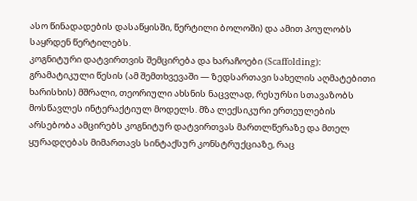ასო წინადადების დასაწყისში, წერტილი ბოლოში) და ამით პოულობს საყრდენ წერტილებს.
კოგნიტური დატვირთვის შემცირება და ხარაჩოები (Scaffolding): გრამატიკული წესის (ამ შემთხვევაში — ზედსართავი სახელის აღმატებითი ხარისხის) მშრალი, თეორიული ახსნის ნაცვლად, რესურსი სთავაზობს მოსწავლეს ინტერაქტიულ მოდელს. მზა ლექსიკური ერთეულების არსებობა ამცირებს კოგნიტურ დატვირთვას მართლწერაზე და მთელ ყურადღებას მიმართავს სინტაქსურ კონსტრუქციაზე, რაც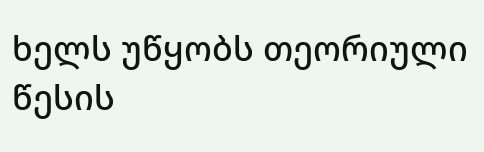ხელს უწყობს თეორიული წესის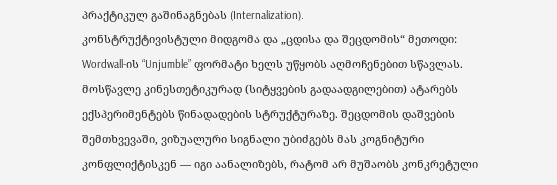პრაქტიკულ გაშინაგნებას (Internalization).
კონსტრუქტივისტული მიდგომა და „ცდისა და შეცდომის“ მეთოდი: Wordwall-ის “Unjumble” ფორმატი ხელს უწყობს აღმოჩენებით სწავლას. მოსწავლე კინესთეტიკურად (სიტყვების გადაადგილებით) ატარებს ექსპერიმენტებს წინადადების სტრუქტურაზე. შეცდომის დაშვების შემთხვევაში, ვიზუალური სიგნალი უბიძგებს მას კოგნიტური კონფლიქტისკენ — იგი აანალიზებს, რატომ არ მუშაობს კონკრეტული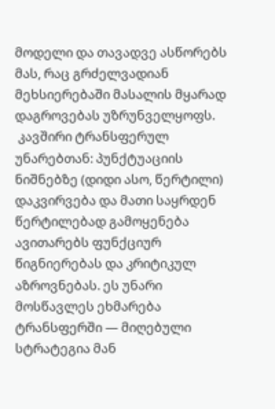მოდელი და თავადვე ასწორებს მას, რაც გრძელვადიან მეხსიერებაში მასალის მყარად დაგროვებას უზრუნველყოფს.
 კავშირი ტრანსფერულ უნარებთან: პუნქტუაციის ნიშნებზე (დიდი ასო, წერტილი) დაკვირვება და მათი საყრდენ წერტილებად გამოყენება ავითარებს ფუნქციურ წიგნიერებას და კრიტიკულ აზროვნებას. ეს უნარი მოსწავლეს ეხმარება ტრანსფერში — მიღებული სტრატეგია მან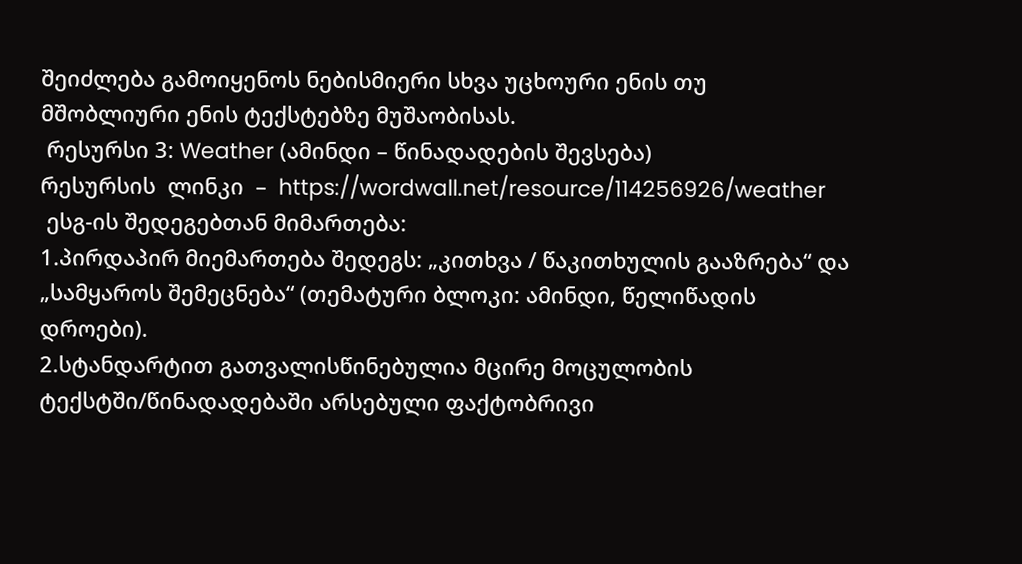შეიძლება გამოიყენოს ნებისმიერი სხვა უცხოური ენის თუ მშობლიური ენის ტექსტებზე მუშაობისას.
 რესურსი 3: Weather (ამინდი – წინადადების შევსება)
რესურსის  ლინკი  –  https://wordwall.net/resource/114256926/weather
 ესგ-ის შედეგებთან მიმართება:
1.პირდაპირ მიემართება შედეგს: „კითხვა / წაკითხულის გააზრება“ და „სამყაროს შემეცნება“ (თემატური ბლოკი: ამინდი, წელიწადის დროები).
2.სტანდარტით გათვალისწინებულია მცირე მოცულობის ტექსტში/წინადადებაში არსებული ფაქტობრივი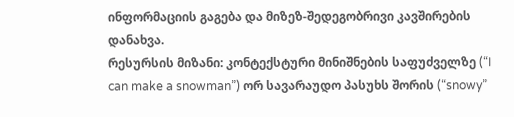ინფორმაციის გაგება და მიზეზ-შედეგობრივი კავშირების დანახვა.
რესურსის მიზანი: კონტექსტური მინიშნების საფუძველზე (“I can make a snowman”) ორ სავარაუდო პასუხს შორის (“snowy”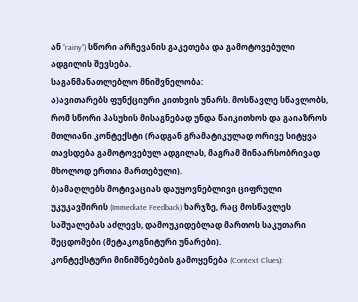ან “rainy”) სწორი არჩევანის გაკეთება და გამოტოვებული ადგილის შევსება.
საგანმანათლებლო მნიშვნელობა:
ა)ავითარებს ფუნქციური კითხვის უნარს. მოსწავლე სწავლობს, რომ სწორი პასუხის მისაგნებად უნდა წაიკითხოს და გაიაზროს მთლიანი კონტექსტი (რადგან გრამატიკულად ორივე სიტყვა თავსდება გამოტოვებულ ადგილას, მაგრამ შინაარსობრივად მხოლოდ ერთია მართებული).
ბ)ამაღლებს მოტივაციას დაუყოვნებლივი ციფრული უკუკავშირის (Immediate Feedback) ხარჯზე, რაც მოსწავლეს საშუალებას აძლევს, დამოუკიდებლად მართოს საკუთარი შეცდომები (მეტაკოგნიტური უნარები).
კონტექსტური მინიშნებების გამოყენება (Context Clues):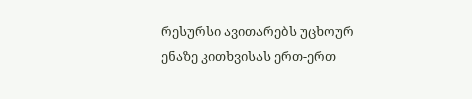რესურსი ავითარებს უცხოურ ენაზე კითხვისას ერთ-ერთ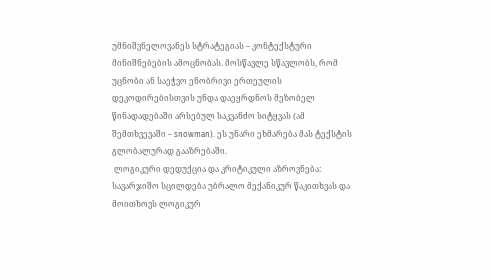უმნიშვნელოვანეს სტრატეგიას – კონტექსტური მინიშნებების ამოცნობას. მოსწავლე სწავლობს, რომ უცნობი ან საეჭვო ენობრივი ერთეულის დეკოდირებისთვის უნდა დაეყრდნოს მეზობელ წინადადებაში არსებულ საკვანძო სიტყვას (ამ შემთხვევაში – snowman). ეს უნარი ეხმარება მას ტექსტის გლობალურად გააზრებაში.
 ლოგიკური დედუქცია და კრიტიკული აზროვნება: სავარჯიშო სცილდება უბრალო მექანიკურ წაკითხვას და მოითხოვს ლოგიკურ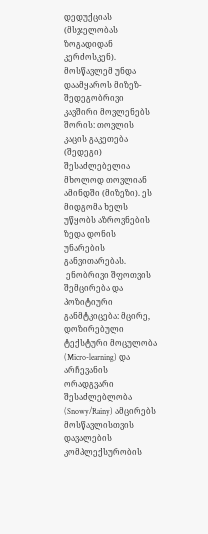დედუქციას (მსჯელობას ზოგადიდან კერძოსკენ). მოსწავლემ უნდა დაამყაროს მიზეზ-შედეგობრივი კავშირი მოვლენებს შორის: თოვლის კაცის გაკეთება (შედეგი) შესაძლებელია მხოლოდ თოვლიან ამინდში (მიზეზი). ეს მიდგომა ხელს უწყობს აზროვნების ზედა დონის უნარების განვითარებას.
 ენობრივი შფოთვის შემცირება და პოზიტიური განმტკიცება: მცირე, დოზირებული ტექსტური მოცულობა (Micro-learning) და არჩევანის ორადგვარი შესაძლებლობა (Snowy/Rainy) ამცირებს მოსწავლისთვის დავალების კომპლექსურობის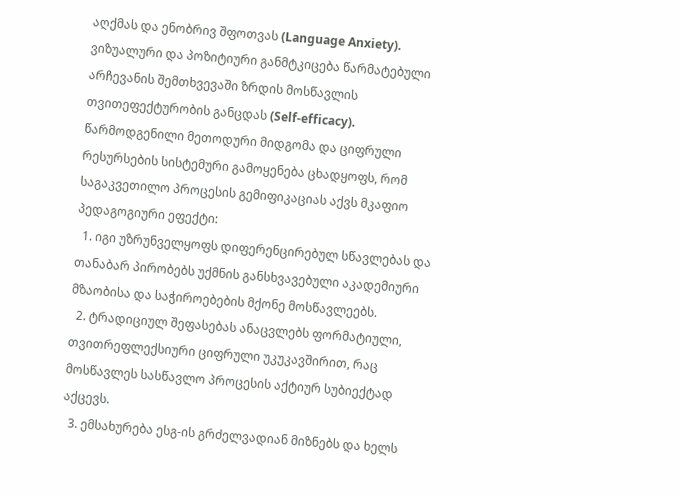აღქმას და ენობრივ შფოთვას (Language Anxiety). ვიზუალური და პოზიტიური განმტკიცება წარმატებული არჩევანის შემთხვევაში ზრდის მოსწავლის თვითეფექტურობის განცდას (Self-efficacy).
წარმოდგენილი მეთოდური მიდგომა და ციფრული რესურსების სისტემური გამოყენება ცხადყოფს, რომ საგაკვეთილო პროცესის გემიფიკაციას აქვს მკაფიო პედაგოგიური ეფექტი:
  1. იგი უზრუნველყოფს დიფერენცირებულ სწავლებას და თანაბარ პირობებს უქმნის განსხვავებული აკადემიური მზაობისა და საჭიროებების მქონე მოსწავლეებს.
  2. ტრადიციულ შეფასებას ანაცვლებს ფორმატიული, თვითრეფლექსიური ციფრული უკუკავშირით, რაც მოსწავლეს სასწავლო პროცესის აქტიურ სუბიექტად აქცევს.
  3. ემსახურება ესგ-ის გრძელვადიან მიზნებს და ხელს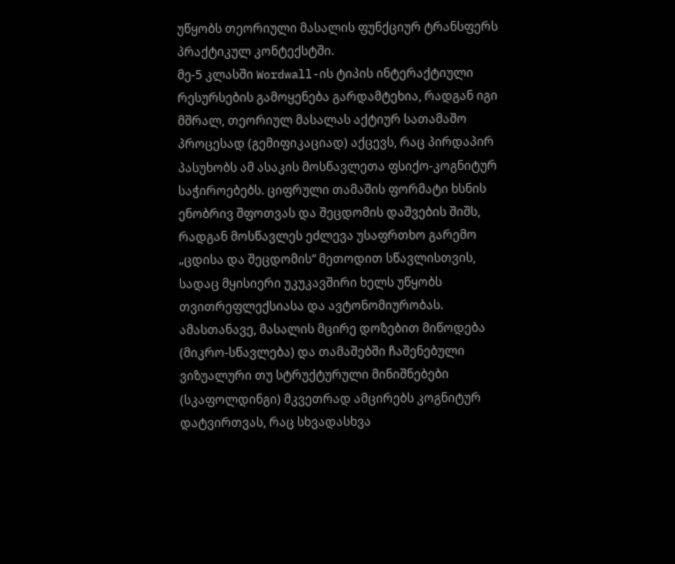უწყობს თეორიული მასალის ფუნქციურ ტრანსფერს პრაქტიკულ კონტექსტში.
მე-5 კლასში Wordwall-ის ტიპის ინტერაქტიული რესურსების გამოყენება გარდამტეხია, რადგან იგი მშრალ, თეორიულ მასალას აქტიურ სათამაშო პროცესად (გემიფიკაციად) აქცევს, რაც პირდაპირ პასუხობს ამ ასაკის მოსწავლეთა ფსიქო-კოგნიტურ საჭიროებებს. ციფრული თამაშის ფორმატი ხსნის ენობრივ შფოთვას და შეცდომის დაშვების შიშს, რადგან მოსწავლეს ეძლევა უსაფრთხო გარემო „ცდისა და შეცდომის“ მეთოდით სწავლისთვის, სადაც მყისიერი უკუკავშირი ხელს უწყობს თვითრეფლექსიასა და ავტონომიურობას. ამასთანავე, მასალის მცირე დოზებით მიწოდება (მიკრო-სწავლება) და თამაშებში ჩაშენებული ვიზუალური თუ სტრუქტურული მინიშნებები (სკაფოლდინგი) მკვეთრად ამცირებს კოგნიტურ დატვირთვას, რაც სხვადასხვა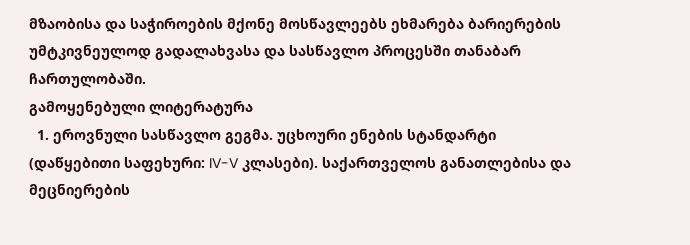მზაობისა და საჭიროების მქონე მოსწავლეებს ეხმარება ბარიერების უმტკივნეულოდ გადალახვასა და სასწავლო პროცესში თანაბარ ჩართულობაში.
გამოყენებული ლიტერატურა
  1. ეროვნული სასწავლო გეგმა. უცხოური ენების სტანდარტი (დაწყებითი საფეხური: IV-V კლასები). საქართველოს განათლებისა და მეცნიერების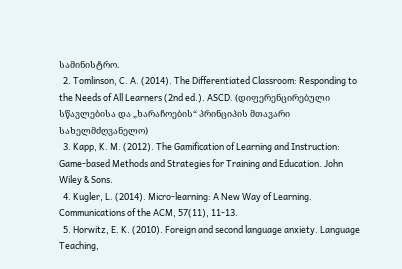სამინისტრო.
  2. Tomlinson, C. A. (2014). The Differentiated Classroom: Responding to the Needs of All Learners (2nd ed.). ASCD. (დიფერენცირებული სწავლებისა და „ხარაჩოების“ პრინციპის მთავარი სახელმძღვანელო)
  3. Kapp, K. M. (2012). The Gamification of Learning and Instruction: Game-based Methods and Strategies for Training and Education. John Wiley & Sons.
  4. Kugler, L. (2014). Micro-learning: A New Way of Learning. Communications of the ACM, 57(11), 11-13.
  5. Horwitz, E. K. (2010). Foreign and second language anxiety. Language Teaching,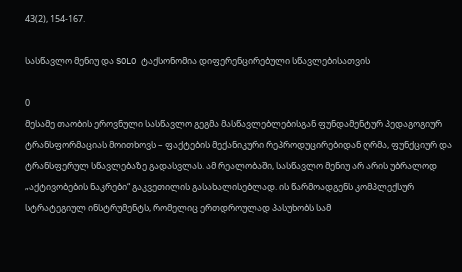43(2), 154-167.

სასწავლო მენიუ და SOLO ტაქსონომია დიფერენცირებული სწავლებისათვის

0
მესამე თაობის ეროვნული სასწავლო გეგმა მასწავლებლებისგან ფუნდამენტურ პედაგოგიურ ტრანსფორმაციას მოითხოვს – ფაქტების მექანიკური რეპროდუცირებიდან ღრმა, ფუნქციურ და ტრანსფერულ სწავლებაზე გადასვლას. ამ რეალობაში, სასწავლო მენიუ არ არის უბრალოდ „აქტივობების ნაკრები“ გაკვეთილის გასახალისებლად. ის წარმოადგენს კომპლექსურ სტრატეგიულ ინსტრუმენტს, რომელიც ერთდროულად პასუხობს სამ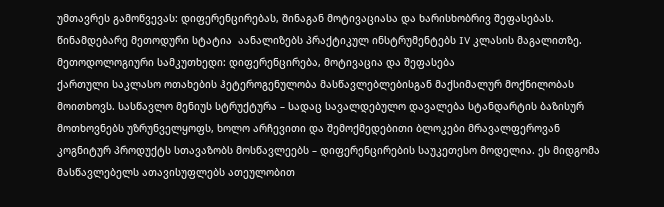უმთავრეს გამოწვევას: დიფერენცირებას, შინაგან მოტივაციასა და ხარისხობრივ შეფასებას. წინამდებარე მეთოდური სტატია  აანალიზებს პრაქტიკულ ინსტრუმენტებს IV კლასის მაგალითზე.
მეთოდოლოგიური სამკუთხედი: დიფერენცირება, მოტივაცია და შეფასება
ქართული საკლასო ოთახების ჰეტეროგენულობა მასწავლებლებისგან მაქსიმალურ მოქნილობას მოითხოვს. სასწავლო მენიუს სტრუქტურა – სადაც სავალდებულო დავალება სტანდარტის ბაზისურ მოთხოვნებს უზრუნველყოფს, ხოლო არჩევითი და შემოქმედებითი ბლოკები მრავალფეროვან კოგნიტურ პროდუქტს სთავაზობს მოსწავლეებს – დიფერენცირების საუკეთესო მოდელია. ეს მიდგომა მასწავლებელს ათავისუფლებს ათეულობით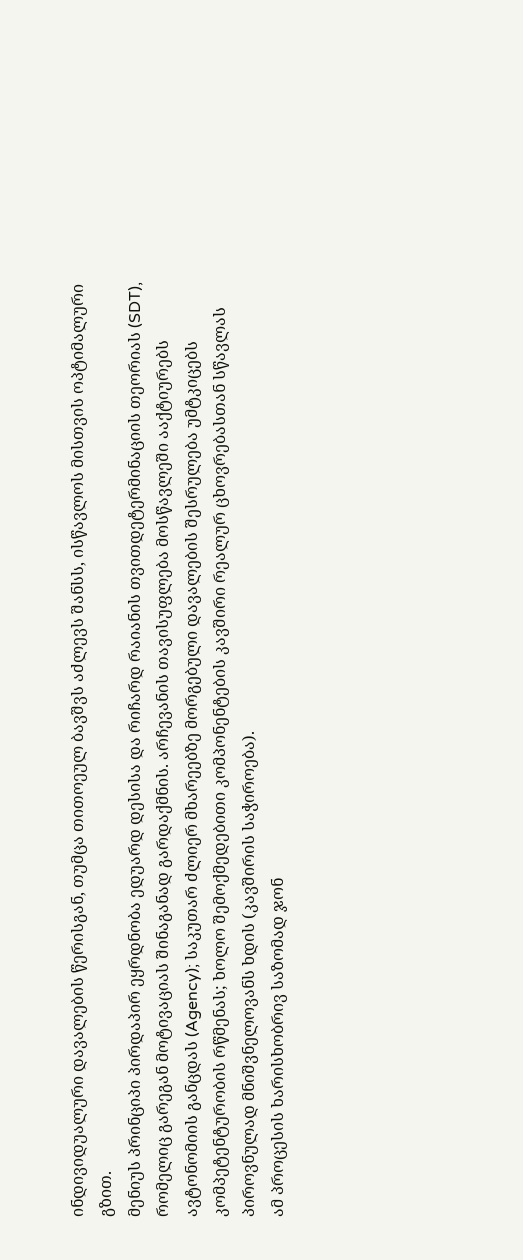ინდივიდუალური დავალების წერისგან, თუმცა თითოეულ ბავშვს აძლევს შანსს, ისწავლოს მისთვის ოპტიმალური გზით.
მენიუს პრინციპი პირდაპირ ეყრდნობა ედუარდ დესისა და რიჩარდ რაიანის თვითდეტერმინაციის თეორიას (SDT), რომელიც გარეგან მოტივაციას შინაგანად გარდაქმნის. არჩევანის თავისუფლება მოსწავლეში ააქტიურებს ავტონომიის განცდას (Agency); საკუთარ ძლიერ მხარეებზე მორგებული დავალების შესრულება უმტკიცებს კომპეტენტურობის რწმენას; ხოლო შემოქმედებითი კომპონენტების კავშირი რეალურ ცხოვრებასთან სწავლას პიროვნულად მნიშვნელოვანს ხდის (კავშირის საჭიროება).
ამ პროცესის ხარისხობრივ საზომად ჯონ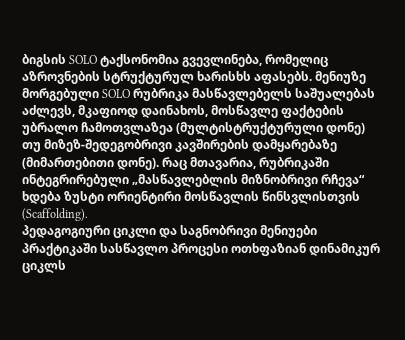ბიგსის SOLO ტაქსონომია გვევლინება, რომელიც აზროვნების სტრუქტურულ ხარისხს აფასებს. მენიუზე მორგებული SOLO რუბრიკა მასწავლებელს საშუალებას აძლევს, მკაფიოდ დაინახოს, მოსწავლე ფაქტების უბრალო ჩამოთვლაზეა (მულტისტრუქტურული დონე) თუ მიზეზ-შედეგობრივი კავშირების დამყარებაზე (მიმართებითი დონე). რაც მთავარია, რუბრიკაში ინტეგრირებული „მასწავლებლის მიზნობრივი რჩევა“ ხდება ზუსტი ორიენტირი მოსწავლის წინსვლისთვის (Scaffolding).
პედაგოგიური ციკლი და საგნობრივი მენიუები
პრაქტიკაში სასწავლო პროცესი ოთხფაზიან დინამიკურ ციკლს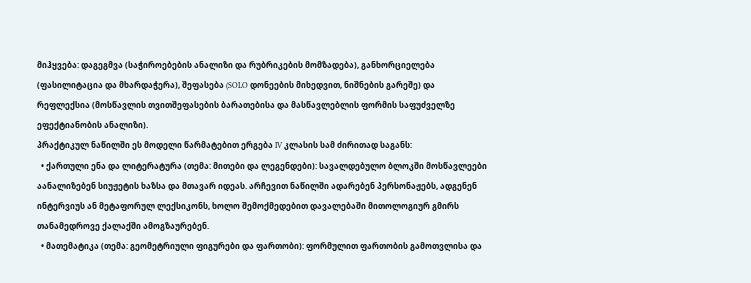მიჰყვება: დაგეგმვა (საჭიროებების ანალიზი და რუბრიკების მომზადება), განხორციელება (ფასილიტაცია და მხარდაჭერა), შეფასება (SOLO დონეების მიხედვით, ნიშნების გარეშე) და რეფლექსია (მოსწავლის თვითშეფასების ბარათებისა და მასწავლებლის ფორმის საფუძველზე ეფექტიანობის ანალიზი).
პრაქტიკულ ნაწილში ეს მოდელი წარმატებით ერგება IV კლასის სამ ძირითად საგანს:
  • ქართული ენა და ლიტერატურა (თემა: მითები და ლეგენდები): სავალდებულო ბლოკში მოსწავლეები აანალიზებენ სიუჟეტის ხაზსა და მთავარ იდეას. არჩევით ნაწილში ადარებენ პერსონაჟებს, ადგენენ ინტერვიუს ან მეტაფორულ ლექსიკონს, ხოლო შემოქმედებით დავალებაში მითოლოგიურ გმირს თანამედროვე ქალაქში ამოგზაურებენ.
  • მათემატიკა (თემა: გეომეტრიული ფიგურები და ფართობი): ფორმულით ფართობის გამოთვლისა და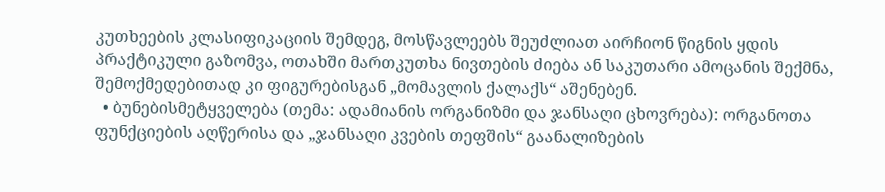კუთხეების კლასიფიკაციის შემდეგ, მოსწავლეებს შეუძლიათ აირჩიონ წიგნის ყდის პრაქტიკული გაზომვა, ოთახში მართკუთხა ნივთების ძიება ან საკუთარი ამოცანის შექმნა, შემოქმედებითად კი ფიგურებისგან „მომავლის ქალაქს“ აშენებენ.
  • ბუნებისმეტყველება (თემა: ადამიანის ორგანიზმი და ჯანსაღი ცხოვრება): ორგანოთა ფუნქციების აღწერისა და „ჯანსაღი კვების თეფშის“ გაანალიზების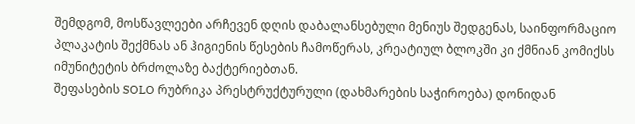შემდგომ, მოსწავლეები არჩევენ დღის დაბალანსებული მენიუს შედგენას, საინფორმაციო პლაკატის შექმნას ან ჰიგიენის წესების ჩამოწერას, კრეატიულ ბლოკში კი ქმნიან კომიქსს იმუნიტეტის ბრძოლაზე ბაქტერიებთან.
შეფასების SOLO რუბრიკა პრესტრუქტურული (დახმარების საჭიროება) დონიდან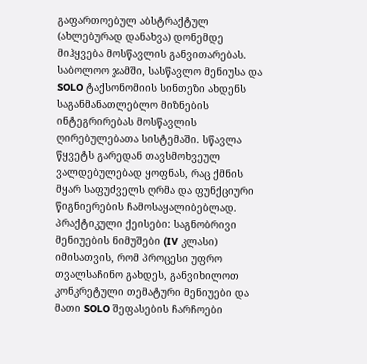გაფართოებულ აბსტრაქტულ (ახლებურად დანახვა) დონემდე მიჰყვება მოსწავლის განვითარებას.
საბოლოო ჯამში, სასწავლო მენიუსა და SOLO ტაქსონომიის სინთეზი ახდენს საგანმანათლებლო მიზნების ინტეგრირებას მოსწავლის ღირებულებათა სისტემაში. სწავლა წყვეტს გარედან თავსმოხვეულ ვალდებულებად ყოფნას, რაც ქმნის მყარ საფუძველს ღრმა და ფუნქციური წიგნიერების ჩამოსაყალიბებლად.
პრაქტიკული ქეისები: საგნობრივი მენიუების ნიმუშები (IV კლასი)
იმისათვის, რომ პროცესი უფრო თვალსაჩინო გახდეს, განვიხილოთ კონკრეტული თემატური მენიუები და მათი SOLO შეფასების ჩარჩოები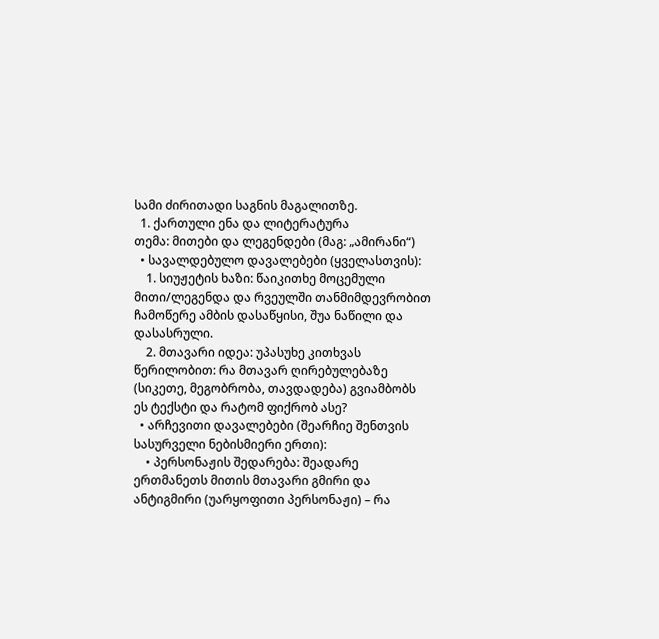სამი ძირითადი საგნის მაგალითზე.
  1. ქართული ენა და ლიტერატურა
თემა: მითები და ლეგენდები (მაგ: „ამირანი“)
  • სავალდებულო დავალებები (ყველასთვის):
    1. სიუჟეტის ხაზი: წაიკითხე მოცემული მითი/ლეგენდა და რვეულში თანმიმდევრობით ჩამოწერე ამბის დასაწყისი, შუა ნაწილი და დასასრული.
    2. მთავარი იდეა: უპასუხე კითხვას წერილობით: რა მთავარ ღირებულებაზე (სიკეთე, მეგობრობა, თავდადება) გვიამბობს ეს ტექსტი და რატომ ფიქრობ ასე?
  • არჩევითი დავალებები (შეარჩიე შენთვის სასურველი ნებისმიერი ერთი):
    • პერსონაჟის შედარება: შეადარე ერთმანეთს მითის მთავარი გმირი და ანტიგმირი (უარყოფითი პერსონაჟი) – რა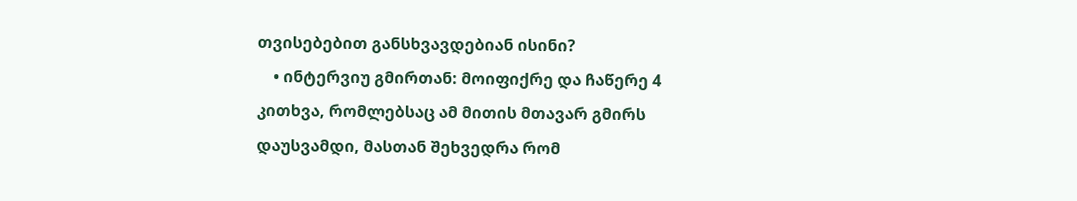თვისებებით განსხვავდებიან ისინი?
    • ინტერვიუ გმირთან: მოიფიქრე და ჩაწერე 4 კითხვა, რომლებსაც ამ მითის მთავარ გმირს დაუსვამდი, მასთან შეხვედრა რომ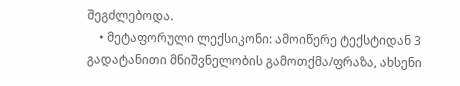შეგძლებოდა.
    • მეტაფორული ლექსიკონი: ამოიწერე ტექსტიდან 3 გადატანითი მნიშვნელობის გამოთქმა/ფრაზა, ახსენი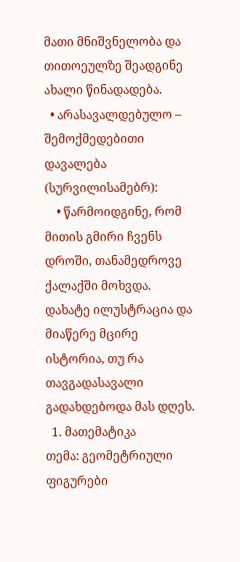მათი მნიშვნელობა და თითოეულზე შეადგინე ახალი წინადადება.
  • არასავალდებულო – შემოქმედებითი დავალება (სურვილისამებრ):
    • წარმოიდგინე, რომ მითის გმირი ჩვენს დროში, თანამედროვე ქალაქში მოხვდა. დახატე ილუსტრაცია და მიაწერე მცირე ისტორია, თუ რა თავგადასავალი გადახდებოდა მას დღეს.
  1. მათემატიკა
თემა: გეომეტრიული ფიგურები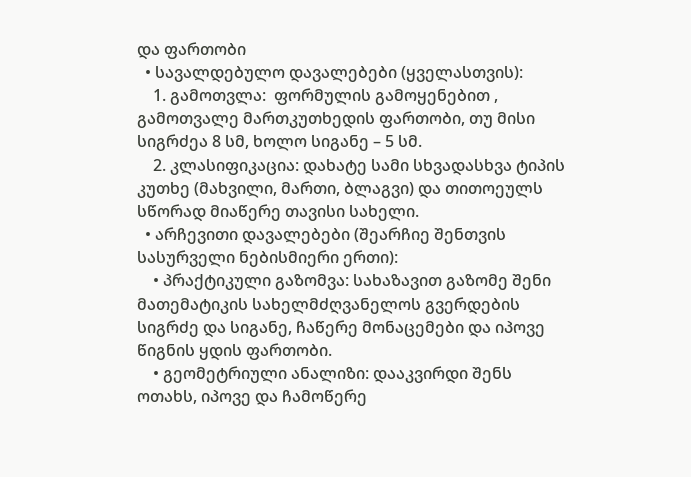და ფართობი
  • სავალდებულო დავალებები (ყველასთვის):
    1. გამოთვლა:  ფორმულის გამოყენებით , გამოთვალე მართკუთხედის ფართობი, თუ მისი სიგრძეა 8 სმ, ხოლო სიგანე – 5 სმ.
    2. კლასიფიკაცია: დახატე სამი სხვადასხვა ტიპის კუთხე (მახვილი, მართი, ბლაგვი) და თითოეულს სწორად მიაწერე თავისი სახელი.
  • არჩევითი დავალებები (შეარჩიე შენთვის სასურველი ნებისმიერი ერთი):
    • პრაქტიკული გაზომვა: სახაზავით გაზომე შენი მათემატიკის სახელმძღვანელოს გვერდების სიგრძე და სიგანე, ჩაწერე მონაცემები და იპოვე წიგნის ყდის ფართობი.
    • გეომეტრიული ანალიზი: დააკვირდი შენს ოთახს, იპოვე და ჩამოწერე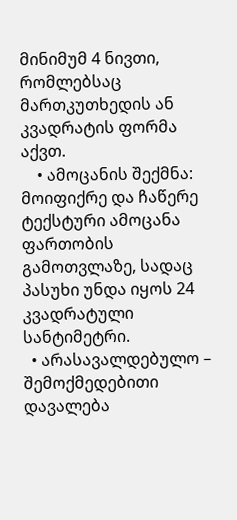მინიმუმ 4 ნივთი, რომლებსაც მართკუთხედის ან კვადრატის ფორმა აქვთ.
    • ამოცანის შექმნა: მოიფიქრე და ჩაწერე ტექსტური ამოცანა ფართობის გამოთვლაზე, სადაც პასუხი უნდა იყოს 24 კვადრატული სანტიმეტრი.
  • არასავალდებულო – შემოქმედებითი დავალება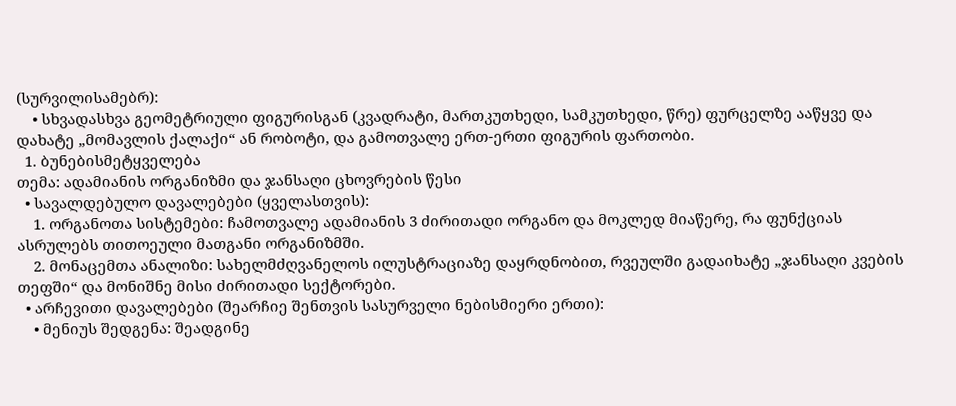(სურვილისამებრ):
    • სხვადასხვა გეომეტრიული ფიგურისგან (კვადრატი, მართკუთხედი, სამკუთხედი, წრე) ფურცელზე ააწყვე და დახატე „მომავლის ქალაქი“ ან რობოტი, და გამოთვალე ერთ-ერთი ფიგურის ფართობი.
  1. ბუნებისმეტყველება
თემა: ადამიანის ორგანიზმი და ჯანსაღი ცხოვრების წესი
  • სავალდებულო დავალებები (ყველასთვის):
    1. ორგანოთა სისტემები: ჩამოთვალე ადამიანის 3 ძირითადი ორგანო და მოკლედ მიაწერე, რა ფუნქციას ასრულებს თითოეული მათგანი ორგანიზმში.
    2. მონაცემთა ანალიზი: სახელმძღვანელოს ილუსტრაციაზე დაყრდნობით, რვეულში გადაიხატე „ჯანსაღი კვების თეფში“ და მონიშნე მისი ძირითადი სექტორები.
  • არჩევითი დავალებები (შეარჩიე შენთვის სასურველი ნებისმიერი ერთი):
    • მენიუს შედგენა: შეადგინე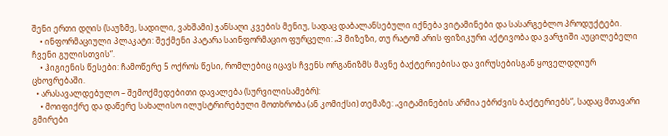შენი ერთი დღის (საუზმე, სადილი, ვახშამი) ჯანსაღი კვების მენიუ, სადაც დაბალანსებული იქნება ვიტამინები და სასარგებლო პროდუქტები.
    • ინფორმაციული პლაკატი: შექმენი პატარა საინფორმაციო ფურცელი: „3 მიზეზი, თუ რატომ არის ფიზიკური აქტივობა და ვარჯიში აუცილებელი ჩვენი გულისთვის“.
    • ჰიგიენის წესები: ჩამოწერე 5 ოქროს წესი, რომლებიც იცავს ჩვენს ორგანიზმს მავნე ბაქტერიებისა და ვირუსებისგან ყოველდღიურ ცხოვრებაში.
  • არასავალდებულო – შემოქმედებითი დავალება (სურვილისამებრ):
    • მოიფიქრე და დაწერე სახალისო ილუსტრირებული მოთხრობა (ან კომიქსი) თემაზე: „ვიტამინების არმია ებრძვის ბაქტერიებს“, სადაც მთავარი გმირები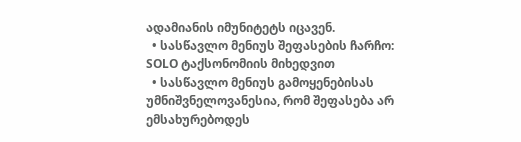ადამიანის იმუნიტეტს იცავენ.
  • სასწავლო მენიუს შეფასების ჩარჩო: SOLO ტაქსონომიის მიხედვით
  • სასწავლო მენიუს გამოყენებისას უმნიშვნელოვანესია, რომ შეფასება არ ემსახურებოდეს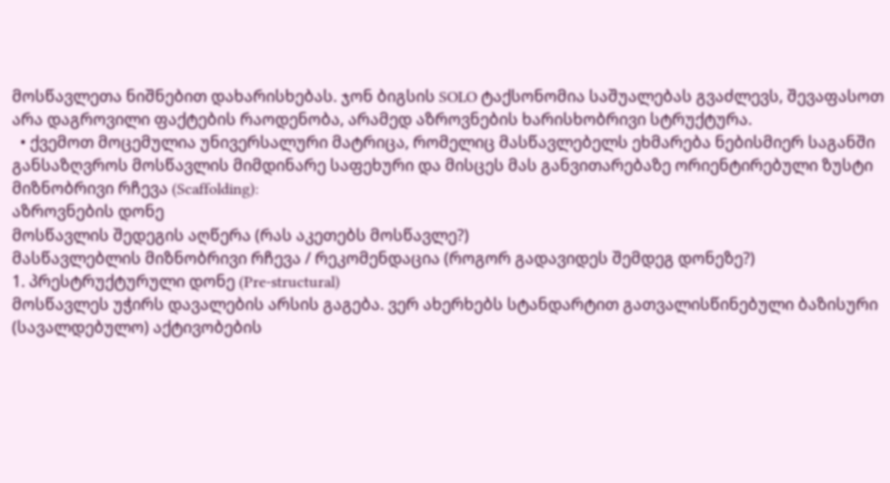მოსწავლეთა ნიშნებით დახარისხებას. ჯონ ბიგსის SOLO ტაქსონომია საშუალებას გვაძლევს, შევაფასოთ არა დაგროვილი ფაქტების რაოდენობა, არამედ აზროვნების ხარისხობრივი სტრუქტურა.
  • ქვემოთ მოცემულია უნივერსალური მატრიცა, რომელიც მასწავლებელს ეხმარება ნებისმიერ საგანში განსაზღვროს მოსწავლის მიმდინარე საფეხური და მისცეს მას განვითარებაზე ორიენტირებული ზუსტი მიზნობრივი რჩევა (Scaffolding):
აზროვნების დონე
მოსწავლის შედეგის აღწერა (რას აკეთებს მოსწავლე?)
მასწავლებლის მიზნობრივი რჩევა / რეკომენდაცია (როგორ გადავიდეს შემდეგ დონეზე?)
1. პრესტრუქტურული დონე (Pre-structural)
მოსწავლეს უჭირს დავალების არსის გაგება. ვერ ახერხებს სტანდარტით გათვალისწინებული ბაზისური (სავალდებულო) აქტივობების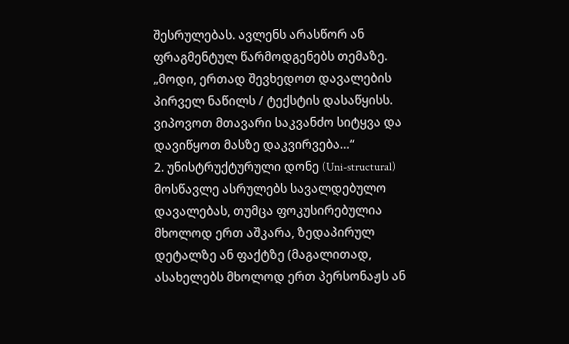შესრულებას. ავლენს არასწორ ან ფრაგმენტულ წარმოდგენებს თემაზე.
„მოდი, ერთად შევხედოთ დავალების პირველ ნაწილს / ტექსტის დასაწყისს. ვიპოვოთ მთავარი საკვანძო სიტყვა და დავიწყოთ მასზე დაკვირვება…“
2. უნისტრუქტურული დონე (Uni-structural)
მოსწავლე ასრულებს სავალდებულო დავალებას, თუმცა ფოკუსირებულია მხოლოდ ერთ აშკარა, ზედაპირულ დეტალზე ან ფაქტზე (მაგალითად, ასახელებს მხოლოდ ერთ პერსონაჟს ან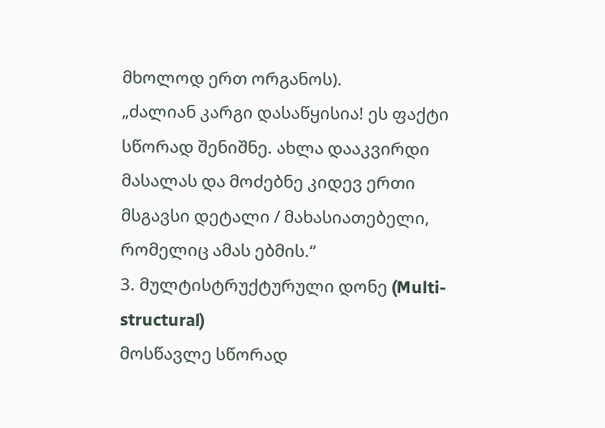მხოლოდ ერთ ორგანოს).
„ძალიან კარგი დასაწყისია! ეს ფაქტი სწორად შენიშნე. ახლა დააკვირდი მასალას და მოძებნე კიდევ ერთი მსგავსი დეტალი / მახასიათებელი, რომელიც ამას ებმის.“
3. მულტისტრუქტურული დონე (Multi-structural)
მოსწავლე სწორად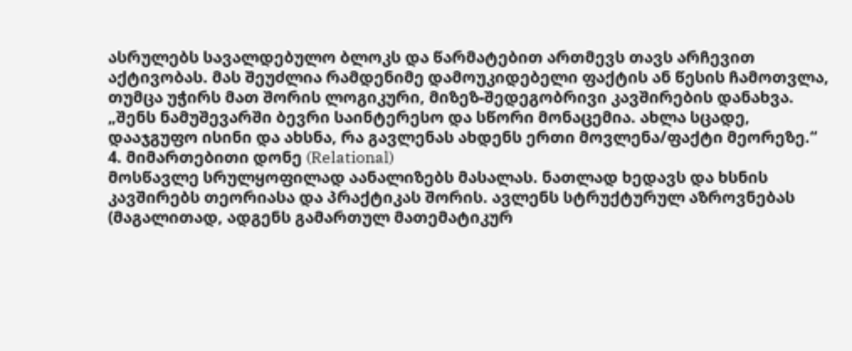ასრულებს სავალდებულო ბლოკს და წარმატებით ართმევს თავს არჩევით აქტივობას. მას შეუძლია რამდენიმე დამოუკიდებელი ფაქტის ან წესის ჩამოთვლა, თუმცა უჭირს მათ შორის ლოგიკური, მიზეზ-შედეგობრივი კავშირების დანახვა.
„შენს ნამუშევარში ბევრი საინტერესო და სწორი მონაცემია. ახლა სცადე, დააჯგუფო ისინი და ახსნა, რა გავლენას ახდენს ერთი მოვლენა/ფაქტი მეორეზე.“
4. მიმართებითი დონე (Relational)
მოსწავლე სრულყოფილად აანალიზებს მასალას. ნათლად ხედავს და ხსნის კავშირებს თეორიასა და პრაქტიკას შორის. ავლენს სტრუქტურულ აზროვნებას (მაგალითად, ადგენს გამართულ მათემატიკურ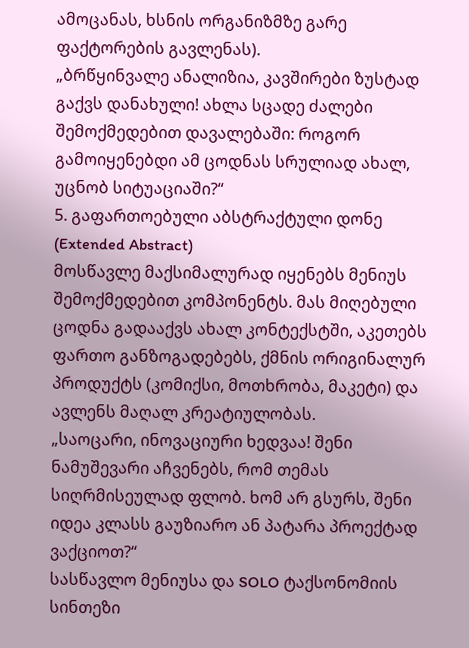ამოცანას, ხსნის ორგანიზმზე გარე ფაქტორების გავლენას).
„ბრწყინვალე ანალიზია, კავშირები ზუსტად გაქვს დანახული! ახლა სცადე ძალები შემოქმედებით დავალებაში: როგორ გამოიყენებდი ამ ცოდნას სრულიად ახალ, უცნობ სიტუაციაში?“
5. გაფართოებული აბსტრაქტული დონე (Extended Abstract)
მოსწავლე მაქსიმალურად იყენებს მენიუს შემოქმედებით კომპონენტს. მას მიღებული ცოდნა გადააქვს ახალ კონტექსტში, აკეთებს ფართო განზოგადებებს, ქმნის ორიგინალურ პროდუქტს (კომიქსი, მოთხრობა, მაკეტი) და ავლენს მაღალ კრეატიულობას.
„საოცარი, ინოვაციური ხედვაა! შენი ნამუშევარი აჩვენებს, რომ თემას სიღრმისეულად ფლობ. ხომ არ გსურს, შენი იდეა კლასს გაუზიარო ან პატარა პროექტად ვაქციოთ?“
სასწავლო მენიუსა და SOLO ტაქსონომიის სინთეზი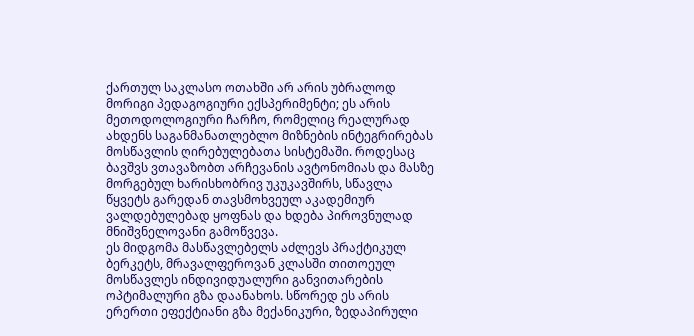ქართულ საკლასო ოთახში არ არის უბრალოდ მორიგი პედაგოგიური ექსპერიმენტი; ეს არის მეთოდოლოგიური ჩარჩო, რომელიც რეალურად ახდენს საგანმანათლებლო მიზნების ინტეგრირებას მოსწავლის ღირებულებათა სისტემაში. როდესაც ბავშვს ვთავაზობთ არჩევანის ავტონომიას და მასზე მორგებულ ხარისხობრივ უკუკავშირს, სწავლა წყვეტს გარედან თავსმოხვეულ აკადემიურ ვალდებულებად ყოფნას და ხდება პიროვნულად მნიშვნელოვანი გამოწვევა.
ეს მიდგომა მასწავლებელს აძლევს პრაქტიკულ ბერკეტს, მრავალფეროვან კლასში თითოეულ მოსწავლეს ინდივიდუალური განვითარების ოპტიმალური გზა დაანახოს. სწორედ ეს არის ერერთი ეფექტიანი გზა მექანიკური, ზედაპირული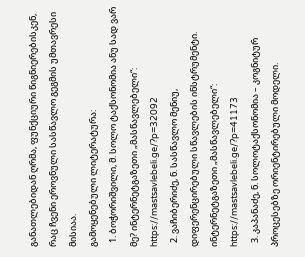განათლებიდან ღრმა, ფუნქციური წიგნიერებისკენ, რაც ჩვენი ეროვნული სასწავლო გეგმის უმთავრესი მისიაა.
გამოყენებული ლიტერატურა:
  1. ბოჭორიშვილი, მ. სოლო ტაქსონომია ანუ სად ვარ მე? ინტერნეტგაზეთი „მასწავლებელი“: https://mastsavlebeli.ge/?p=32092
  2. ვაჩიბერიძე, ნ. სასწავლო მენიუ, დიფერენცირებული სწავლების ინსტრუმენტი. ინტერნეტგაზეთი „მასწავლებელი“: https://mastsavlebeli.ge/?p=41173
  3. კაპანაძე, ნ. სოლოტაქსონომია – კოგნიტურ პროცესებზე ორიენტირებული მოდელი.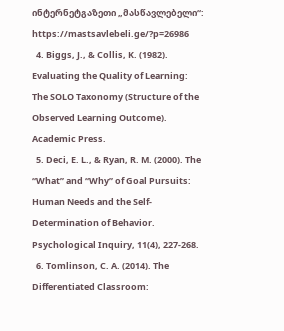ინტერნეტგაზეთი „მასწავლებელი“: https://mastsavlebeli.ge/?p=26986
  4. Biggs, J., & Collis, K. (1982). Evaluating the Quality of Learning: The SOLO Taxonomy (Structure of the Observed Learning Outcome). Academic Press.
  5. Deci, E. L., & Ryan, R. M. (2000). The “What” and “Why” of Goal Pursuits: Human Needs and the Self-Determination of Behavior. Psychological Inquiry, 11(4), 227-268.
  6. Tomlinson, C. A. (2014). The Differentiated Classroom: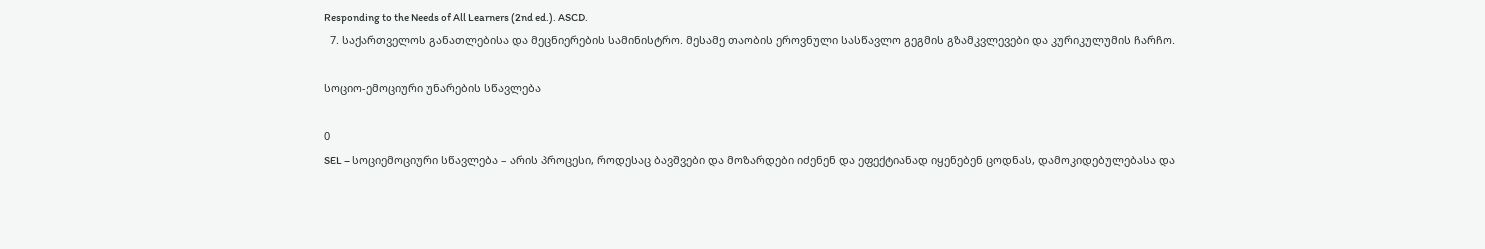Responding to the Needs of All Learners (2nd ed.). ASCD.
  7. საქართველოს განათლებისა და მეცნიერების სამინისტრო. მესამე თაობის ეროვნული სასწავლო გეგმის გზამკვლევები და კურიკულუმის ჩარჩო.

სოციო-ემოციური უნარების სწავლება

0
SEL – სოციემოციური სწავლება – არის პროცესი, როდესაც ბავშვები და მოზარდები იძენენ და ეფექტიანად იყენებენ ცოდნას, დამოკიდებულებასა და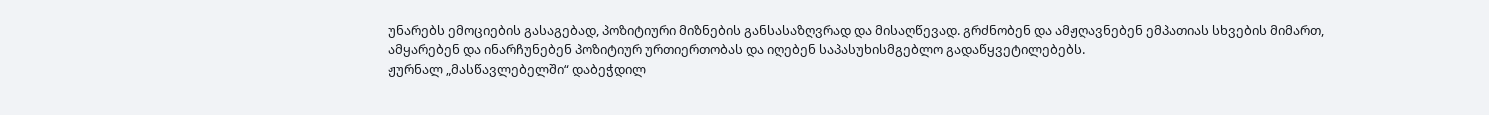უნარებს ემოციების გასაგებად, პოზიტიური მიზნების განსასაზღვრად და მისაღწევად. გრძნობენ და ამჟღავნებენ ემპათიას სხვების მიმართ, ამყარებენ და ინარჩუნებენ პოზიტიურ ურთიერთობას და იღებენ საპასუხისმგებლო გადაწყვეტილებებს.
ჟურნალ „მასწავლებელში“ დაბეჭდილ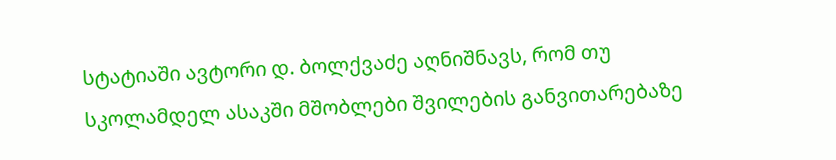სტატიაში ავტორი დ. ბოლქვაძე აღნიშნავს, რომ თუ სკოლამდელ ასაკში მშობლები შვილების განვითარებაზე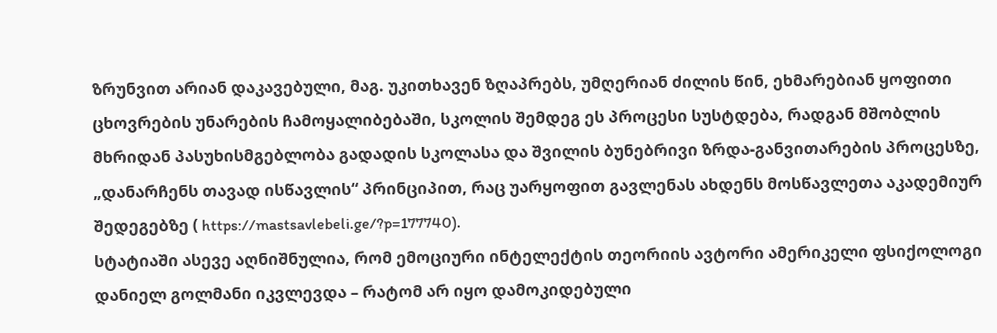ზრუნვით არიან დაკავებული, მაგ. უკითხავენ ზღაპრებს, უმღერიან ძილის წინ, ეხმარებიან ყოფითი ცხოვრების უნარების ჩამოყალიბებაში, სკოლის შემდეგ ეს პროცესი სუსტდება, რადგან მშობლის მხრიდან პასუხისმგებლობა გადადის სკოლასა და შვილის ბუნებრივი ზრდა-განვითარების პროცესზე, „დანარჩენს თავად ისწავლის“ პრინციპით, რაც უარყოფით გავლენას ახდენს მოსწავლეთა აკადემიურ შედეგებზე ( https://mastsavlebeli.ge/?p=177740).
სტატიაში ასევე აღნიშნულია, რომ ემოციური ინტელექტის თეორიის ავტორი ამერიკელი ფსიქოლოგი დანიელ გოლმანი იკვლევდა – რატომ არ იყო დამოკიდებული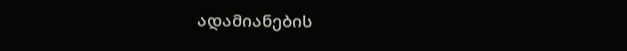ადამიანების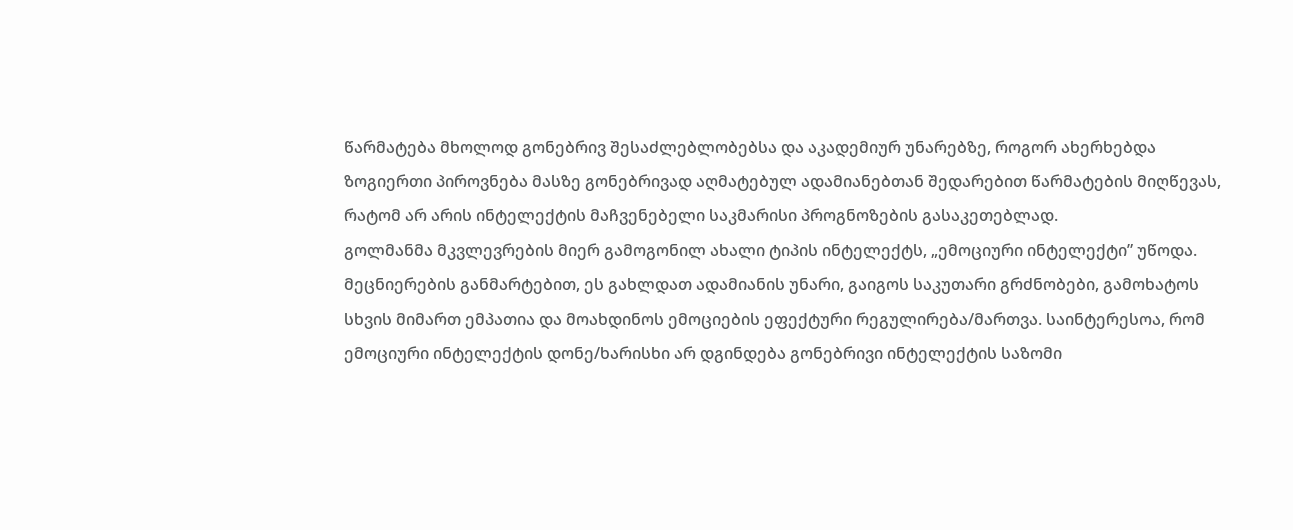წარმატება მხოლოდ გონებრივ შესაძლებლობებსა და აკადემიურ უნარებზე, როგორ ახერხებდა ზოგიერთი პიროვნება მასზე გონებრივად აღმატებულ ადამიანებთან შედარებით წარმატების მიღწევას, რატომ არ არის ინტელექტის მაჩვენებელი საკმარისი პროგნოზების გასაკეთებლად.
გოლმანმა მკვლევრების მიერ გამოგონილ ახალი ტიპის ინტელექტს, „ემოციური ინტელექტი” უწოდა. მეცნიერების განმარტებით, ეს გახლდათ ადამიანის უნარი, გაიგოს საკუთარი გრძნობები, გამოხატოს სხვის მიმართ ემპათია და მოახდინოს ემოციების ეფექტური რეგულირება/მართვა. საინტერესოა, რომ ემოციური ინტელექტის დონე/ხარისხი არ დგინდება გონებრივი ინტელექტის საზომი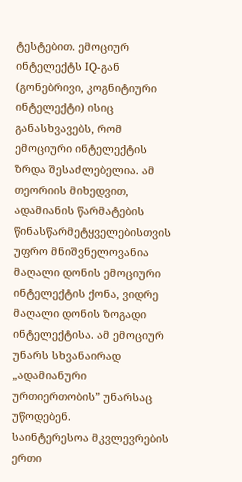ტესტებით. ემოციურ ინტელექტს IQ-გან (გონებრივი, კოგნიტიური ინტელექტი) ისიც განასხვავებს, რომ ემოციური ინტელექტის ზრდა შესაძლებელია. ამ თეორიის მიხედვით, ადამიანის წარმატების წინასწარმეტყველებისთვის უფრო მნიშვნელოვანია მაღალი დონის ემოციური ინტელექტის ქონა, ვიდრე მაღალი დონის ზოგადი ინტელექტისა. ამ ემოციურ უნარს სხვანაირად „ადამიანური ურთიერთობის” უნარსაც უწოდებენ.
საინტერესოა მკვლევრების ერთი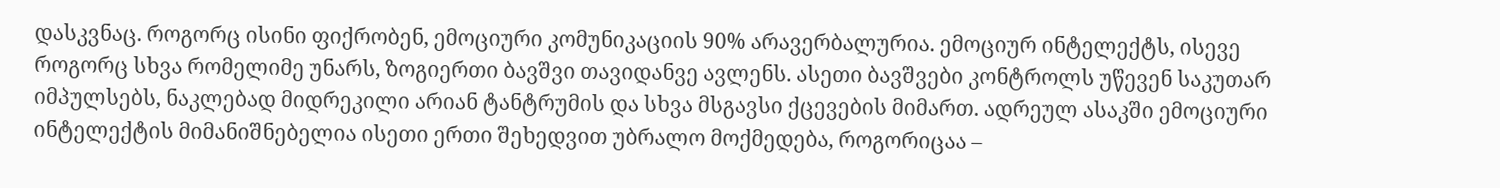დასკვნაც. როგორც ისინი ფიქრობენ, ემოციური კომუნიკაციის 90% არავერბალურია. ემოციურ ინტელექტს, ისევე როგორც სხვა რომელიმე უნარს, ზოგიერთი ბავშვი თავიდანვე ავლენს. ასეთი ბავშვები კონტროლს უწევენ საკუთარ იმპულსებს, ნაკლებად მიდრეკილი არიან ტანტრუმის და სხვა მსგავსი ქცევების მიმართ. ადრეულ ასაკში ემოციური ინტელექტის მიმანიშნებელია ისეთი ერთი შეხედვით უბრალო მოქმედება, როგორიცაა –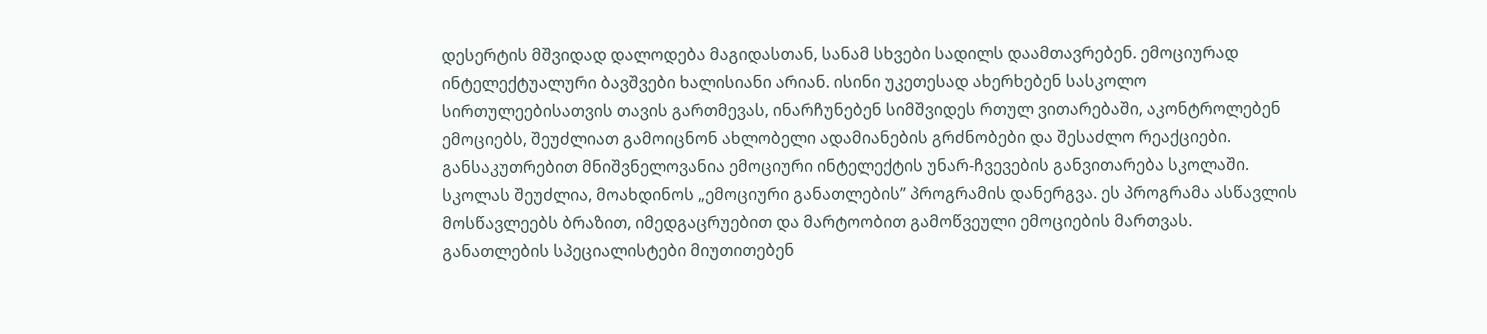დესერტის მშვიდად დალოდება მაგიდასთან, სანამ სხვები სადილს დაამთავრებენ. ემოციურად ინტელექტუალური ბავშვები ხალისიანი არიან. ისინი უკეთესად ახერხებენ სასკოლო სირთულეებისათვის თავის გართმევას, ინარჩუნებენ სიმშვიდეს რთულ ვითარებაში, აკონტროლებენ ემოციებს, შეუძლიათ გამოიცნონ ახლობელი ადამიანების გრძნობები და შესაძლო რეაქციები.
განსაკუთრებით მნიშვნელოვანია ემოციური ინტელექტის უნარ-ჩვევების განვითარება სკოლაში. სკოლას შეუძლია, მოახდინოს „ემოციური განათლების” პროგრამის დანერგვა. ეს პროგრამა ასწავლის მოსწავლეებს ბრაზით, იმედგაცრუებით და მარტოობით გამოწვეული ემოციების მართვას. განათლების სპეციალისტები მიუთითებენ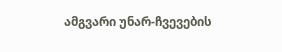ამგვარი უნარ-ჩვევების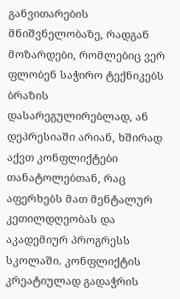განვითარების მნიშვნელობაზე, რადგან მოზარდები, რომლებიც ვერ ფლობენ საჭირო ტექნიკებს ბრაზის დასარეგულირებლად, ან დეპრესიაში არიან, ხშირად აქვთ კონფლიქტები თანატოლებთან, რაც აფერხებს მათ მენტალურ კეთილდღეობას და აკადემიურ პროგრესს სკოლაში. კონფლიქტის კრეატიულად გადაჭრის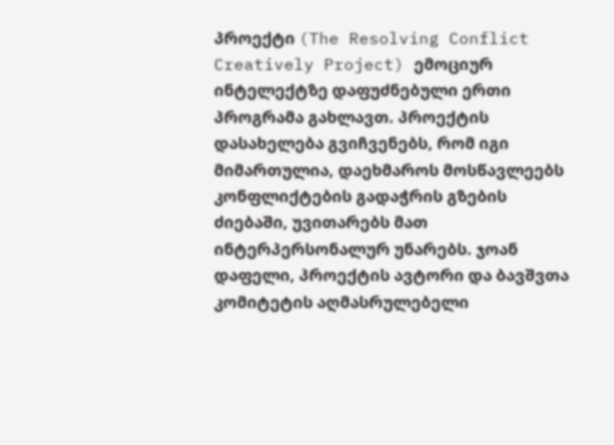პროექტი (The Resolving Conflict Creatively Project) ემოციურ ინტელექტზე დაფუძნებული ერთი პროგრამა გახლავთ. პროექტის დასახელება გვიჩვენებს, რომ იგი მიმართულია, დაეხმაროს მოსწავლეებს კონფლიქტების გადაჭრის გზების ძიებაში, უვითარებს მათ ინტერპერსონალურ უნარებს. ჯოან დაფელი, პროექტის ავტორი და ბავშვთა კომიტეტის აღმასრულებელი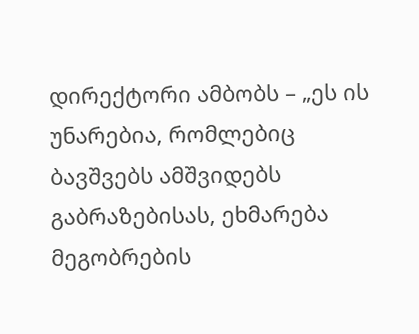დირექტორი ამბობს – „ეს ის უნარებია, რომლებიც ბავშვებს ამშვიდებს გაბრაზებისას, ეხმარება მეგობრების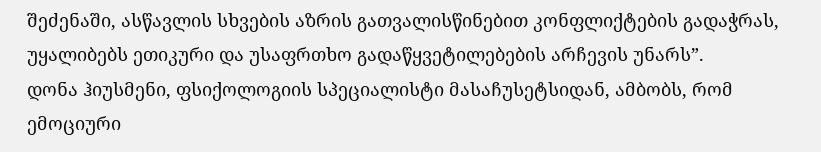შეძენაში, ასწავლის სხვების აზრის გათვალისწინებით კონფლიქტების გადაჭრას, უყალიბებს ეთიკური და უსაფრთხო გადაწყვეტილებების არჩევის უნარს”.
დონა ჰიუსმენი, ფსიქოლოგიის სპეციალისტი მასაჩუსეტსიდან, ამბობს, რომ ემოციური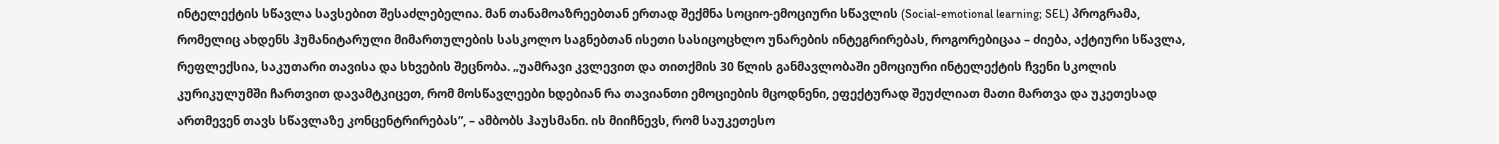ინტელექტის სწავლა სავსებით შესაძლებელია. მან თანამოაზრეებთან ერთად შექმნა სოციო-ემოციური სწავლის (Social-emotional learning; SEL) პროგრამა, რომელიც ახდენს ჰუმანიტარული მიმართულების სასკოლო საგნებთან ისეთი სასიცოცხლო უნარების ინტეგრირებას, როგორებიცაა – ძიება, აქტიური სწავლა, რეფლექსია, საკუთარი თავისა და სხვების შეცნობა. „უამრავი კვლევით და თითქმის 30 წლის განმავლობაში ემოციური ინტელექტის ჩვენი სკოლის კურიკულუმში ჩართვით დავამტკიცეთ, რომ მოსწავლეები ხდებიან რა თავიანთი ემოციების მცოდნენი, ეფექტურად შეუძლიათ მათი მართვა და უკეთესად ართმევენ თავს სწავლაზე კონცენტრირებას”, – ამბობს ჰაუსმანი. ის მიიჩნევს, რომ საუკეთესო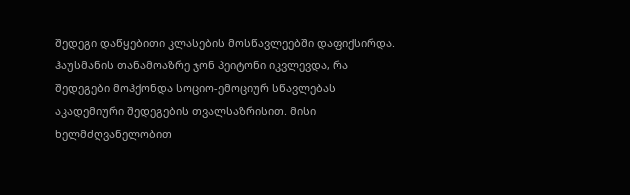შედეგი დაწყებითი კლასების მოსწავლეებში დაფიქსირდა.
ჰაუსმანის თანამოაზრე ჯონ პეიტონი იკვლევდა, რა შედეგები მოჰქონდა სოციო-ემოციურ სწავლებას აკადემიური შედეგების თვალსაზრისით. მისი ხელმძღვანელობით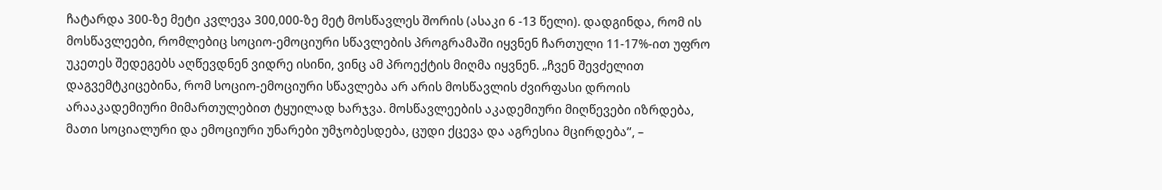ჩატარდა 300-ზე მეტი კვლევა 300,000-ზე მეტ მოსწავლეს შორის (ასაკი 6 -13 წელი). დადგინდა, რომ ის მოსწავლეები, რომლებიც სოციო-ემოციური სწავლების პროგრამაში იყვნენ ჩართული 11-17%-ით უფრო უკეთეს შედეგებს აღწევდნენ ვიდრე ისინი, ვინც ამ პროექტის მიღმა იყვნენ. „ჩვენ შევძელით დაგვემტკიცებინა, რომ სოციო-ემოციური სწავლება არ არის მოსწავლის ძვირფასი დროის არააკადემიური მიმართულებით ტყუილად ხარჯვა. მოსწავლეების აკადემიური მიღწევები იზრდება, მათი სოციალური და ემოციური უნარები უმჯობესდება, ცუდი ქცევა და აგრესია მცირდება”, –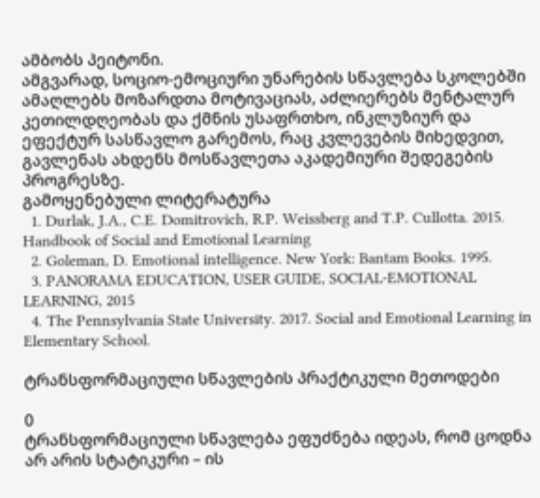ამბობს პეიტონი.
ამგვარად, სოციო-ემოციური უნარების სწავლება სკოლებში ამაღლებს მოზარდთა მოტივაციას, აძლიერებს მენტალურ კეთილდღეობას და ქმნის უსაფრთხო, ინკლუზიურ და ეფექტურ სასწავლო გარემოს, რაც კვლევების მიხედვით, გავლენას ახდენს მოსწავლეთა აკადემიური შედეგების პროგრესზე.
გამოყენებული ლიტერატურა
  1. Durlak, J.A., C.E. Domitrovich, R.P. Weissberg and T.P. Cullotta. 2015. Handbook of Social and Emotional Learning
  2. Goleman, D. Emotional intelligence. New York: Bantam Books. 1995.
  3. PANORAMA EDUCATION, USER GUIDE, SOCIAL-EMOTIONAL LEARNING, 2015
  4. The Pennsylvania State University. 2017. Social and Emotional Learning in Elementary School.

ტრანსფორმაციული სწავლების პრაქტიკული მეთოდები

0
ტრანსფორმაციული სწავლება ეფუძნება იდეას, რომ ცოდნა არ არის სტატიკური – ის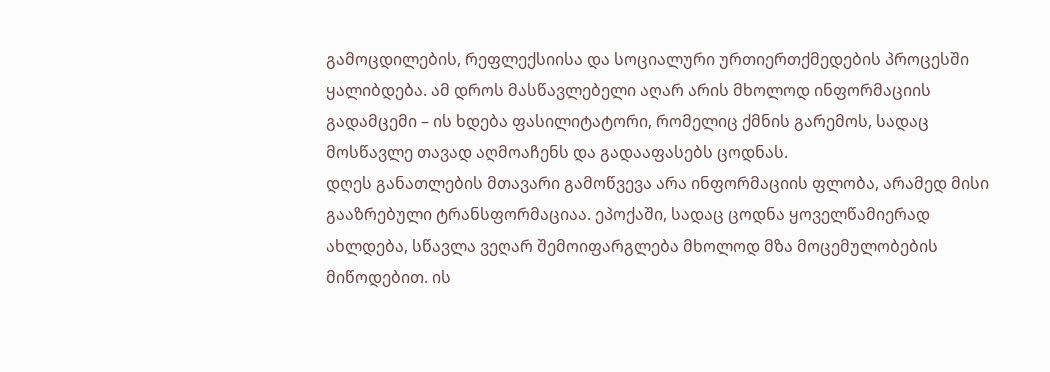გამოცდილების, რეფლექსიისა და სოციალური ურთიერთქმედების პროცესში ყალიბდება. ამ დროს მასწავლებელი აღარ არის მხოლოდ ინფორმაციის გადამცემი – ის ხდება ფასილიტატორი, რომელიც ქმნის გარემოს, სადაც მოსწავლე თავად აღმოაჩენს და გადააფასებს ცოდნას.
დღეს განათლების მთავარი გამოწვევა არა ინფორმაციის ფლობა, არამედ მისი გააზრებული ტრანსფორმაციაა. ეპოქაში, სადაც ცოდნა ყოველწამიერად ახლდება, სწავლა ვეღარ შემოიფარგლება მხოლოდ მზა მოცემულობების მიწოდებით. ის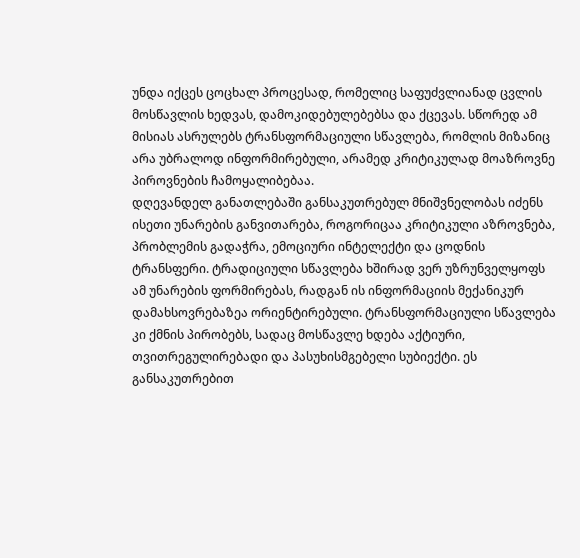უნდა იქცეს ცოცხალ პროცესად, რომელიც საფუძვლიანად ცვლის მოსწავლის ხედვას, დამოკიდებულებებსა და ქცევას. სწორედ ამ მისიას ასრულებს ტრანსფორმაციული სწავლება, რომლის მიზანიც არა უბრალოდ ინფორმირებული, არამედ კრიტიკულად მოაზროვნე პიროვნების ჩამოყალიბებაა.
დღევანდელ განათლებაში განსაკუთრებულ მნიშვნელობას იძენს ისეთი უნარების განვითარება, როგორიცაა კრიტიკული აზროვნება, პრობლემის გადაჭრა, ემოციური ინტელექტი და ცოდნის ტრანსფერი. ტრადიციული სწავლება ხშირად ვერ უზრუნველყოფს ამ უნარების ფორმირებას, რადგან ის ინფორმაციის მექანიკურ დამახსოვრებაზეა ორიენტირებული. ტრანსფორმაციული სწავლება კი ქმნის პირობებს, სადაც მოსწავლე ხდება აქტიური, თვითრეგულირებადი და პასუხისმგებელი სუბიექტი. ეს განსაკუთრებით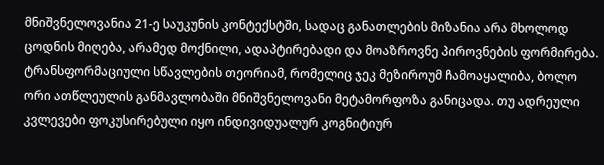მნიშვნელოვანია 21-ე საუკუნის კონტექსტში, სადაც განათლების მიზანია არა მხოლოდ ცოდნის მიღება, არამედ მოქნილი, ადაპტირებადი და მოაზროვნე პიროვნების ფორმირება.
ტრანსფორმაციული სწავლების თეორიამ, რომელიც ჯეკ მეზიროუმ ჩამოაყალიბა, ბოლო ორი ათწლეულის განმავლობაში მნიშვნელოვანი მეტამორფოზა განიცადა. თუ ადრეული კვლევები ფოკუსირებული იყო ინდივიდუალურ კოგნიტიურ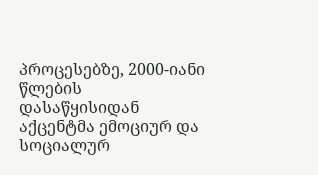პროცესებზე, 2000-იანი წლების დასაწყისიდან აქცენტმა ემოციურ და სოციალურ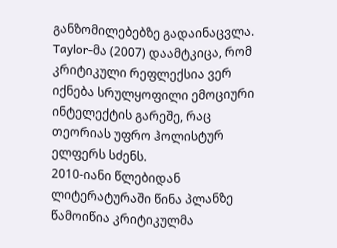განზომილებებზე გადაინაცვლა. Taylor-მა (2007) დაამტკიცა, რომ კრიტიკული რეფლექსია ვერ იქნება სრულყოფილი ემოციური ინტელექტის გარეშე, რაც თეორიას უფრო ჰოლისტურ ელფერს სძენს.
2010-იანი წლებიდან ლიტერატურაში წინა პლანზე წამოიწია კრიტიკულმა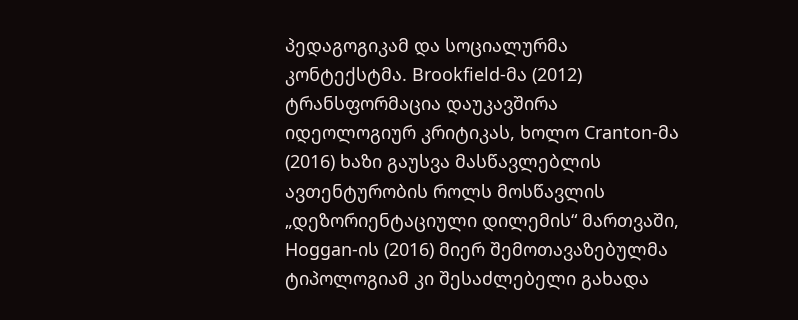პედაგოგიკამ და სოციალურმა კონტექსტმა. Brookfield-მა (2012) ტრანსფორმაცია დაუკავშირა იდეოლოგიურ კრიტიკას, ხოლო Cranton-მა (2016) ხაზი გაუსვა მასწავლებლის ავთენტურობის როლს მოსწავლის „დეზორიენტაციული დილემის“ მართვაში, Hoggan-ის (2016) მიერ შემოთავაზებულმა ტიპოლოგიამ კი შესაძლებელი გახადა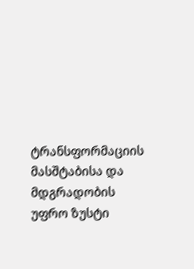ტრანსფორმაციის მასშტაბისა და მდგრადობის უფრო ზუსტი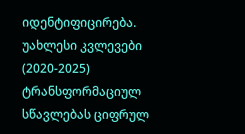იდენტიფიცირება.
უახლესი კვლევები (2020-2025) ტრანსფორმაციულ სწავლებას ციფრულ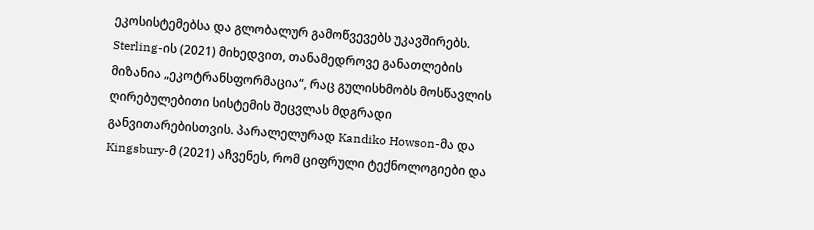ეკოსისტემებსა და გლობალურ გამოწვევებს უკავშირებს. Sterling-ის (2021) მიხედვით, თანამედროვე განათლების მიზანია „ეკოტრანსფორმაცია“, რაც გულისხმობს მოსწავლის ღირებულებითი სისტემის შეცვლას მდგრადი განვითარებისთვის. პარალელურად Kandiko Howson-მა და Kingsbury-მ (2021) აჩვენეს, რომ ციფრული ტექნოლოგიები და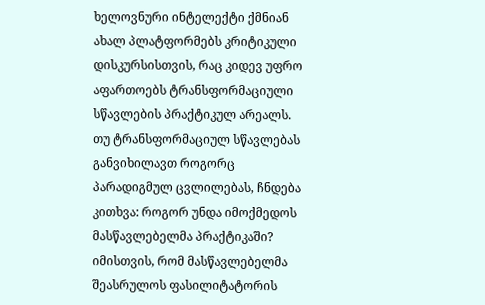ხელოვნური ინტელექტი ქმნიან ახალ პლატფორმებს კრიტიკული დისკურსისთვის, რაც კიდევ უფრო აფართოებს ტრანსფორმაციული სწავლების პრაქტიკულ არეალს.
თუ ტრანსფორმაციულ სწავლებას განვიხილავთ როგორც პარადიგმულ ცვლილებას, ჩნდება კითხვა: როგორ უნდა იმოქმედოს მასწავლებელმა პრაქტიკაში? იმისთვის, რომ მასწავლებელმა შეასრულოს ფასილიტატორის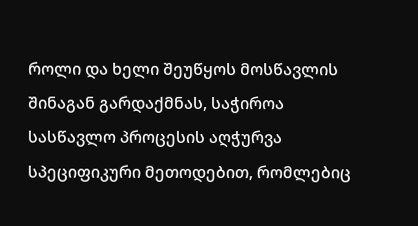როლი და ხელი შეუწყოს მოსწავლის შინაგან გარდაქმნას, საჭიროა სასწავლო პროცესის აღჭურვა სპეციფიკური მეთოდებით, რომლებიც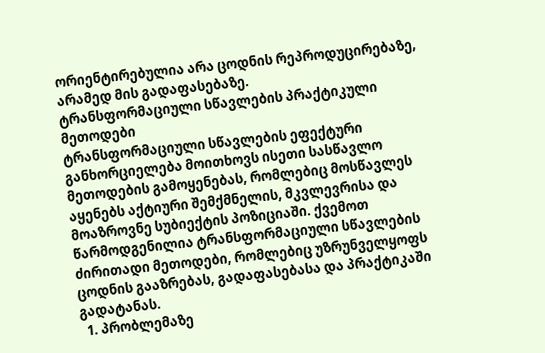ორიენტირებულია არა ცოდნის რეპროდუცირებაზე, არამედ მის გადაფასებაზე.
ტრანსფორმაციული სწავლების პრაქტიკული მეთოდები
ტრანსფორმაციული სწავლების ეფექტური განხორციელება მოითხოვს ისეთი სასწავლო მეთოდების გამოყენებას, რომლებიც მოსწავლეს აყენებს აქტიური შემქმნელის, მკვლევრისა და მოაზროვნე სუბიექტის პოზიციაში. ქვემოთ წარმოდგენილია ტრანსფორმაციული სწავლების ძირითადი მეთოდები, რომლებიც უზრუნველყოფს ცოდნის გააზრებას, გადაფასებასა და პრაქტიკაში გადატანას.
  1. პრობლემაზე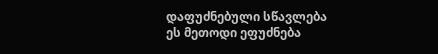დაფუძნებული სწავლება
ეს მეთოდი ეფუძნება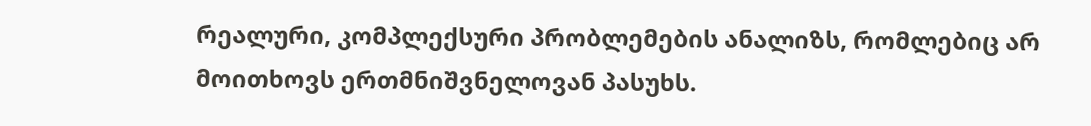რეალური, კომპლექსური პრობლემების ანალიზს, რომლებიც არ მოითხოვს ერთმნიშვნელოვან პასუხს.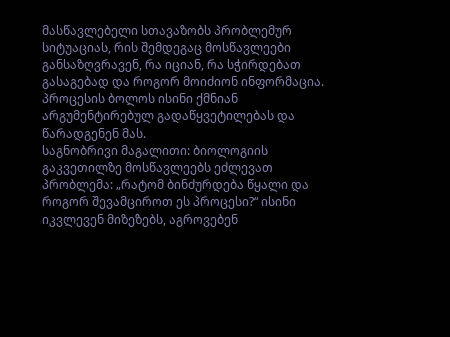მასწავლებელი სთავაზობს პრობლემურ სიტუაციას, რის შემდეგაც მოსწავლეები განსაზღვრავენ, რა იციან, რა სჭირდებათ გასაგებად და როგორ მოიძიონ ინფორმაცია. პროცესის ბოლოს ისინი ქმნიან არგუმენტირებულ გადაწყვეტილებას და წარადგენენ მას.
საგნობრივი მაგალითი: ბიოლოგიის გაკვეთილზე მოსწავლეებს ეძლევათ პრობლემა: „რატომ ბინძურდება წყალი და როგორ შევამციროთ ეს პროცესი?“ ისინი იკვლევენ მიზეზებს, აგროვებენ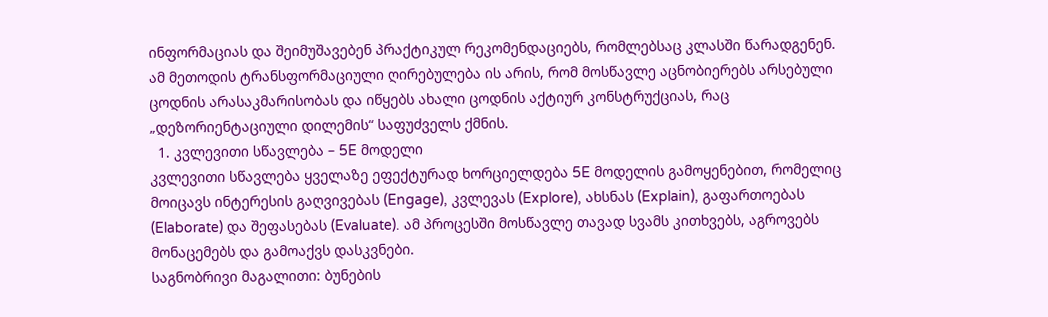ინფორმაციას და შეიმუშავებენ პრაქტიკულ რეკომენდაციებს, რომლებსაც კლასში წარადგენენ.
ამ მეთოდის ტრანსფორმაციული ღირებულება ის არის, რომ მოსწავლე აცნობიერებს არსებული ცოდნის არასაკმარისობას და იწყებს ახალი ცოდნის აქტიურ კონსტრუქციას, რაც  „დეზორიენტაციული დილემის“ საფუძველს ქმნის.
  1. კვლევითი სწავლება – 5E მოდელი
კვლევითი სწავლება ყველაზე ეფექტურად ხორციელდება 5E მოდელის გამოყენებით, რომელიც მოიცავს ინტერესის გაღვივებას (Engage), კვლევას (Explore), ახსნას (Explain), გაფართოებას (Elaborate) და შეფასებას (Evaluate). ამ პროცესში მოსწავლე თავად სვამს კითხვებს, აგროვებს მონაცემებს და გამოაქვს დასკვნები.
საგნობრივი მაგალითი: ბუნების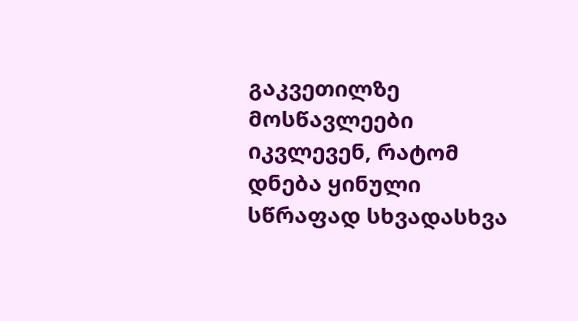გაკვეთილზე მოსწავლეები იკვლევენ, რატომ დნება ყინული სწრაფად სხვადასხვა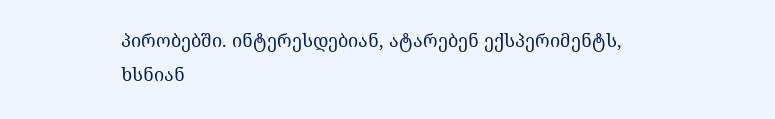პირობებში. ინტერესდებიან, ატარებენ ექსპერიმენტს, ხსნიან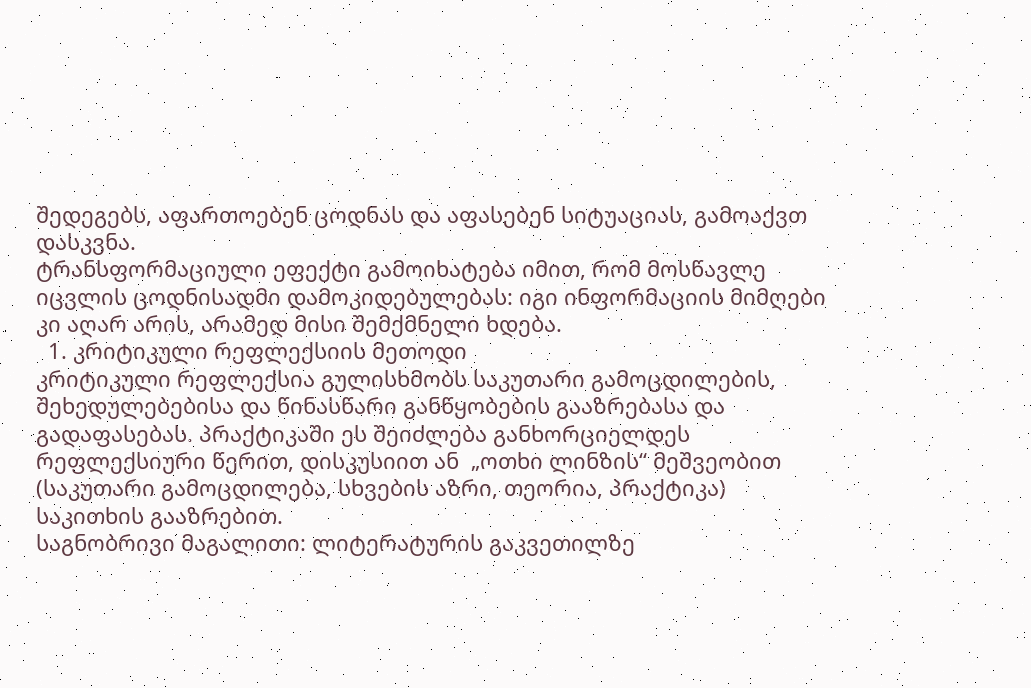შედეგებს, აფართოებენ ცოდნას და აფასებენ სიტუაციას, გამოაქვთ დასკვნა.
ტრანსფორმაციული ეფექტი გამოიხატება იმით, რომ მოსწავლე იცვლის ცოდნისადმი დამოკიდებულებას: იგი ინფორმაციის მიმღები კი აღარ არის, არამედ მისი შემქმნელი ხდება.
  1. კრიტიკული რეფლექსიის მეთოდი
კრიტიკული რეფლექსია გულისხმობს საკუთარი გამოცდილების, შეხედულებებისა და წინასწარი განწყობების გააზრებასა და გადაფასებას. პრაქტიკაში ეს შეიძლება განხორციელდეს რეფლექსიური წერით, დისკუსიით ან  „ოთხი ლინზის“ მეშვეობით (საკუთარი გამოცდილება, სხვების აზრი, თეორია, პრაქტიკა) საკითხის გააზრებით.
საგნობრივი მაგალითი: ლიტერატურის გაკვეთილზე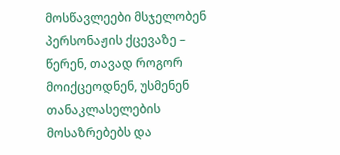მოსწავლეები მსჯელობენ პერსონაჟის ქცევაზე – წერენ, თავად როგორ მოიქცეოდნენ, უსმენენ თანაკლასელების მოსაზრებებს და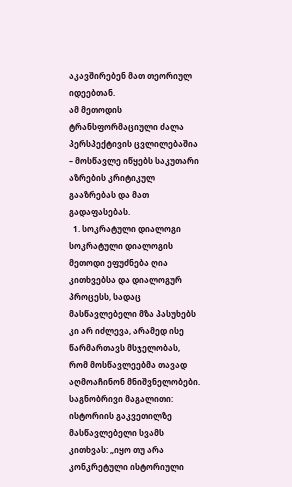აკავშირებენ მათ თეორიულ იდეებთან.
ამ მეთოდის ტრანსფორმაციული ძალა პერსპექტივის ცვლილებაშია – მოსწავლე იწყებს საკუთარი აზრების კრიტიკულ გააზრებას და მათ გადაფასებას.
  1. სოკრატული დიალოგი
სოკრატული დიალოგის მეთოდი ეფუძნება ღია კითხვებსა და დიალოგურ პროცესს, სადაც მასწავლებელი მზა პასუხებს კი არ იძლევა, არამედ ისე წარმართავს მსჯელობას, რომ მოსწავლეებმა თავად აღმოაჩინონ მნიშვნელობები.
საგნობრივი მაგალითი: ისტორიის გაკვეთილზე მასწავლებელი სვამს კითხვას: „იყო თუ არა კონკრეტული ისტორიული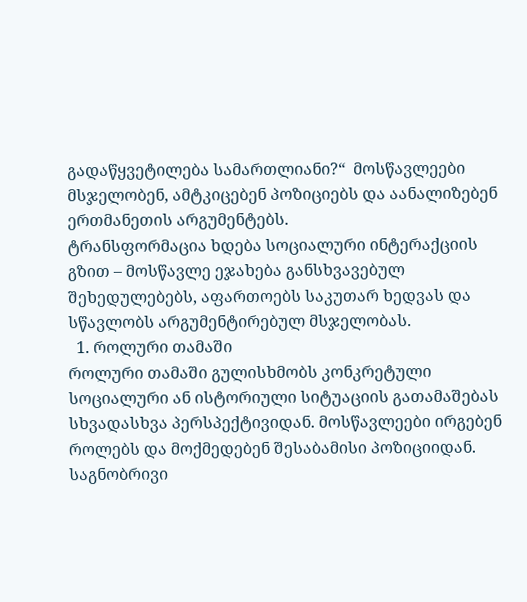გადაწყვეტილება სამართლიანი?“  მოსწავლეები მსჯელობენ, ამტკიცებენ პოზიციებს და აანალიზებენ ერთმანეთის არგუმენტებს.
ტრანსფორმაცია ხდება სოციალური ინტერაქციის გზით – მოსწავლე ეჯახება განსხვავებულ შეხედულებებს, აფართოებს საკუთარ ხედვას და სწავლობს არგუმენტირებულ მსჯელობას.
  1. როლური თამაში
როლური თამაში გულისხმობს კონკრეტული სოციალური ან ისტორიული სიტუაციის გათამაშებას სხვადასხვა პერსპექტივიდან. მოსწავლეები ირგებენ როლებს და მოქმედებენ შესაბამისი პოზიციიდან.
საგნობრივი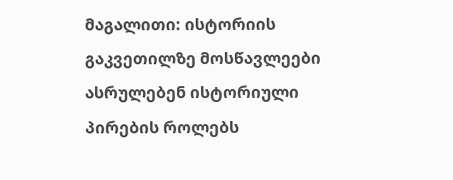მაგალითი: ისტორიის გაკვეთილზე მოსწავლეები ასრულებენ ისტორიული პირების როლებს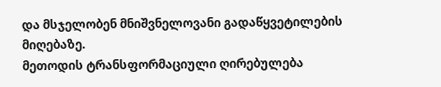და მსჯელობენ მნიშვნელოვანი გადაწყვეტილების მიღებაზე.
მეთოდის ტრანსფორმაციული ღირებულება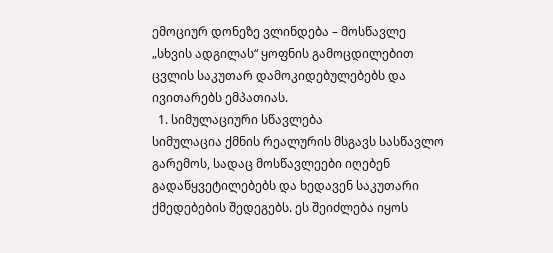ემოციურ დონეზე ვლინდება – მოსწავლე „სხვის ადგილას“ ყოფნის გამოცდილებით ცვლის საკუთარ დამოკიდებულებებს და ივითარებს ემპათიას.
  1. სიმულაციური სწავლება
სიმულაცია ქმნის რეალურის მსგავს სასწავლო გარემოს, სადაც მოსწავლეები იღებენ გადაწყვეტილებებს და ხედავენ საკუთარი ქმედებების შედეგებს. ეს შეიძლება იყოს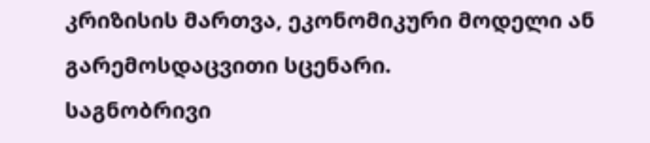კრიზისის მართვა, ეკონომიკური მოდელი ან გარემოსდაცვითი სცენარი.
საგნობრივი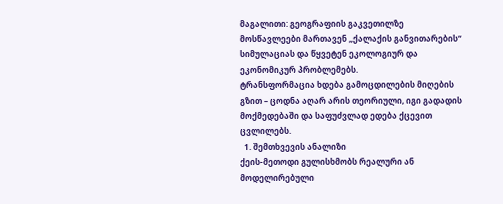მაგალითი: გეოგრაფიის გაკვეთილზე მოსწავლეები მართავენ „ქალაქის განვითარების“ სიმულაციას და წყვეტენ ეკოლოგიურ და ეკონომიკურ პრობლემებს.
ტრანსფორმაცია ხდება გამოცდილების მიღების გზით – ცოდნა აღარ არის თეორიული, იგი გადადის მოქმედებაში და საფუძვლად ედება ქცევით ცვლილებს.
  1. შემთხვევის ანალიზი
ქეის-მეთოდი გულისხმობს რეალური ან მოდელირებული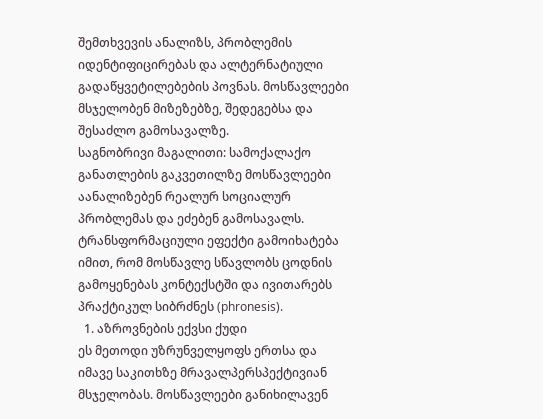შემთხვევის ანალიზს, პრობლემის იდენტიფიცირებას და ალტერნატიული გადაწყვეტილებების პოვნას. მოსწავლეები მსჯელობენ მიზეზებზე, შედეგებსა და შესაძლო გამოსავალზე.
საგნობრივი მაგალითი: სამოქალაქო განათლების გაკვეთილზე მოსწავლეები აანალიზებენ რეალურ სოციალურ პრობლემას და ეძებენ გამოსავალს.
ტრანსფორმაციული ეფექტი გამოიხატება იმით, რომ მოსწავლე სწავლობს ცოდნის გამოყენებას კონტექსტში და ივითარებს პრაქტიკულ სიბრძნეს (phronesis).
  1. აზროვნების ექვსი ქუდი
ეს მეთოდი უზრუნველყოფს ერთსა და იმავე საკითხზე მრავალპერსპექტივიან მსჯელობას. მოსწავლეები განიხილავენ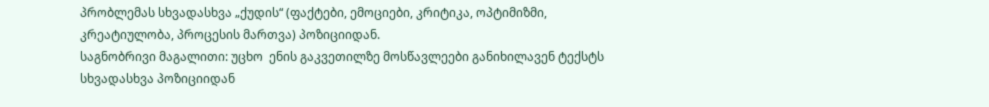პრობლემას სხვადასხვა „ქუდის“ (ფაქტები, ემოციები, კრიტიკა, ოპტიმიზმი, კრეატიულობა, პროცესის მართვა) პოზიციიდან.
საგნობრივი მაგალითი: უცხო  ენის გაკვეთილზე მოსწავლეები განიხილავენ ტექსტს სხვადასხვა პოზიციიდან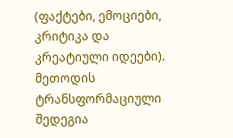(ფაქტები, ემოციები, კრიტიკა და კრეატიული იდეები).
მეთოდის ტრანსფორმაციული შედეგია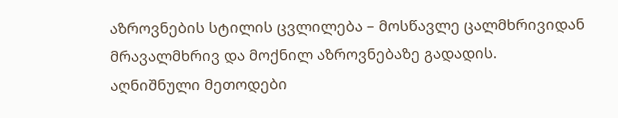აზროვნების სტილის ცვლილება – მოსწავლე ცალმხრივიდან მრავალმხრივ და მოქნილ აზროვნებაზე გადადის.
აღნიშნული მეთოდები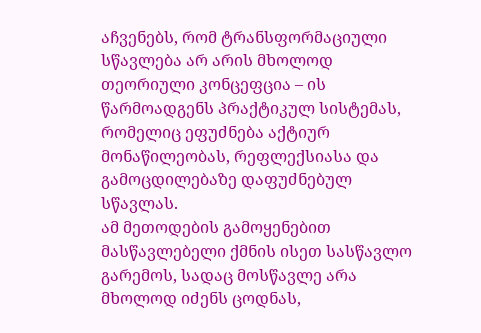აჩვენებს, რომ ტრანსფორმაციული სწავლება არ არის მხოლოდ თეორიული კონცეფცია – ის წარმოადგენს პრაქტიკულ სისტემას, რომელიც ეფუძნება აქტიურ მონაწილეობას, რეფლექსიასა და გამოცდილებაზე დაფუძნებულ სწავლას.
ამ მეთოდების გამოყენებით მასწავლებელი ქმნის ისეთ სასწავლო გარემოს, სადაც მოსწავლე არა მხოლოდ იძენს ცოდნას,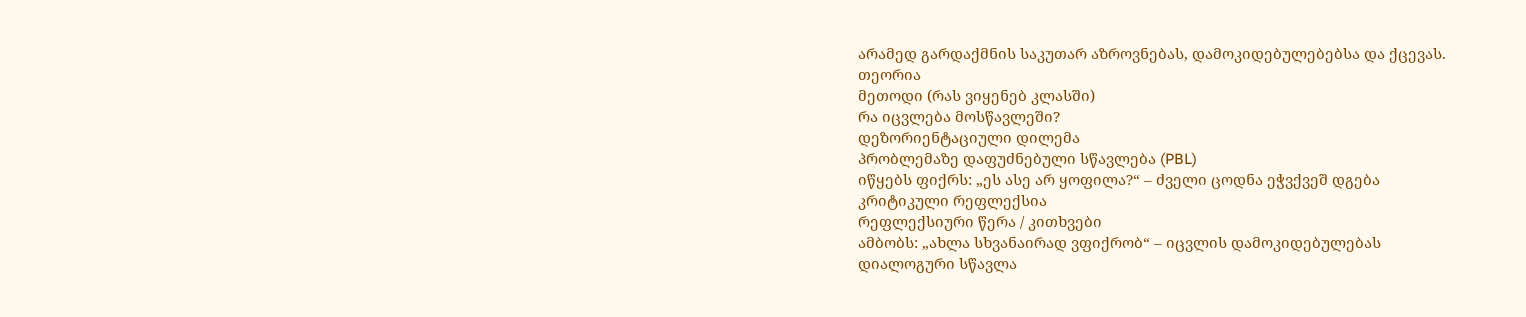არამედ გარდაქმნის საკუთარ აზროვნებას, დამოკიდებულებებსა და ქცევას.
თეორია
მეთოდი (რას ვიყენებ კლასში)
რა იცვლება მოსწავლეში?
დეზორიენტაციული დილემა
პრობლემაზე დაფუძნებული სწავლება (PBL)
იწყებს ფიქრს: „ეს ასე არ ყოფილა?“ – ძველი ცოდნა ეჭვქვეშ დგება
კრიტიკული რეფლექსია
რეფლექსიური წერა / კითხვები
ამბობს: „ახლა სხვანაირად ვფიქრობ“ – იცვლის დამოკიდებულებას
დიალოგური სწავლა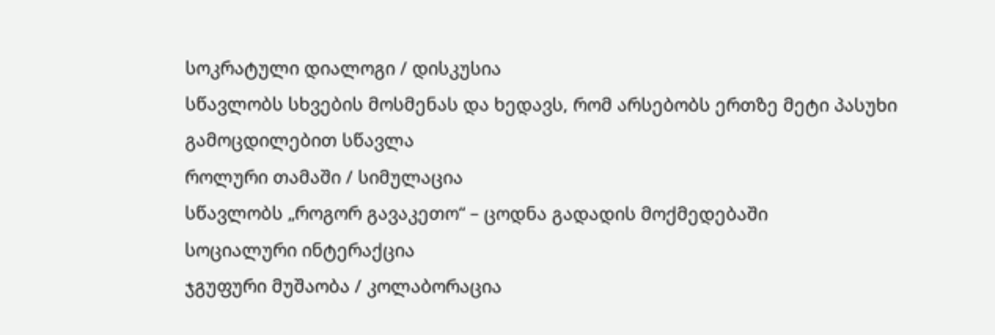სოკრატული დიალოგი / დისკუსია
სწავლობს სხვების მოსმენას და ხედავს, რომ არსებობს ერთზე მეტი პასუხი
გამოცდილებით სწავლა
როლური თამაში / სიმულაცია
სწავლობს „როგორ გავაკეთო“ – ცოდნა გადადის მოქმედებაში
სოციალური ინტერაქცია
ჯგუფური მუშაობა / კოლაბორაცია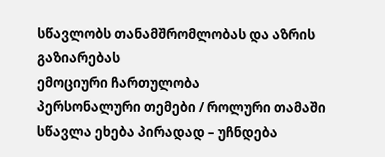სწავლობს თანამშრომლობას და აზრის გაზიარებას
ემოციური ჩართულობა
პერსონალური თემები / როლური თამაში
სწავლა ეხება პირადად – უჩნდება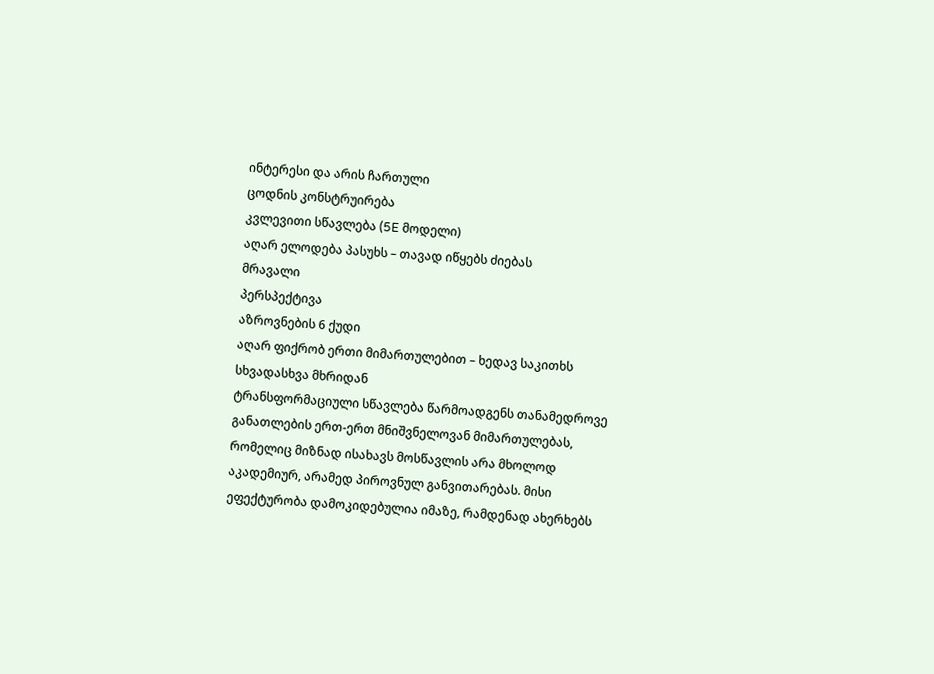ინტერესი და არის ჩართული
ცოდნის კონსტრუირება
კვლევითი სწავლება (5E მოდელი)
აღარ ელოდება პასუხს – თავად იწყებს ძიებას
მრავალი
პერსპექტივა
აზროვნების 6 ქუდი
აღარ ფიქრობ ერთი მიმართულებით – ხედავ საკითხს სხვადასხვა მხრიდან
ტრანსფორმაციული სწავლება წარმოადგენს თანამედროვე განათლების ერთ-ერთ მნიშვნელოვან მიმართულებას, რომელიც მიზნად ისახავს მოსწავლის არა მხოლოდ აკადემიურ, არამედ პიროვნულ განვითარებას. მისი ეფექტურობა დამოკიდებულია იმაზე, რამდენად ახერხებს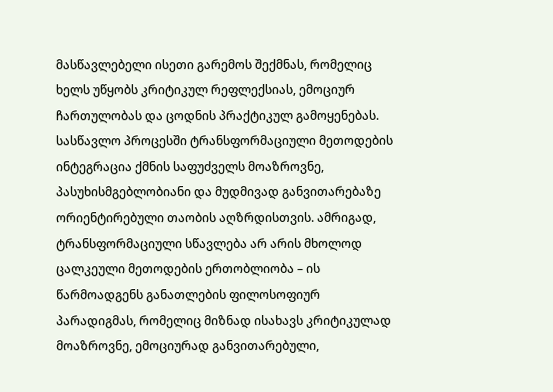მასწავლებელი ისეთი გარემოს შექმნას, რომელიც ხელს უწყობს კრიტიკულ რეფლექსიას, ემოციურ ჩართულობას და ცოდნის პრაქტიკულ გამოყენებას.
სასწავლო პროცესში ტრანსფორმაციული მეთოდების ინტეგრაცია ქმნის საფუძველს მოაზროვნე, პასუხისმგებლობიანი და მუდმივად განვითარებაზე ორიენტირებული თაობის აღზრდისთვის. ამრიგად, ტრანსფორმაციული სწავლება არ არის მხოლოდ ცალკეული მეთოდების ერთობლიობა – ის წარმოადგენს განათლების ფილოსოფიურ პარადიგმას, რომელიც მიზნად ისახავს კრიტიკულად მოაზროვნე, ემოციურად განვითარებული,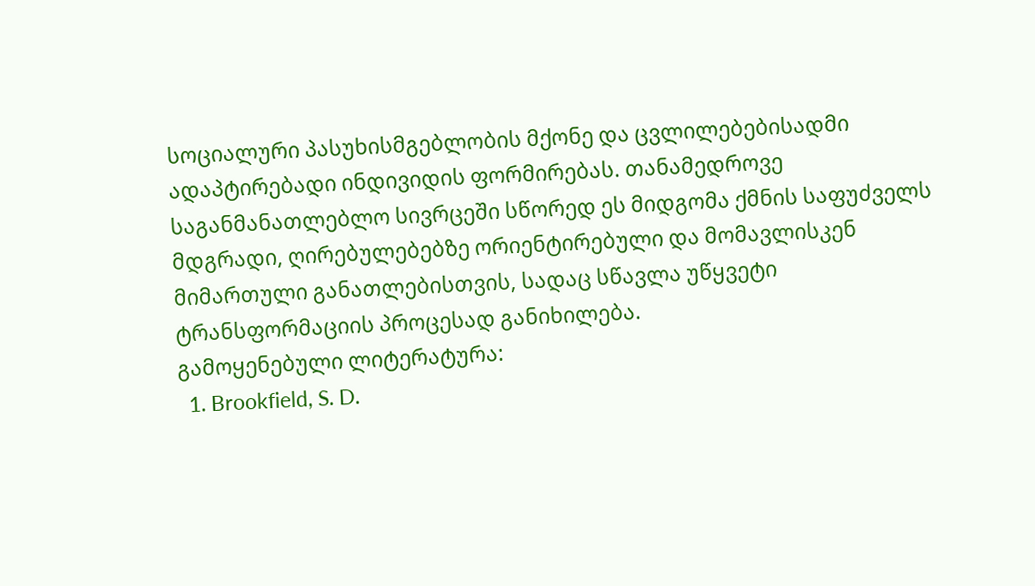სოციალური პასუხისმგებლობის მქონე და ცვლილებებისადმი ადაპტირებადი ინდივიდის ფორმირებას. თანამედროვე საგანმანათლებლო სივრცეში სწორედ ეს მიდგომა ქმნის საფუძველს მდგრადი, ღირებულებებზე ორიენტირებული და მომავლისკენ მიმართული განათლებისთვის, სადაც სწავლა უწყვეტი ტრანსფორმაციის პროცესად განიხილება.
გამოყენებული ლიტერატურა:
  1. Brookfield, S. D.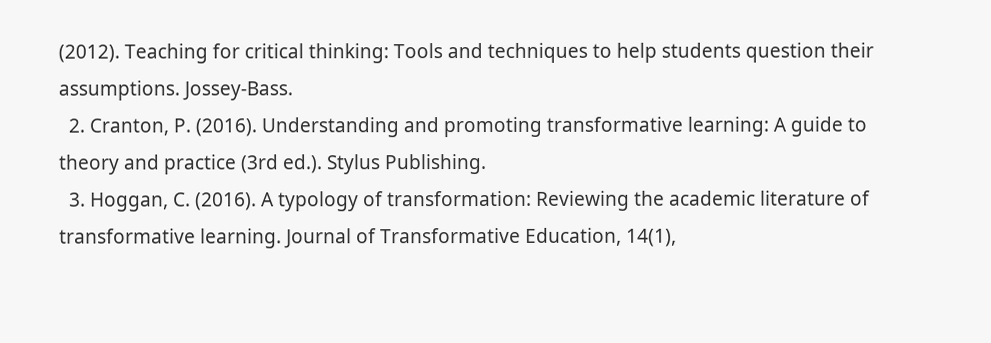(2012). Teaching for critical thinking: Tools and techniques to help students question their assumptions. Jossey-Bass.
  2. Cranton, P. (2016). Understanding and promoting transformative learning: A guide to theory and practice (3rd ed.). Stylus Publishing.
  3. Hoggan, C. (2016). A typology of transformation: Reviewing the academic literature of transformative learning. Journal of Transformative Education, 14(1),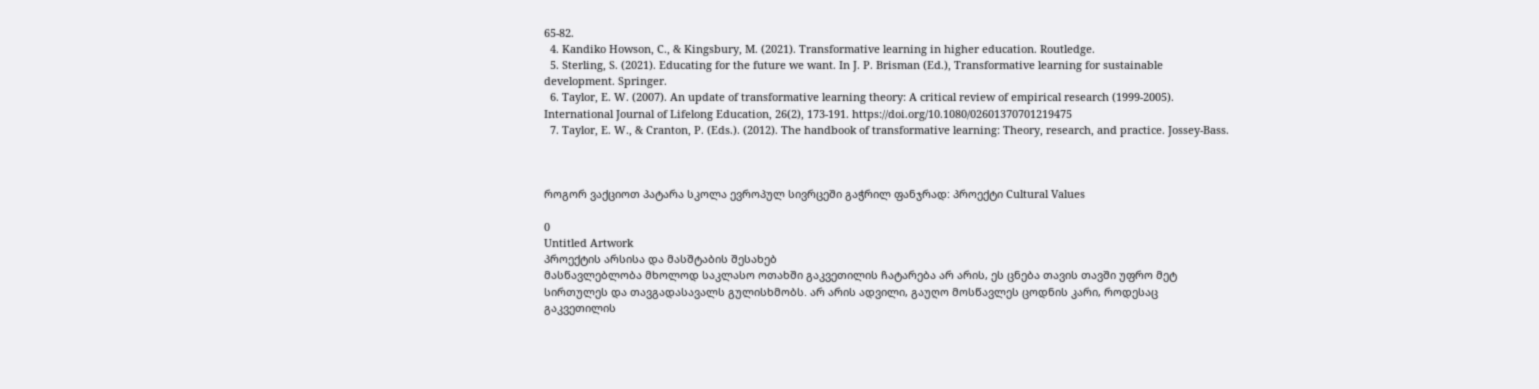65-82.
  4. Kandiko Howson, C., & Kingsbury, M. (2021). Transformative learning in higher education. Routledge.
  5. Sterling, S. (2021). Educating for the future we want. In J. P. Brisman (Ed.), Transformative learning for sustainable development. Springer.
  6. Taylor, E. W. (2007). An update of transformative learning theory: A critical review of empirical research (1999-2005). International Journal of Lifelong Education, 26(2), 173-191. https://doi.org/10.1080/02601370701219475
  7. Taylor, E. W., & Cranton, P. (Eds.). (2012). The handbook of transformative learning: Theory, research, and practice. Jossey-Bass.



როგორ ვაქციოთ პატარა სკოლა ევროპულ სივრცეში გაჭრილ ფანჯრად: პროექტი Cultural Values

0
Untitled Artwork
პროექტის არსისა და მასშტაბის შესახებ
მასწავლებლობა მხოლოდ საკლასო ოთახში გაკვეთილის ჩატარება არ არის, ეს ცნება თავის თავში უფრო მეტ სირთულეს და თავგადასავალს გულისხმობს. არ არის ადვილი, გაუღო მოსწავლეს ცოდნის კარი, როდესაც გაკვეთილის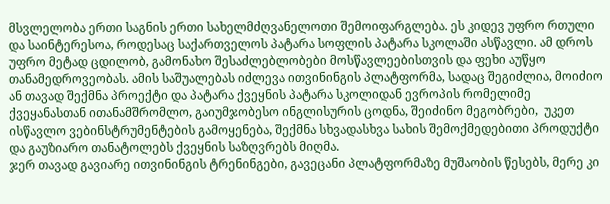მსვლელობა ერთი საგნის ერთი სახელმძღვანელოთი შემოიფარგლება. ეს კიდევ უფრო რთული და საინტერესოა, როდესაც საქართველოს პატარა სოფლის პატარა სკოლაში ასწავლი. ამ დროს უფრო მეტად ცდილობ, გამონახო შესაძლებლობები მოსწავლეებისთვის და ფეხი აუწყო თანამედროვეობას. ამის საშუალებას იძლევა ითვინინგის პლატფორმა, სადაც შეგიძლია, მოიძიო ან თავად შექმნა პროექტი და პატარა ქვეყნის პატარა სკოლიდან ევროპის რომელიმე ქვეყანასთან ითანამშრომლო, გაიუმჯობესო ინგლისურის ცოდნა, შეიძინო მეგობრები,  უკეთ ისწავლო ვებინსტრუმენტების გამოყენება, შექმნა სხვადასხვა სახის შემოქმედებითი პროდუქტი და გაუზიარო თანატოლებს ქვეყნის საზღვრებს მიღმა.
ჯერ თავად გავიარე ითვინინგის ტრენინგები, გავეცანი პლატფორმაზე მუშაობის წესებს, მერე კი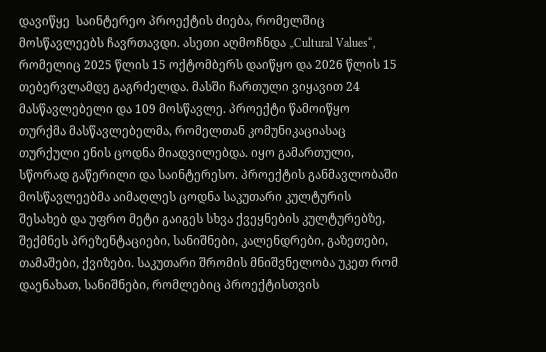დავიწყე  საინტერეო პროექტის ძიება, რომელშიც მოსწავლეებს ჩავრთავდი. ასეთი აღმოჩნდა „Cultural Values“, რომელიც 2025 წლის 15 ოქტომბერს დაიწყო და 2026 წლის 15 თებერვლამდე გაგრძელდა. მასში ჩართული ვიყავით 24 მასწავლებელი და 109 მოსწავლე. პროექტი წამოიწყო თურქმა მასწავლებელმა, რომელთან კომუნიკაციასაც თურქული ენის ცოდნა მიადვილებდა. იყო გამართული, სწორად გაწერილი და საინტერესო. პროექტის განმავლობაში მოსწავლეებმა აიმაღლეს ცოდნა საკუთარი კულტურის შესახებ და უფრო მეტი გაიგეს სხვა ქვეყნების კულტურებზე, შექმნეს პრეზენტაციები, სანიშნები, კალენდრები, გაზეთები, თამაშები, ქვიზები. საკუთარი შრომის მნიშვნელობა უკეთ რომ დაენახათ, სანიშნები, რომლებიც პროექტისთვის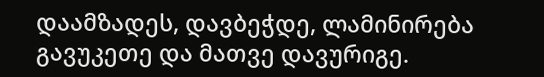დაამზადეს, დავბეჭდე, ლამინირება გავუკეთე და მათვე დავურიგე.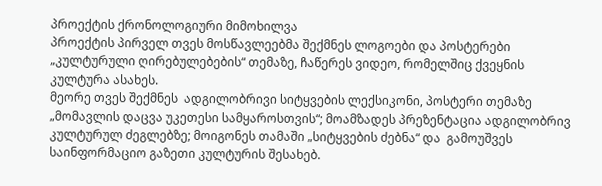პროექტის ქრონოლოგიური მიმოხილვა
პროექტის პირველ თვეს მოსწავლეებმა შექმნეს ლოგოები და პოსტერები „კულტურული ღირებულებების“ თემაზე, ჩაწერეს ვიდეო, რომელშიც ქვეყნის კულტურა ასახეს.
მეორე თვეს შექმნეს  ადგილობრივი სიტყვების ლექსიკონი, პოსტერი თემაზე „მომავლის დაცვა უკეთესი სამყაროსთვის“; მოამზადეს პრეზენტაცია ადგილობრივ კულტურულ ძეგლებზე; მოიგონეს თამაში „სიტყვების ძებნა“ და  გამოუშვეს საინფორმაციო გაზეთი კულტურის შესახებ.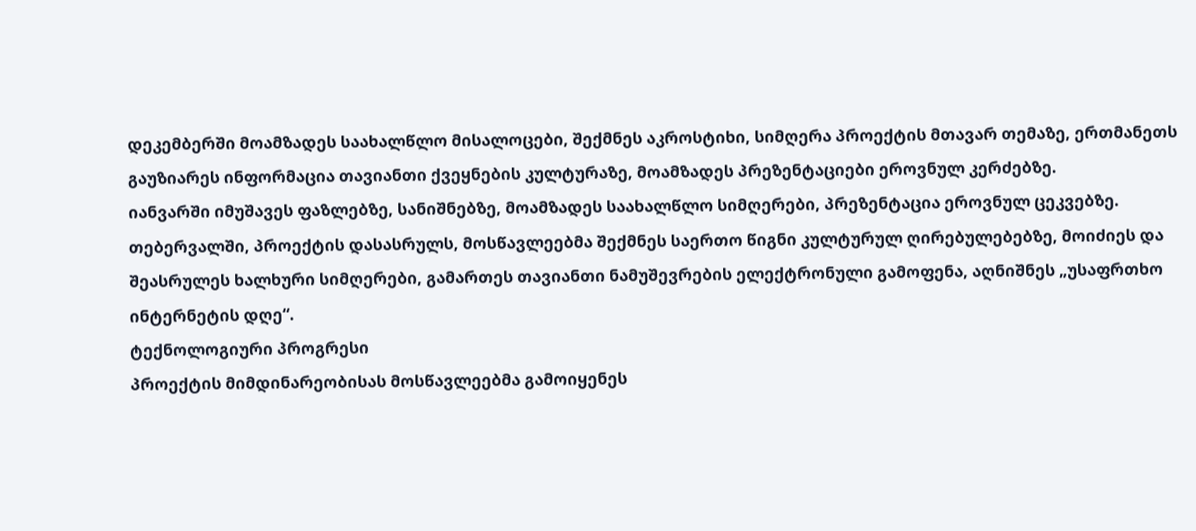დეკემბერში მოამზადეს საახალწლო მისალოცები, შექმნეს აკროსტიხი, სიმღერა პროექტის მთავარ თემაზე, ერთმანეთს გაუზიარეს ინფორმაცია თავიანთი ქვეყნების კულტურაზე, მოამზადეს პრეზენტაციები ეროვნულ კერძებზე.
იანვარში იმუშავეს ფაზლებზე, სანიშნებზე, მოამზადეს საახალწლო სიმღერები, პრეზენტაცია ეროვნულ ცეკვებზე.
თებერვალში, პროექტის დასასრულს, მოსწავლეებმა შექმნეს საერთო წიგნი კულტურულ ღირებულებებზე, მოიძიეს და შეასრულეს ხალხური სიმღერები, გამართეს თავიანთი ნამუშევრების ელექტრონული გამოფენა, აღნიშნეს „უსაფრთხო ინტერნეტის დღე“.
ტექნოლოგიური პროგრესი
პროექტის მიმდინარეობისას მოსწავლეებმა გამოიყენეს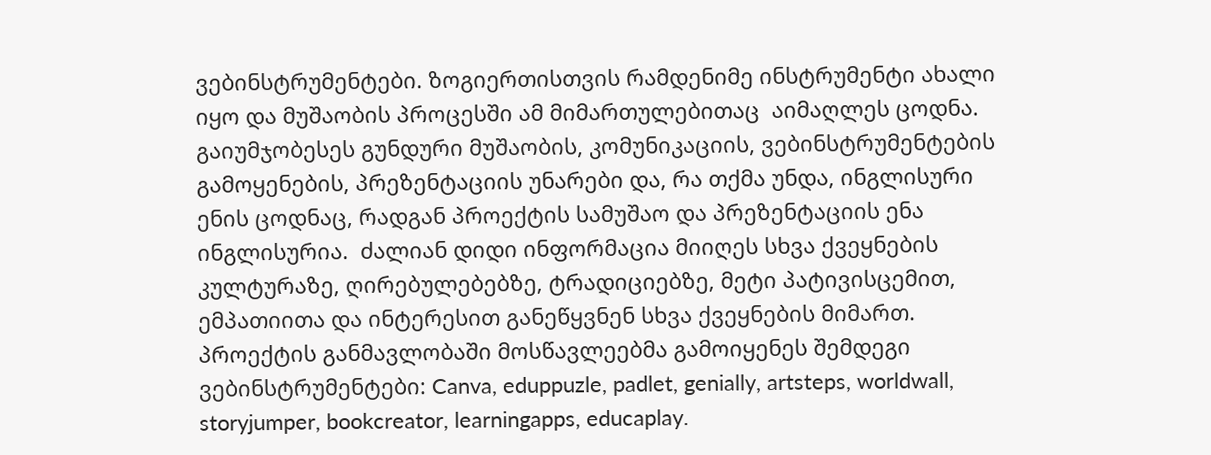ვებინსტრუმენტები. ზოგიერთისთვის რამდენიმე ინსტრუმენტი ახალი იყო და მუშაობის პროცესში ამ მიმართულებითაც  აიმაღლეს ცოდნა. გაიუმჯობესეს გუნდური მუშაობის, კომუნიკაციის, ვებინსტრუმენტების გამოყენების, პრეზენტაციის უნარები და, რა თქმა უნდა, ინგლისური ენის ცოდნაც, რადგან პროექტის სამუშაო და პრეზენტაციის ენა ინგლისურია.  ძალიან დიდი ინფორმაცია მიიღეს სხვა ქვეყნების კულტურაზე, ღირებულებებზე, ტრადიციებზე, მეტი პატივისცემით, ემპათიითა და ინტერესით განეწყვნენ სხვა ქვეყნების მიმართ.
პროექტის განმავლობაში მოსწავლეებმა გამოიყენეს შემდეგი ვებინსტრუმენტები: Canva, eduppuzle, padlet, genially, artsteps, worldwall, storyjumper, bookcreator, learningapps, educaplay.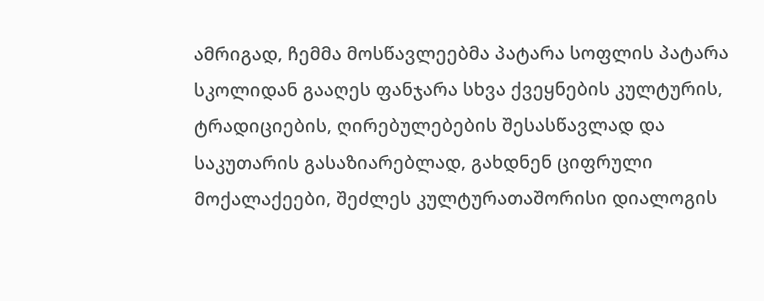ამრიგად, ჩემმა მოსწავლეებმა პატარა სოფლის პატარა სკოლიდან გააღეს ფანჯარა სხვა ქვეყნების კულტურის, ტრადიციების, ღირებულებების შესასწავლად და საკუთარის გასაზიარებლად, გახდნენ ციფრული მოქალაქეები, შეძლეს კულტურათაშორისი დიალოგის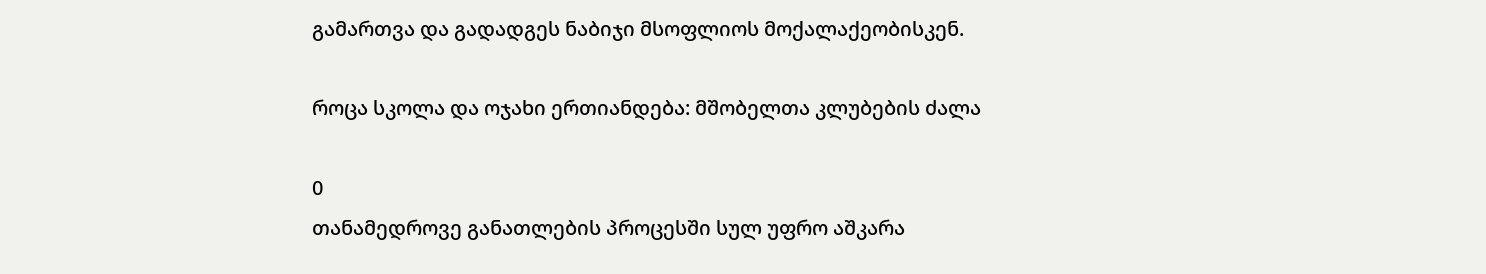გამართვა და გადადგეს ნაბიჯი მსოფლიოს მოქალაქეობისკენ.

როცა სკოლა და ოჯახი ერთიანდება: მშობელთა კლუბების ძალა

0
თანამედროვე განათლების პროცესში სულ უფრო აშკარა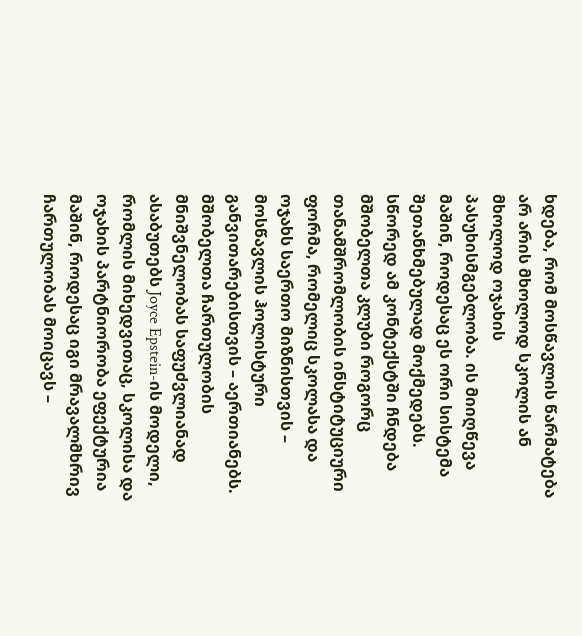ხდება, რომ მოსწავლის წარმატება არ არის მხოლოდ სკოლის ან მხოლოდ ოჯახის პასუხისმგებლობა. ის მიიღწევა მაშინ, როდესაც ეს ორი სისტემა შეთანხმებულად მოქმედებს. სწორედ ამ კონტექსტში ჩნდება მშობელთა კლუბი როგორც თანამშრომლობის ინსტიტუციური ფორმა, რომელიც სკოლასა და ოჯახს საერთო მიზნისთვის – მოსწავლის ჰოლისტური განვითარებისთვის – აერთიანებს.
მშობელთა ჩართულობის მნიშვნელობას საფუძვლიანად ასაბუთებს Joyce Epstein-ის მოდელი, რომლის მიხედვითაც, სკოლისა და ოჯახის პარტნიორობა ეფექტურია მაშინ, როდესაც იგი მრავალმხრივ ჩართულობას მოიცავს –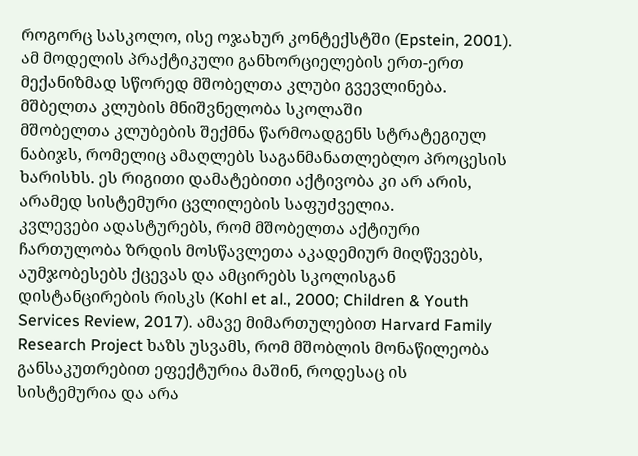როგორც სასკოლო, ისე ოჯახურ კონტექსტში (Epstein, 2001). ამ მოდელის პრაქტიკული განხორციელების ერთ-ერთ მექანიზმად სწორედ მშობელთა კლუბი გვევლინება.
მშბელთა კლუბის მნიშვნელობა სკოლაში
მშობელთა კლუბების შექმნა წარმოადგენს სტრატეგიულ ნაბიჯს, რომელიც ამაღლებს საგანმანათლებლო პროცესის ხარისხს. ეს რიგითი დამატებითი აქტივობა კი არ არის, არამედ სისტემური ცვლილების საფუძველია.
კვლევები ადასტურებს, რომ მშობელთა აქტიური ჩართულობა ზრდის მოსწავლეთა აკადემიურ მიღწევებს, აუმჯობესებს ქცევას და ამცირებს სკოლისგან დისტანცირების რისკს (Kohl et al., 2000; Children & Youth Services Review, 2017). ამავე მიმართულებით Harvard Family Research Project ხაზს უსვამს, რომ მშობლის მონაწილეობა განსაკუთრებით ეფექტურია მაშინ, როდესაც ის სისტემურია და არა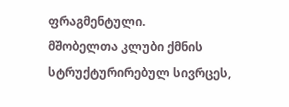ფრაგმენტული.
მშობელთა კლუბი ქმნის სტრუქტურირებულ სივრცეს,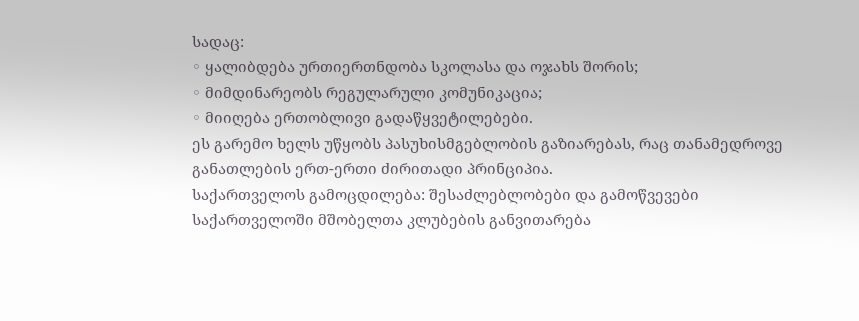სადაც:
◦ ყალიბდება ურთიერთნდობა სკოლასა და ოჯახს შორის;
◦ მიმდინარეობს რეგულარული კომუნიკაცია;
◦ მიიღება ერთობლივი გადაწყვეტილებები.
ეს გარემო ხელს უწყობს პასუხისმგებლობის გაზიარებას, რაც თანამედროვე განათლების ერთ-ერთი ძირითადი პრინციპია.
საქართველოს გამოცდილება: შესაძლებლობები და გამოწვევები
საქართველოში მშობელთა კლუბების განვითარება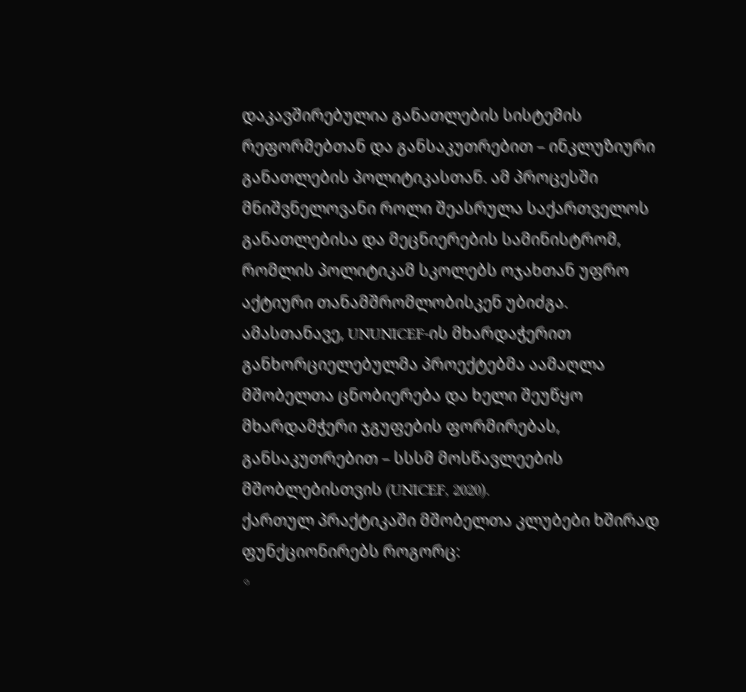დაკავშირებულია განათლების სისტემის რეფორმებთან და განსაკუთრებით – ინკლუზიური განათლების პოლიტიკასთან. ამ პროცესში მნიშვნელოვანი როლი შეასრულა საქართველოს განათლებისა და მეცნიერების სამინისტრომ, რომლის პოლიტიკამ სკოლებს ოჯახთან უფრო აქტიური თანამშრომლობისკენ უბიძგა.
ამასთანავე, UNUNICEF-ის მხარდაჭერით განხორციელებულმა პროექტებმა აამაღლა მშობელთა ცნობიერება და ხელი შეუწყო მხარდამჭერი ჯგუფების ფორმირებას, განსაკუთრებით – სსსმ მოსწავლეების მშობლებისთვის (UNICEF, 2020).
ქართულ პრაქტიკაში მშობელთა კლუბები ხშირად ფუნქციონირებს როგორც:
◦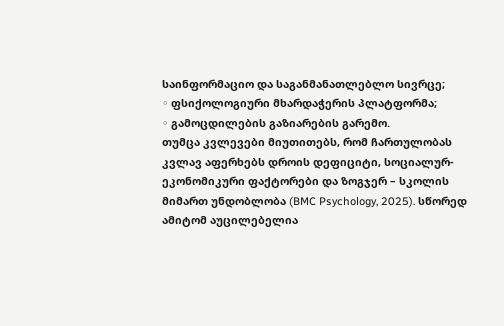საინფორმაციო და საგანმანათლებლო სივრცე;
◦ ფსიქოლოგიური მხარდაჭერის პლატფორმა;
◦ გამოცდილების გაზიარების გარემო.
თუმცა კვლევები მიუთითებს, რომ ჩართულობას კვლავ აფერხებს დროის დეფიციტი, სოციალურ-ეკონომიკური ფაქტორები და ზოგჯერ – სკოლის მიმართ უნდობლობა (BMC Psychology, 2025). სწორედ ამიტომ აუცილებელია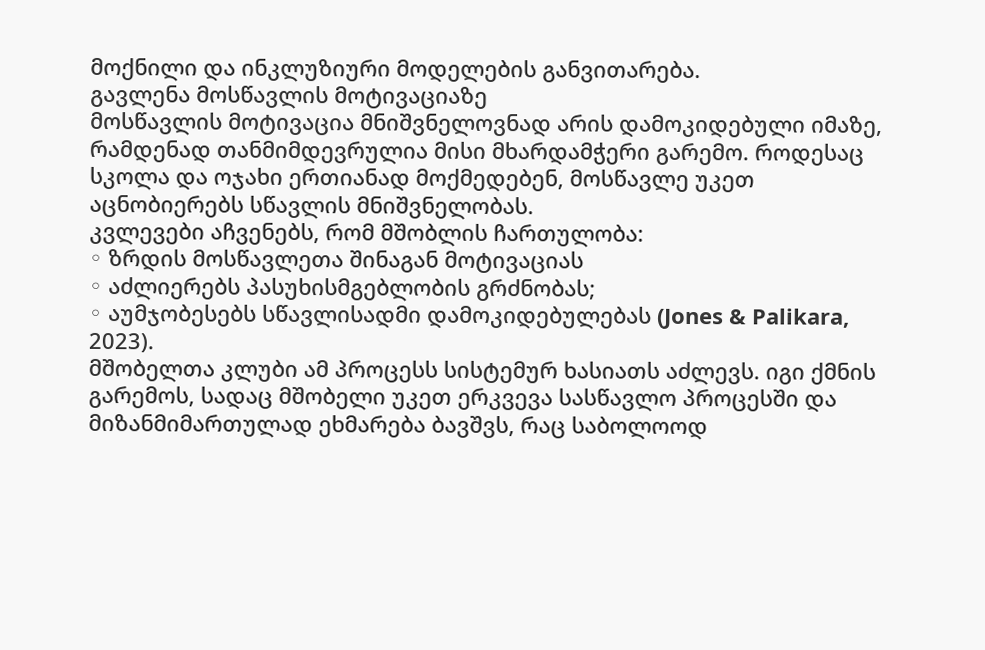მოქნილი და ინკლუზიური მოდელების განვითარება.
გავლენა მოსწავლის მოტივაციაზე
მოსწავლის მოტივაცია მნიშვნელოვნად არის დამოკიდებული იმაზე, რამდენად თანმიმდევრულია მისი მხარდამჭერი გარემო. როდესაც სკოლა და ოჯახი ერთიანად მოქმედებენ, მოსწავლე უკეთ აცნობიერებს სწავლის მნიშვნელობას.
კვლევები აჩვენებს, რომ მშობლის ჩართულობა:
◦ ზრდის მოსწავლეთა შინაგან მოტივაციას
◦ აძლიერებს პასუხისმგებლობის გრძნობას;
◦ აუმჯობესებს სწავლისადმი დამოკიდებულებას (Jones & Palikara, 2023).
მშობელთა კლუბი ამ პროცესს სისტემურ ხასიათს აძლევს. იგი ქმნის გარემოს, სადაც მშობელი უკეთ ერკვევა სასწავლო პროცესში და მიზანმიმართულად ეხმარება ბავშვს, რაც საბოლოოდ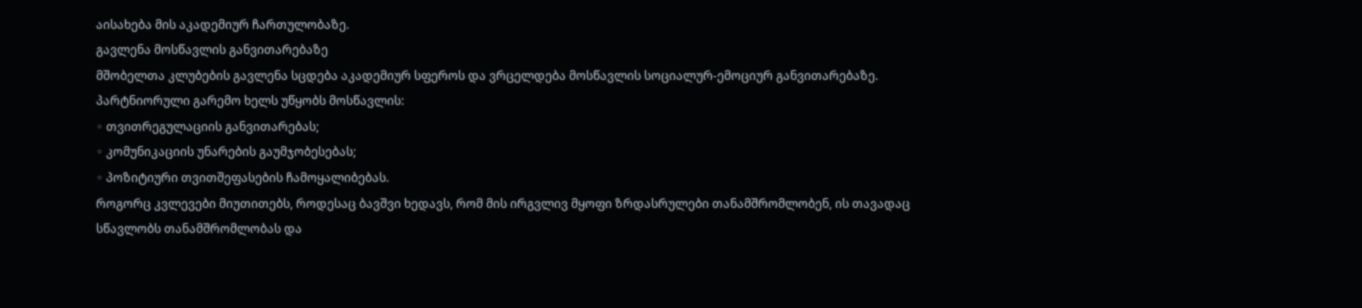აისახება მის აკადემიურ ჩართულობაზე.
გავლენა მოსწავლის განვითარებაზე
მშობელთა კლუბების გავლენა სცდება აკადემიურ სფეროს და ვრცელდება მოსწავლის სოციალურ-ემოციურ განვითარებაზე.
პარტნიორული გარემო ხელს უწყობს მოსწავლის:
◦ თვითრეგულაციის განვითარებას;
◦ კომუნიკაციის უნარების გაუმჯობესებას;
◦ პოზიტიური თვითშეფასების ჩამოყალიბებას.
როგორც კვლევები მიუთითებს, როდესაც ბავშვი ხედავს, რომ მის ირგვლივ მყოფი ზრდასრულები თანამშრომლობენ, ის თავადაც სწავლობს თანამშრომლობას და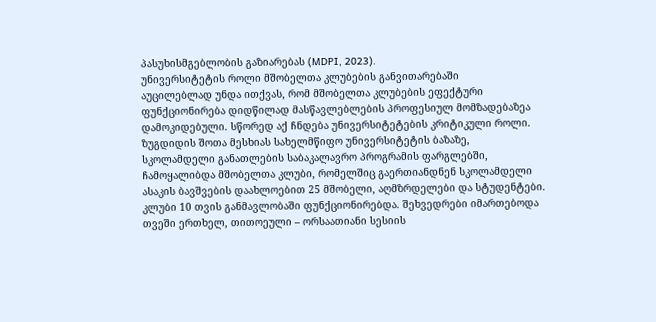პასუხისმგებლობის გაზიარებას (MDPI, 2023).
უნივერსიტეტის როლი მშობელთა კლუბების განვითარებაში
აუცილებლად უნდა ითქვას, რომ მშობელთა კლუბების ეფექტური ფუნქციონირება დიდწილად მასწავლებლების პროფესიულ მომზადებაზეა დამოკიდებული. სწორედ აქ ჩნდება უნივერსიტეტების კრიტიკული როლი.
ზუგდიდის შოთა მესხიას სახელმწიფო უნივერსიტეტის ბაზაზე, სკოლამდელი განათლების საბაკალავრო პროგრამის ფარგლებში, ჩამოყალიბდა მშობელთა კლუბი, რომელშიც გაერთიანდნენ სკოლამდელი ასაკის ბავშვების დაახლოებით 25 მშობელი, აღმზრდელები და სტუდენტები.
კლუბი 10 თვის განმავლობაში ფუნქციონირებდა. შეხვედრები იმართებოდა თვეში ერთხელ, თითოეული – ორსაათიანი სესიის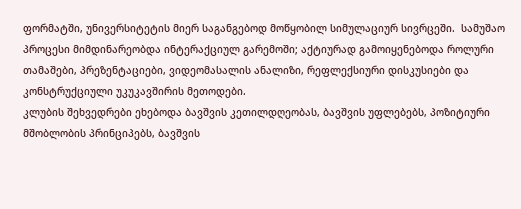ფორმატში, უნივერსიტეტის მიერ საგანგებოდ მოწყობილ სიმულაციურ სივრცეში.  სამუშაო პროცესი მიმდინარეობდა ინტერაქციულ გარემოში; აქტიურად გამოიყენებოდა როლური თამაშები, პრეზენტაციები, ვიდეომასალის ანალიზი, რეფლექსიური დისკუსიები და კონსტრუქციული უკუკავშირის მეთოდები.
კლუბის შეხვედრები ეხებოდა ბავშვის კეთილდღეობას, ბავშვის უფლებებს, პოზიტიური მშობლობის პრინციპებს, ბავშვის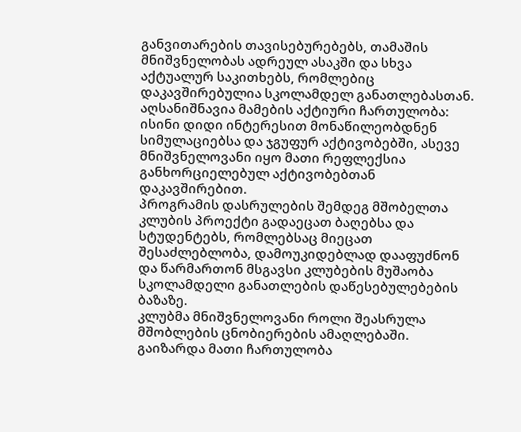განვითარების თავისებურებებს, თამაშის მნიშვნელობას ადრეულ ასაკში და სხვა აქტუალურ საკითხებს, რომლებიც დაკავშირებულია სკოლამდელ განათლებასთან.
აღსანიშნავია მამების აქტიური ჩართულობა: ისინი დიდი ინტერესით მონაწილეობდნენ სიმულაციებსა და ჯგუფურ აქტივობებში, ასევე მნიშვნელოვანი იყო მათი რეფლექსია განხორციელებულ აქტივობებთან დაკავშირებით.
პროგრამის დასრულების შემდეგ მშობელთა კლუბის პროექტი გადაეცათ ბაღებსა და სტუდენტებს, რომლებსაც მიეცათ შესაძლებლობა, დამოუკიდებლად დააფუძნონ და წარმართონ მსგავსი კლუბების მუშაობა სკოლამდელი განათლების დაწესებულებების ბაზაზე.
კლუბმა მნიშვნელოვანი როლი შეასრულა მშობლების ცნობიერების ამაღლებაში. გაიზარდა მათი ჩართულობა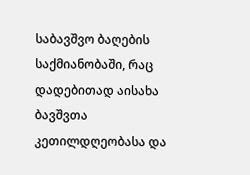საბავშვო ბაღების საქმიანობაში, რაც დადებითად აისახა ბავშვთა კეთილდღეობასა და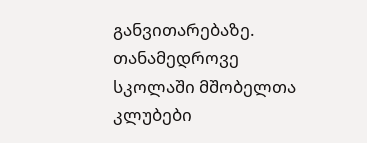განვითარებაზე.
თანამედროვე სკოლაში მშობელთა კლუბები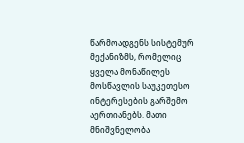წარმოადგენს სისტემურ მექანიზმს, რომელიც ყველა მონაწილეს მოსწავლის საუკეთესო ინტერესების გარშემო აერთიანებს. მათი მნიშვნელობა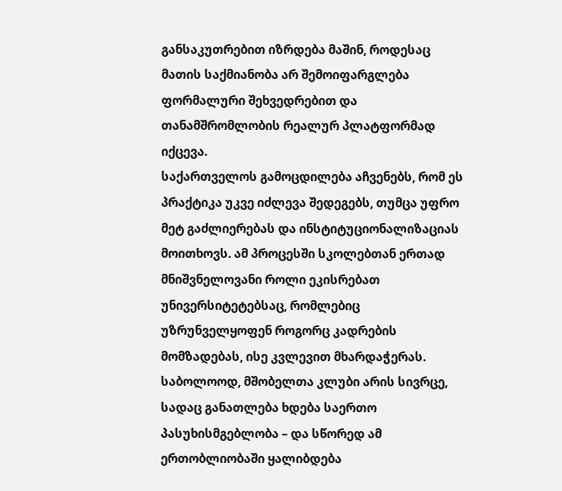განსაკუთრებით იზრდება მაშინ, როდესაც მათის საქმიანობა არ შემოიფარგლება ფორმალური შეხვედრებით და თანამშრომლობის რეალურ პლატფორმად იქცევა.
საქართველოს გამოცდილება აჩვენებს, რომ ეს პრაქტიკა უკვე იძლევა შედეგებს, თუმცა უფრო მეტ გაძლიერებას და ინსტიტუციონალიზაციას მოითხოვს. ამ პროცესში სკოლებთან ერთად მნიშვნელოვანი როლი ეკისრებათ უნივერსიტეტებსაც, რომლებიც უზრუნველყოფენ როგორც კადრების მომზადებას, ისე კვლევით მხარდაჭერას.
საბოლოოდ, მშობელთა კლუბი არის სივრცე, სადაც განათლება ხდება საერთო პასუხისმგებლობა – და სწორედ ამ ერთობლიობაში ყალიბდება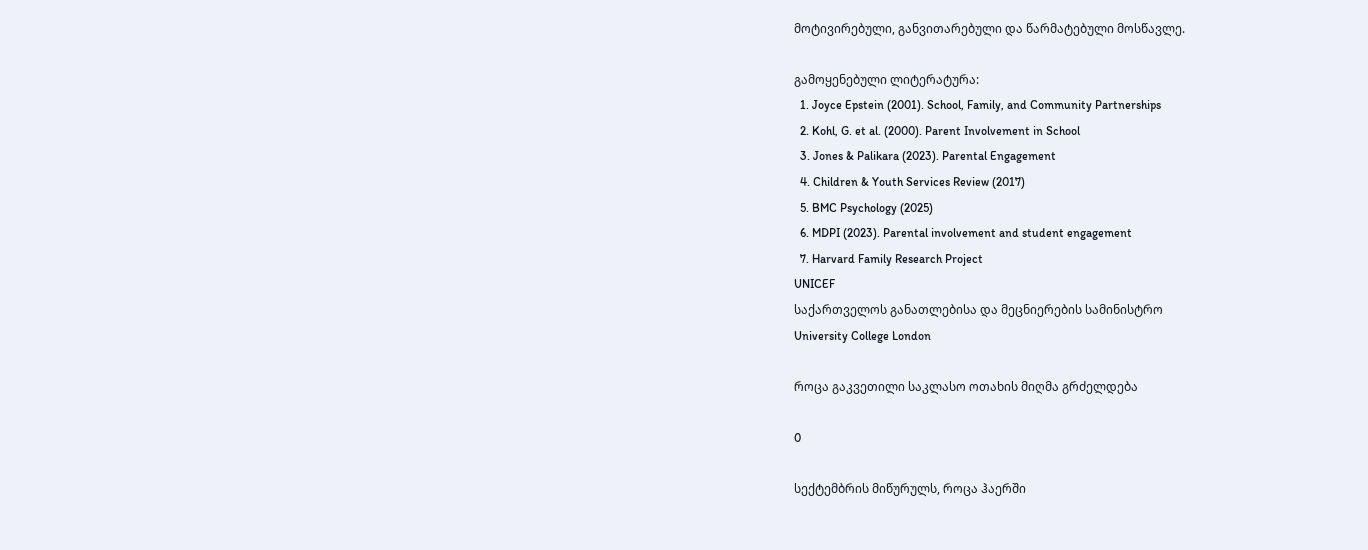მოტივირებული, განვითარებული და წარმატებული მოსწავლე.

გამოყენებული ლიტერატურა:
  1. Joyce Epstein (2001). School, Family, and Community Partnerships
  2. Kohl, G. et al. (2000). Parent Involvement in School
  3. Jones & Palikara (2023). Parental Engagement
  4. Children & Youth Services Review (2017)
  5. BMC Psychology (2025)
  6. MDPI (2023). Parental involvement and student engagement
  7. Harvard Family Research Project
UNICEF
საქართველოს განათლებისა და მეცნიერების სამინისტრო
University College London

როცა გაკვეთილი საკლასო ოთახის მიღმა გრძელდება

0

სექტემბრის მიწურულს, როცა ჰაერში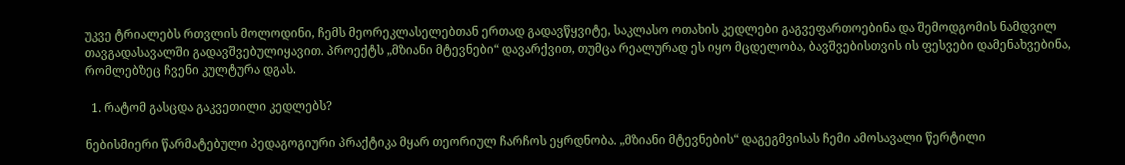უკვე ტრიალებს რთვლის მოლოდინი, ჩემს მეორეკლასელებთან ერთად გადავწყვიტე, საკლასო ოთახის კედლები გაგვეფართოებინა და შემოდგომის ნამდვილ თავგადასავალში გადავშვებულიყავით. პროექტს „მზიანი მტევნები“ დავარქვით, თუმცა რეალურად ეს იყო მცდელობა, ბავშვებისთვის ის ფესვები დამენახვებინა, რომლებზეც ჩვენი კულტურა დგას.

  1. რატომ გასცდა გაკვეთილი კედლებს?

ნებისმიერი წარმატებული პედაგოგიური პრაქტიკა მყარ თეორიულ ჩარჩოს ეყრდნობა. „მზიანი მტევნების“ დაგეგმვისას ჩემი ამოსავალი წერტილი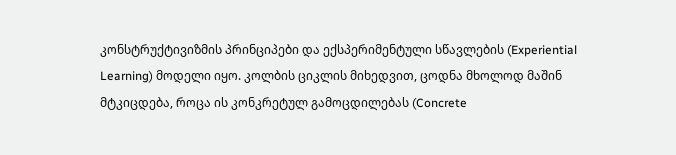კონსტრუქტივიზმის პრინციპები და ექსპერიმენტული სწავლების (Experiential Learning) მოდელი იყო. კოლბის ციკლის მიხედვით, ცოდნა მხოლოდ მაშინ მტკიცდება, როცა ის კონკრეტულ გამოცდილებას (Concrete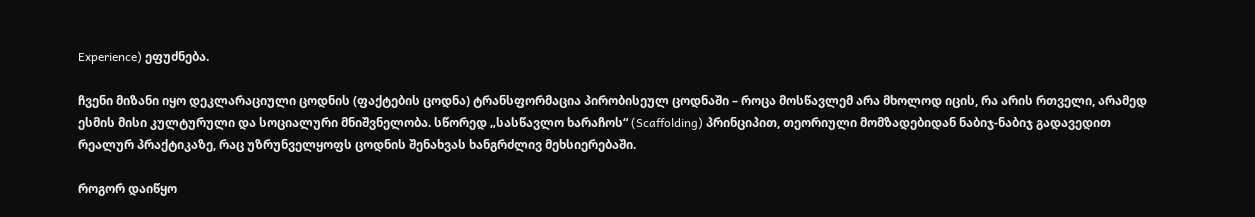Experience) ეფუძნება.

ჩვენი მიზანი იყო დეკლარაციული ცოდნის (ფაქტების ცოდნა) ტრანსფორმაცია პირობისეულ ცოდნაში – როცა მოსწავლემ არა მხოლოდ იცის, რა არის რთველი, არამედ ესმის მისი კულტურული და სოციალური მნიშვნელობა. სწორედ „სასწავლო ხარაჩოს“ (Scaffolding) პრინციპით, თეორიული მომზადებიდან ნაბიჯ-ნაბიჯ გადავედით რეალურ პრაქტიკაზე, რაც უზრუნველყოფს ცოდნის შენახვას ხანგრძლივ მეხსიერებაში.

როგორ დაიწყო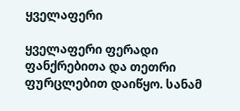ყველაფერი

ყველაფერი ფერადი ფანქრებითა და თეთრი ფურცლებით დაიწყო. სანამ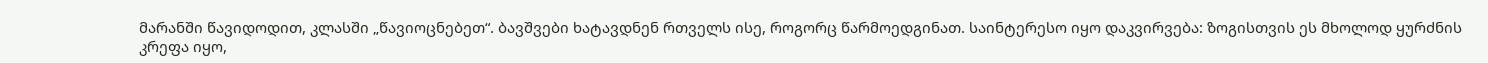მარანში წავიდოდით, კლასში „წავიოცნებეთ“. ბავშვები ხატავდნენ რთველს ისე, როგორც წარმოედგინათ. საინტერესო იყო დაკვირვება: ზოგისთვის ეს მხოლოდ ყურძნის კრეფა იყო,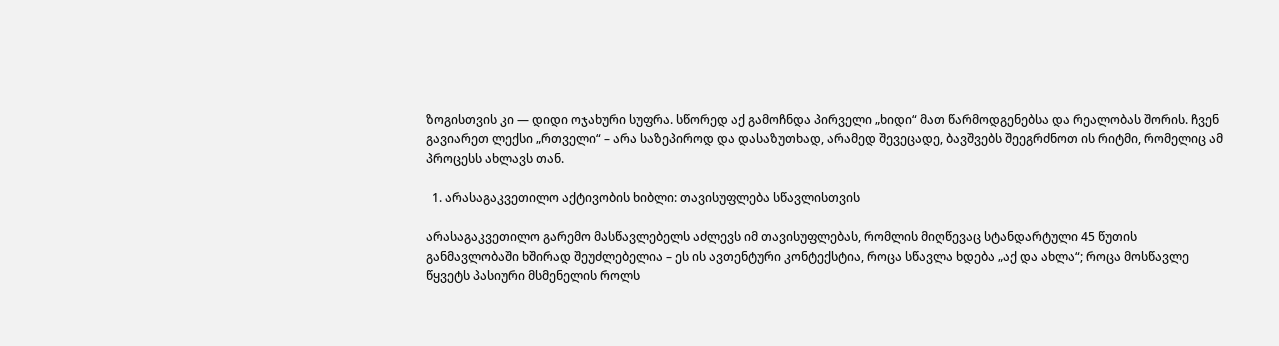ზოგისთვის კი — დიდი ოჯახური სუფრა. სწორედ აქ გამოჩნდა პირველი „ხიდი“ მათ წარმოდგენებსა და რეალობას შორის. ჩვენ გავიარეთ ლექსი „რთველი“ – არა საზეპიროდ და დასაზუთხად, არამედ შევეცადე, ბავშვებს შეეგრძნოთ ის რიტმი, რომელიც ამ პროცესს ახლავს თან.

  1. არასაგაკვეთილო აქტივობის ხიბლი: თავისუფლება სწავლისთვის

არასაგაკვეთილო გარემო მასწავლებელს აძლევს იმ თავისუფლებას, რომლის მიღწევაც სტანდარტული 45 წუთის განმავლობაში ხშირად შეუძლებელია – ეს ის ავთენტური კონტექსტია, როცა სწავლა ხდება „აქ და ახლა“; როცა მოსწავლე წყვეტს პასიური მსმენელის როლს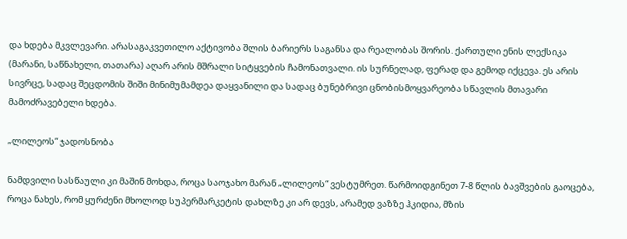და ხდება მკვლევარი. არასაგაკვეთილო აქტივობა შლის ბარიერს საგანსა და რეალობას შორის. ქართული ენის ლექსიკა (მარანი, საწნახელი, თათარა) აღარ არის მშრალი სიტყვების ჩამონათვალი. ის სურნელად, ფერად და გემოდ იქცევა. ეს არის სივრცე, სადაც შეცდომის შიში მინიმუმამდეა დაყვანილი და სადაც ბუნებრივი ცნობისმოყვარეობა სწავლის მთავარი მამოძრავებელი ხდება.

„ლილეოს“ ჯადოსნობა

ნამდვილი სასწაული კი მაშინ მოხდა, როცა საოჯახო მარან „ლილეოს“ ვესტუმრეთ. წარმოიდგინეთ 7-8 წლის ბავშვების გაოცება, როცა ნახეს, რომ ყურძენი მხოლოდ სუპერმარკეტის დახლზე კი არ დევს, არამედ ვაზზე ჰკიდია, მზის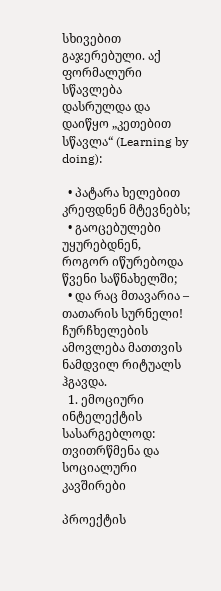სხივებით გაჯერებული. აქ ფორმალური სწავლება დასრულდა და დაიწყო „კეთებით სწავლა“ (Learning by doing):

  • პატარა ხელებით კრეფდნენ მტევნებს;
  • გაოცებულები უყურებდნენ, როგორ იწურებოდა წვენი საწნახელში;
  • და რაც მთავარია – თათარის სურნელი! ჩურჩხელების ამოვლება მათთვის ნამდვილ რიტუალს ჰგავდა.
  1. ემოციური ინტელექტის სასარგებლოდ: თვითრწმენა და სოციალური კავშირები

პროექტის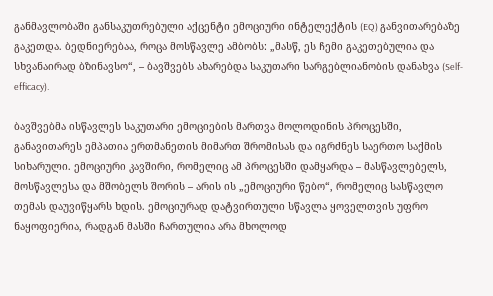განმავლობაში განსაკუთრებული აქცენტი ემოციური ინტელექტის (EQ) განვითარებაზე გაკეთდა. ბედნიერებაა, როცა მოსწავლე ამბობს: „მასწ, ეს ჩემი გაკეთებულია და სხვანაირად ბზინავსო“, – ბავშვებს ახარებდა საკუთარი სარგებლიანობის დანახვა (Self-efficacy).

ბავშვებმა ისწავლეს საკუთარი ემოციების მართვა მოლოდინის პროცესში, განავითარეს ემპათია ერთმანეთის მიმართ შრომისას და იგრძნეს საერთო საქმის სიხარული. ემოციური კავშირი, რომელიც ამ პროცესში დამყარდა – მასწავლებელს, მოსწავლესა და მშობელს შორის – არის ის „ემოციური წებო“, რომელიც სასწავლო თემას დაუვიწყარს ხდის. ემოციურად დატვირთული სწავლა ყოველთვის უფრო ნაყოფიერია, რადგან მასში ჩართულია არა მხოლოდ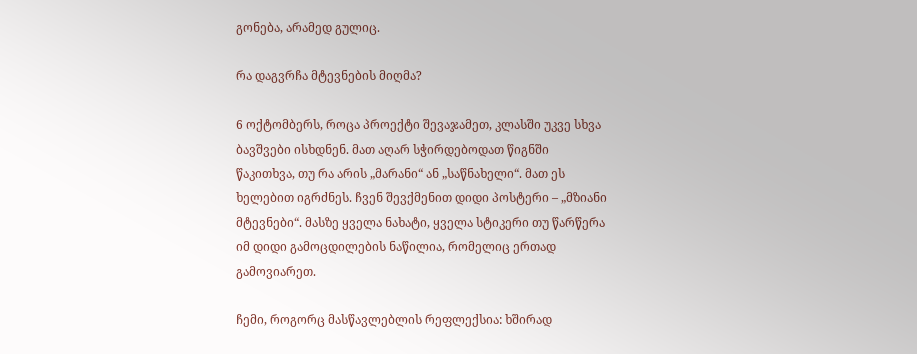გონება, არამედ გულიც.

რა დაგვრჩა მტევნების მიღმა?

6 ოქტომბერს, როცა პროექტი შევაჯამეთ, კლასში უკვე სხვა ბავშვები ისხდნენ. მათ აღარ სჭირდებოდათ წიგნში წაკითხვა, თუ რა არის „მარანი“ ან „საწნახელი“. მათ ეს ხელებით იგრძნეს. ჩვენ შევქმენით დიდი პოსტერი – „მზიანი მტევნები“. მასზე ყველა ნახატი, ყველა სტიკერი თუ წარწერა იმ დიდი გამოცდილების ნაწილია, რომელიც ერთად გამოვიარეთ.

ჩემი, როგორც მასწავლებლის რეფლექსია: ხშირად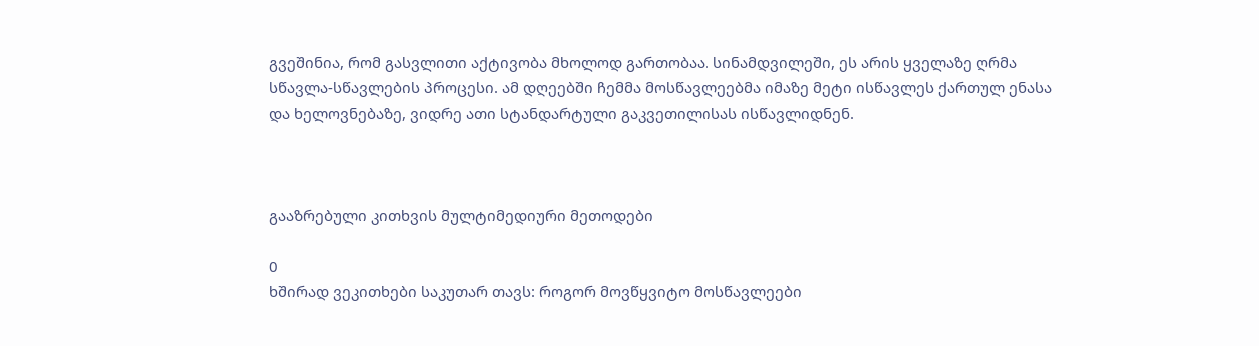გვეშინია, რომ გასვლითი აქტივობა მხოლოდ გართობაა. სინამდვილეში, ეს არის ყველაზე ღრმა სწავლა-სწავლების პროცესი. ამ დღეებში ჩემმა მოსწავლეებმა იმაზე მეტი ისწავლეს ქართულ ენასა და ხელოვნებაზე, ვიდრე ათი სტანდარტული გაკვეთილისას ისწავლიდნენ.



გააზრებული კითხვის მულტიმედიური მეთოდები

0
ხშირად ვეკითხები საკუთარ თავს: როგორ მოვწყვიტო მოსწავლეები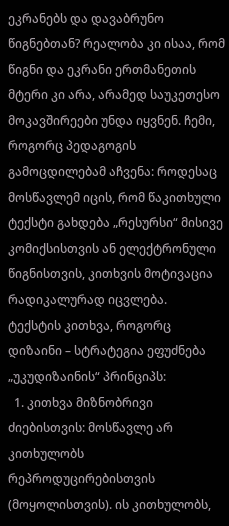ეკრანებს და დავაბრუნო წიგნებთან? რეალობა კი ისაა, რომ წიგნი და ეკრანი ერთმანეთის მტერი კი არა, არამედ საუკეთესო მოკავშირეები უნდა იყვნენ. ჩემი, როგორც პედაგოგის გამოცდილებამ აჩვენა: როდესაც მოსწავლემ იცის, რომ წაკითხული ტექსტი გახდება „რესურსი“ მისივე კომიქსისთვის ან ელექტრონული წიგნისთვის, კითხვის მოტივაცია რადიკალურად იცვლება.
ტექსტის კითხვა, როგორც დიზაინი – სტრატეგია ეფუძნება „უკუდიზაინის“ პრინციპს:
  1. კითხვა მიზნობრივი ძიებისთვის: მოსწავლე არ კითხულობს რეპროდუცირებისთვის (მოყოლისთვის). ის კითხულობს,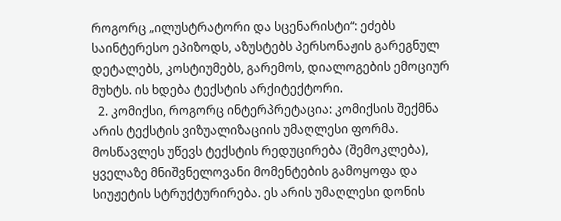როგორც „ილუსტრატორი და სცენარისტი“: ეძებს საინტერესო ეპიზოდს, აზუსტებს პერსონაჟის გარეგნულ დეტალებს, კოსტიუმებს, გარემოს, დიალოგების ემოციურ მუხტს. ის ხდება ტექსტის არქიტექტორი.
  2. კომიქსი, როგორც ინტერპრეტაცია: კომიქსის შექმნა არის ტექსტის ვიზუალიზაციის უმაღლესი ფორმა. მოსწავლეს უწევს ტექსტის რედუცირება (შემოკლება), ყველაზე მნიშვნელოვანი მომენტების გამოყოფა და სიუჟეტის სტრუქტურირება. ეს არის უმაღლესი დონის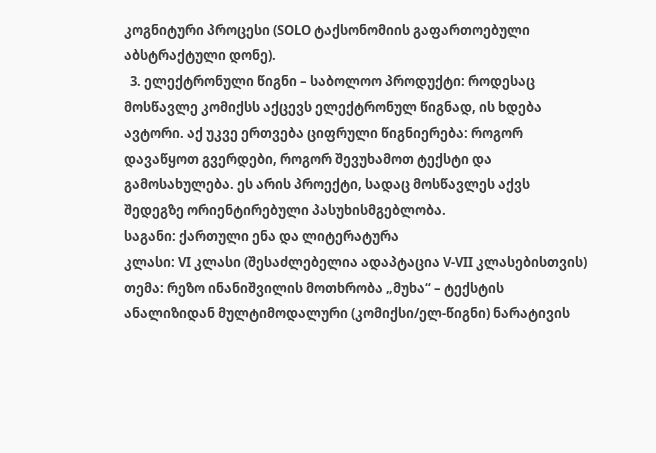კოგნიტური პროცესი (SOLO ტაქსონომიის გაფართოებული აბსტრაქტული დონე).
  3. ელექტრონული წიგნი – საბოლოო პროდუქტი: როდესაც მოსწავლე კომიქსს აქცევს ელექტრონულ წიგნად, ის ხდება ავტორი. აქ უკვე ერთვება ციფრული წიგნიერება: როგორ დავაწყოთ გვერდები, როგორ შევუხამოთ ტექსტი და გამოსახულება. ეს არის პროექტი, სადაც მოსწავლეს აქვს შედეგზე ორიენტირებული პასუხისმგებლობა.
საგანი: ქართული ენა და ლიტერატურა
კლასი: VI კლასი (შესაძლებელია ადაპტაცია V-VII კლასებისთვის)
თემა: რეზო ინანიშვილის მოთხრობა „მუხა“ – ტექსტის ანალიზიდან მულტიმოდალური (კომიქსი/ელ-წიგნი) ნარატივის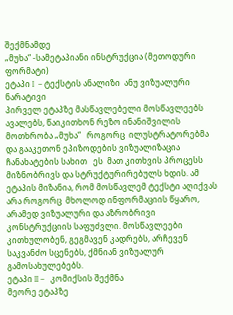შექმნამდე
„მუხა“ -სამეტაპიანი ინსტრუქცია (მეთოდური ფორმატი)
ეტაპი I  – ტექსტის ანალიზი  ანუ ვიზუალური ნარატივი
პირველ ეტაპზე მასწავლებელი მოსწავლეებს ავალებს, წაიკითხონ რეზო ინანიშვილის მოთხრობა „მუხა“   როგორც  ილუსტრატორებმა   და გააკეთონ ეპიზოდების ვიზუალიზაცია ჩანახატების სახით   ეს  მათ კითხვის პროცესს მიზნობრივს და სტრუქტურირებულს ხდის. ამ ეტაპის მიზანია, რომ მოსწავლემ ტექსტი აღიქვას არა როგორც  მხოლოდ ინფორმაციის წყარო, არამედ ვიზუალური და აზრობრივი კონსტრუქციის საფუძვლი. მოსწავლეები კითხულობენ, გეგმავენ კადრებს, არჩევენ საკვანძო სცენებს, ქმნიან ვიზუალურ გამოსახულებებს.
ეტაპი II –   კომიქსის შექმნა
მეორე ეტაპზე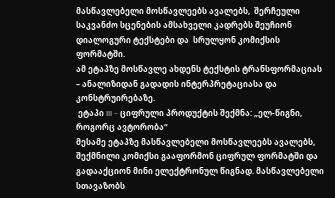მასწავლებელი მოსწავლეებს ავალებს,  შერჩეული საკვანძო სცენების ამსახველი კადრებს შეუჩიონ დიალოგური ტექსტები და  სრულყონ კომიქსის ფორმატში.
ამ ეტაპზე მოსწავლე ახდენს ტექსტის ტრანსფორმაციას – ანალიზიდან გადადის ინტერპრეტაციასა და კონსტრუირებაზე.
 ეტაპი III – ციფრული პროდუქტის შექმნა: „ელ-წიგნი, როგორც ავტორობა“
მესამე ეტაპზე მასწავლებელი მოსწავლეებს ავალებს, შექმნილი კომიქსი გააფორმონ ციფრულ ფორმატში და გადააქციონ მინი ელექტრონულ წიგნად. მასწავლებელი სთავაზობს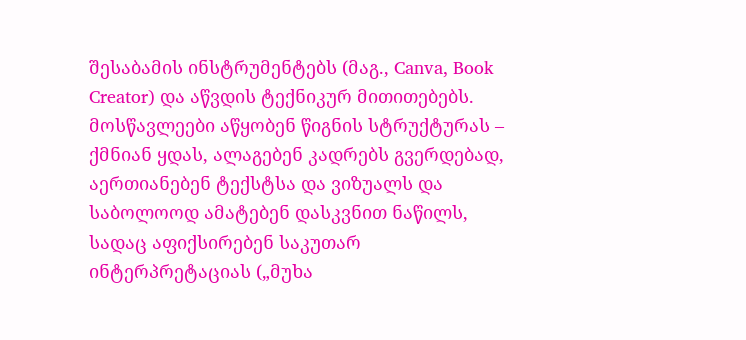შესაბამის ინსტრუმენტებს (მაგ., Canva, Book Creator) და აწვდის ტექნიკურ მითითებებს.
მოსწავლეები აწყობენ წიგნის სტრუქტურას – ქმნიან ყდას, ალაგებენ კადრებს გვერდებად, აერთიანებენ ტექსტსა და ვიზუალს და საბოლოოდ ამატებენ დასკვნით ნაწილს, სადაც აფიქსირებენ საკუთარ ინტერპრეტაციას („მუხა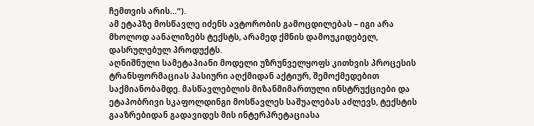ჩემთვის არის…“).
ამ ეტაპზე მოსწავლე იძენს ავტორობის გამოცდილებას – იგი არა მხოლოდ აანალიზებს ტექსტს, არამედ ქმნის დამოუკიდებელ, დასრულებულ პროდუქტს.
აღნიშნული სამეტაპიანი მოდელი უზრუნველყოფს კითხვის პროცესის ტრანსფორმაციას პასიური აღქმიდან აქტიურ, შემოქმედებით საქმიანობამდე. მასწავლებლის მიზანმიმართული ინსტრუქციები და ეტაპობრივი სკაფოლდინგი მოსწავლეს საშუალებას აძლევს, ტექსტის გააზრებიდან გადავიდეს მის ინტერპრეტაციასა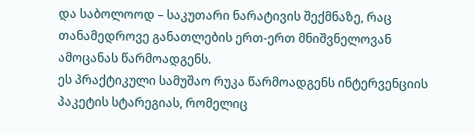და საბოლოოდ – საკუთარი ნარატივის შექმნაზე, რაც თანამედროვე განათლების ერთ-ერთ მნიშვნელოვან ამოცანას წარმოადგენს.
ეს პრაქტიკული სამუშაო რუკა წარმოადგენს ინტერვენციის პაკეტის სტარეგიას, რომელიც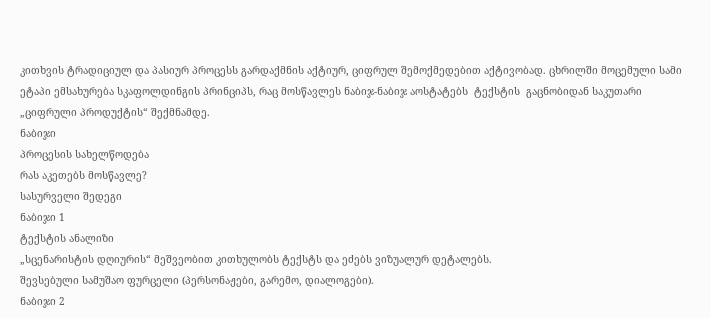კითხვის ტრადიციულ და პასიურ პროცესს გარდაქმნის აქტიურ, ციფრულ შემოქმედებით აქტივობად. ცხრილში მოცემული სამი ეტაპი ემსახურება სკაფოლდინგის პრინციპს, რაც მოსწავლეს ნაბიჯ-ნაბიჯ აოსტატებს  ტექსტის  გაცნობიდან საკუთარი „ციფრული პროდუქტის“ შექმნამდე.
ნაბიჯი
პროცესის სახელწოდება
რას აკეთებს მოსწავლე?
სასურველი შედეგი
ნაბიჯი 1
ტექსტის ანალიზი
„სცენარისტის დღიურის“ მეშვეობით კითხულობს ტექსტს და ეძებს ვიზუალურ დეტალებს.
შევსებული სამუშაო ფურცელი (პერსონაჟები, გარემო, დიალოგები).
ნაბიჯი 2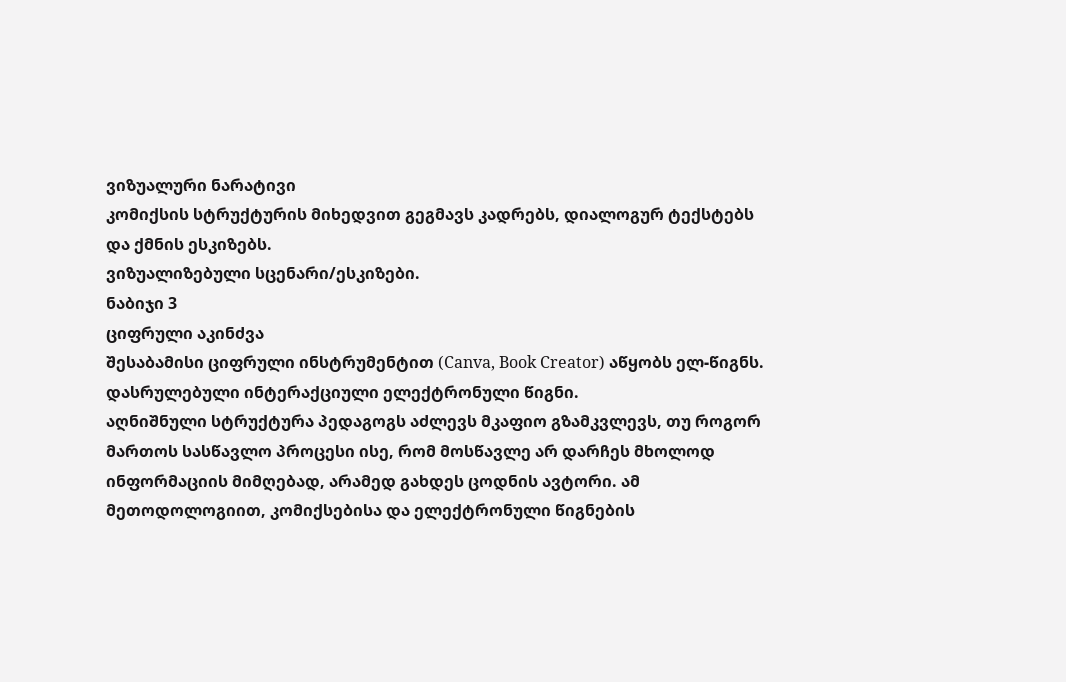ვიზუალური ნარატივი
კომიქსის სტრუქტურის მიხედვით გეგმავს კადრებს, დიალოგურ ტექსტებს  და ქმნის ესკიზებს.
ვიზუალიზებული სცენარი/ესკიზები.
ნაბიჯი 3
ციფრული აკინძვა
შესაბამისი ციფრული ინსტრუმენტით (Canva, Book Creator) აწყობს ელ-წიგნს.
დასრულებული ინტერაქციული ელექტრონული წიგნი.
აღნიშნული სტრუქტურა პედაგოგს აძლევს მკაფიო გზამკვლევს, თუ როგორ მართოს სასწავლო პროცესი ისე, რომ მოსწავლე არ დარჩეს მხოლოდ ინფორმაციის მიმღებად, არამედ გახდეს ცოდნის ავტორი. ამ მეთოდოლოგიით, კომიქსებისა და ელექტრონული წიგნების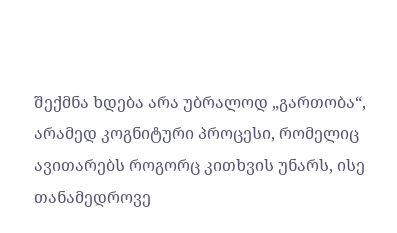შექმნა ხდება არა უბრალოდ „გართობა“, არამედ კოგნიტური პროცესი, რომელიც ავითარებს როგორც კითხვის უნარს, ისე თანამედროვე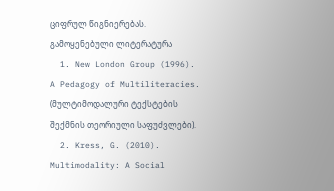ციფრულ წიგნიერებას.
გამოყენებული ლიტერატურა
  1. New London Group (1996). A Pedagogy of Multiliteracies. (მულტიმოდალური ტექსტების შექმნის თეორიული საფუძვლები).
  2. Kress, G. (2010). Multimodality: A Social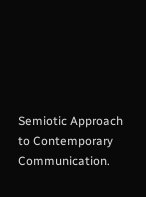Semiotic Approach to Contemporary Communication.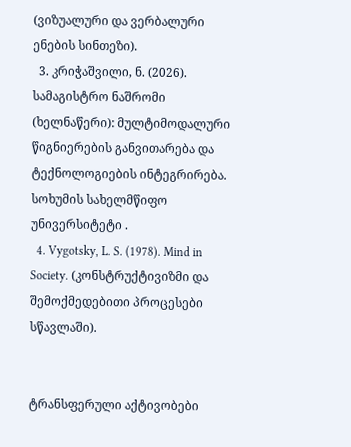(ვიზუალური და ვერბალური ენების სინთეზი).
  3. კრიჭაშვილი, ნ. (2026). სამაგისტრო ნაშრომი (ხელნაწერი): მულტიმოდალური წიგნიერების განვითარება და ტექნოლოგიების ინტეგრირება. სოხუმის სახელმწიფო უნივერსიტეტი .
  4. Vygotsky, L. S. (1978). Mind in Society. (კონსტრუქტივიზმი და შემოქმედებითი პროცესები სწავლაში).


ტრანსფერული აქტივობები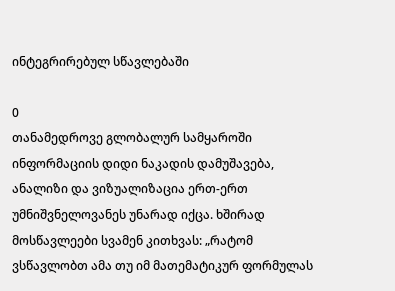ინტეგრირებულ სწავლებაში

0
თანამედროვე გლობალურ სამყაროში ინფორმაციის დიდი ნაკადის დამუშავება, ანალიზი და ვიზუალიზაცია ერთ-ერთ უმნიშვნელოვანეს უნარად იქცა. ხშირად მოსწავლეები სვამენ კითხვას: „რატომ ვსწავლობთ ამა თუ იმ მათემატიკურ ფორმულას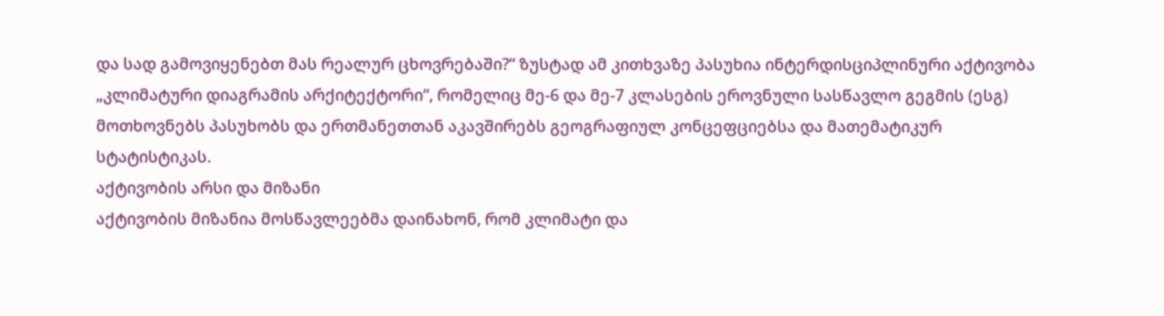და სად გამოვიყენებთ მას რეალურ ცხოვრებაში?“ ზუსტად ამ კითხვაზე პასუხია ინტერდისციპლინური აქტივობა „კლიმატური დიაგრამის არქიტექტორი“, რომელიც მე-6 და მე-7 კლასების ეროვნული სასწავლო გეგმის (ესგ) მოთხოვნებს პასუხობს და ერთმანეთთან აკავშირებს გეოგრაფიულ კონცეფციებსა და მათემატიკურ სტატისტიკას.
აქტივობის არსი და მიზანი
აქტივობის მიზანია მოსწავლეებმა დაინახონ, რომ კლიმატი და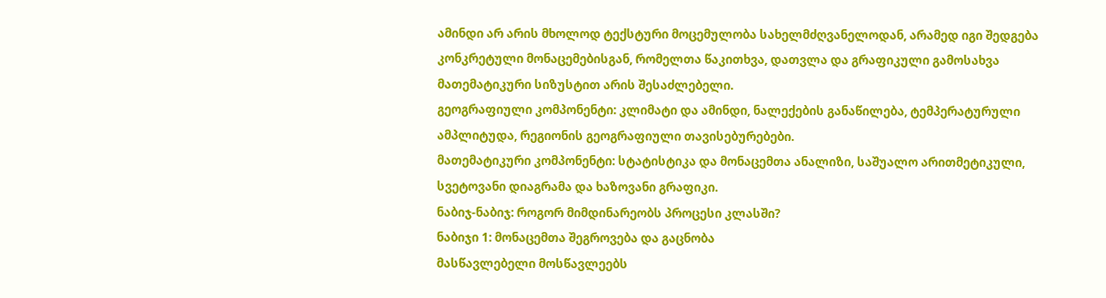ამინდი არ არის მხოლოდ ტექსტური მოცემულობა სახელმძღვანელოდან, არამედ იგი შედგება კონკრეტული მონაცემებისგან, რომელთა წაკითხვა, დათვლა და გრაფიკული გამოსახვა მათემატიკური სიზუსტით არის შესაძლებელი.
გეოგრაფიული კომპონენტი: კლიმატი და ამინდი, ნალექების განაწილება, ტემპერატურული ამპლიტუდა, რეგიონის გეოგრაფიული თავისებურებები.
მათემატიკური კომპონენტი: სტატისტიკა და მონაცემთა ანალიზი, საშუალო არითმეტიკული, სვეტოვანი დიაგრამა და ხაზოვანი გრაფიკი.
ნაბიჯ-ნაბიჯ: როგორ მიმდინარეობს პროცესი კლასში?
ნაბიჯი 1: მონაცემთა შეგროვება და გაცნობა
მასწავლებელი მოსწავლეებს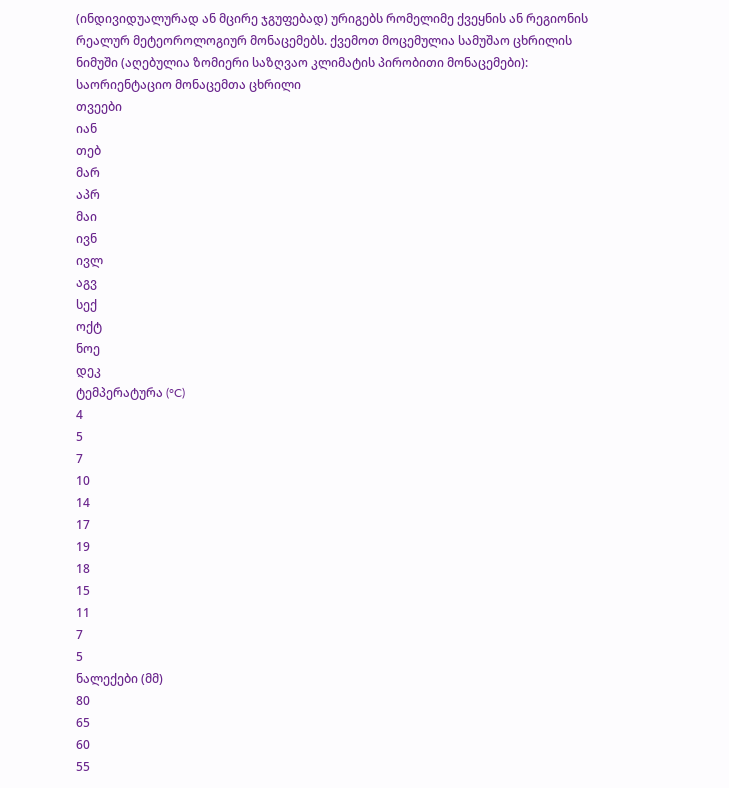(ინდივიდუალურად ან მცირე ჯგუფებად) ურიგებს რომელიმე ქვეყნის ან რეგიონის რეალურ მეტეოროლოგიურ მონაცემებს. ქვემოთ მოცემულია სამუშაო ცხრილის ნიმუში (აღებულია ზომიერი საზღვაო კლიმატის პირობითი მონაცემები):
საორიენტაციო მონაცემთა ცხრილი
თვეები
იან
თებ
მარ
აპრ
მაი
ივნ
ივლ
აგვ
სექ
ოქტ
ნოე
დეკ
ტემპერატურა (°C)
4
5
7
10
14
17
19
18
15
11
7
5
ნალექები (მმ)
80
65
60
55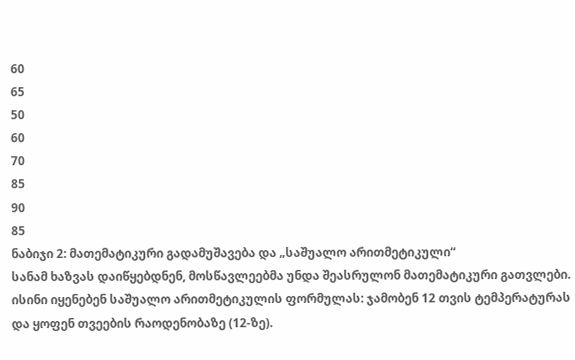60
65
50
60
70
85
90
85
ნაბიჯი 2: მათემატიკური გადამუშავება და „საშუალო არითმეტიკული“
სანამ ხაზვას დაიწყებდნენ, მოსწავლეებმა უნდა შეასრულონ მათემატიკური გათვლები. ისინი იყენებენ საშუალო არითმეტიკულის ფორმულას: ჯამობენ 12 თვის ტემპერატურას და ყოფენ თვეების რაოდენობაზე (12-ზე).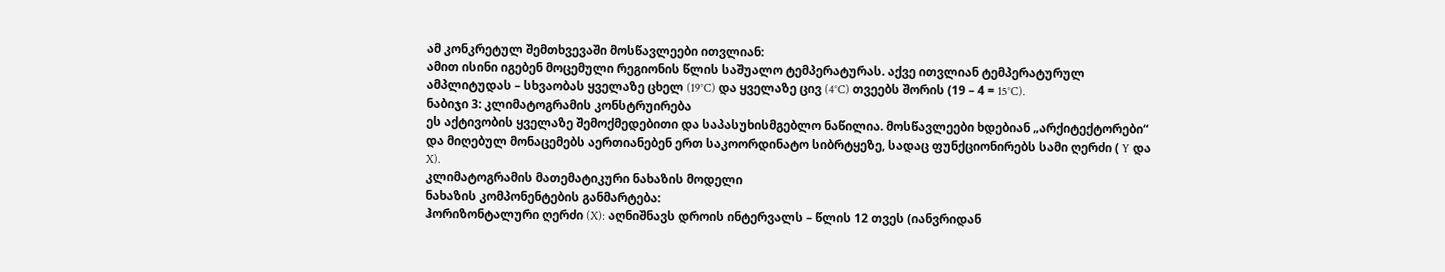ამ კონკრეტულ შემთხვევაში მოსწავლეები ითვლიან:
ამით ისინი იგებენ მოცემული რეგიონის წლის საშუალო ტემპერატურას. აქვე ითვლიან ტემპერატურულ ამპლიტუდას – სხვაობას ყველაზე ცხელ (19°C) და ყველაზე ცივ (4°C) თვეებს შორის (19 – 4 = 15°C).
ნაბიჯი 3: კლიმატოგრამის კონსტრუირება
ეს აქტივობის ყველაზე შემოქმედებითი და საპასუხისმგებლო ნაწილია. მოსწავლეები ხდებიან „არქიტექტორები“ და მიღებულ მონაცემებს აერთიანებენ ერთ საკოორდინატო სიბრტყეზე, სადაც ფუნქციონირებს სამი ღერძი ( Y და  X).
კლიმატოგრამის მათემატიკური ნახაზის მოდელი
ნახაზის კომპონენტების განმარტება:
ჰორიზონტალური ღერძი (X): აღნიშნავს დროის ინტერვალს – წლის 12 თვეს (იანვრიდან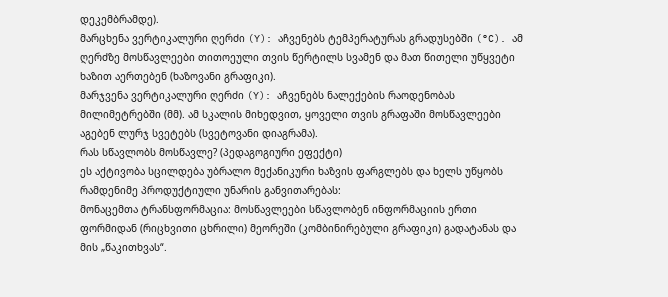დეკემბრამდე).
მარცხენა ვერტიკალური ღერძი (Y): აჩვენებს ტემპერატურას გრადუსებში (°C). ამ ღერძზე მოსწავლეები თითოეული თვის წერტილს სვამენ და მათ წითელი უწყვეტი ხაზით აერთებენ (ხაზოვანი გრაფიკი).
მარჯვენა ვერტიკალური ღერძი (Y): აჩვენებს ნალექების რაოდენობას მილიმეტრებში (მმ). ამ სკალის მიხედვით, ყოველი თვის გრაფაში მოსწავლეები აგებენ ლურჯ სვეტებს (სვეტოვანი დიაგრამა).
რას სწავლობს მოსწავლე? (პედაგოგიური ეფექტი)
ეს აქტივობა სცილდება უბრალო მექანიკური ხაზვის ფარგლებს და ხელს უწყობს რამდენიმე პროდუქტიული უნარის განვითარებას:
მონაცემთა ტრანსფორმაცია: მოსწავლეები სწავლობენ ინფორმაციის ერთი ფორმიდან (რიცხვითი ცხრილი) მეორეში (კომბინირებული გრაფიკი) გადატანას და მის „წაკითხვას“.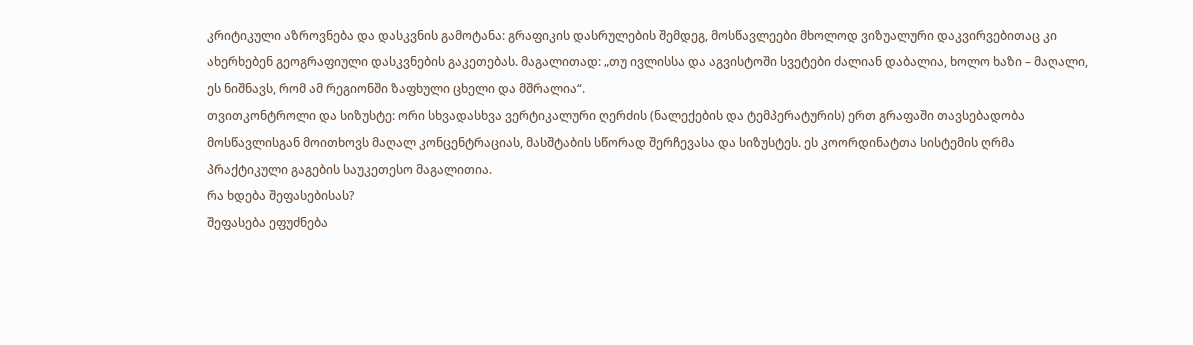კრიტიკული აზროვნება და დასკვნის გამოტანა: გრაფიკის დასრულების შემდეგ, მოსწავლეები მხოლოდ ვიზუალური დაკვირვებითაც კი ახერხებენ გეოგრაფიული დასკვნების გაკეთებას. მაგალითად: „თუ ივლისსა და აგვისტოში სვეტები ძალიან დაბალია, ხოლო ხაზი – მაღალი, ეს ნიშნავს, რომ ამ რეგიონში ზაფხული ცხელი და მშრალია“.
თვითკონტროლი და სიზუსტე: ორი სხვადასხვა ვერტიკალური ღერძის (ნალექების და ტემპერატურის) ერთ გრაფაში თავსებადობა მოსწავლისგან მოითხოვს მაღალ კონცენტრაციას, მასშტაბის სწორად შერჩევასა და სიზუსტეს. ეს კოორდინატთა სისტემის ღრმა პრაქტიკული გაგების საუკეთესო მაგალითია.
რა ხდება შეფასებისას?
შეფასება ეფუძნება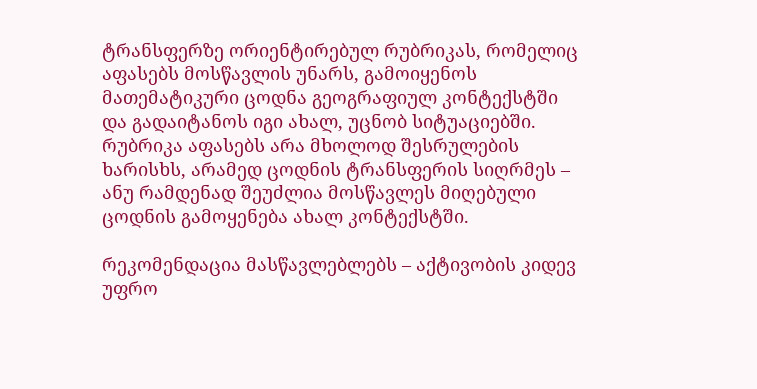ტრანსფერზე ორიენტირებულ რუბრიკას, რომელიც აფასებს მოსწავლის უნარს, გამოიყენოს მათემატიკური ცოდნა გეოგრაფიულ კონტექსტში და გადაიტანოს იგი ახალ, უცნობ სიტუაციებში.  რუბრიკა აფასებს არა მხოლოდ შესრულების ხარისხს, არამედ ცოდნის ტრანსფერის სიღრმეს – ანუ რამდენად შეუძლია მოსწავლეს მიღებული ცოდნის გამოყენება ახალ კონტექსტში.

რეკომენდაცია მასწავლებლებს – აქტივობის კიდევ უფრო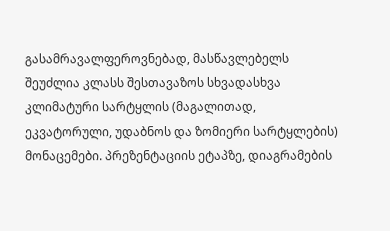გასამრავალფეროვნებად, მასწავლებელს შეუძლია კლასს შესთავაზოს სხვადასხვა კლიმატური სარტყლის (მაგალითად, ეკვატორული, უდაბნოს და ზომიერი სარტყლების) მონაცემები. პრეზენტაციის ეტაპზე, დიაგრამების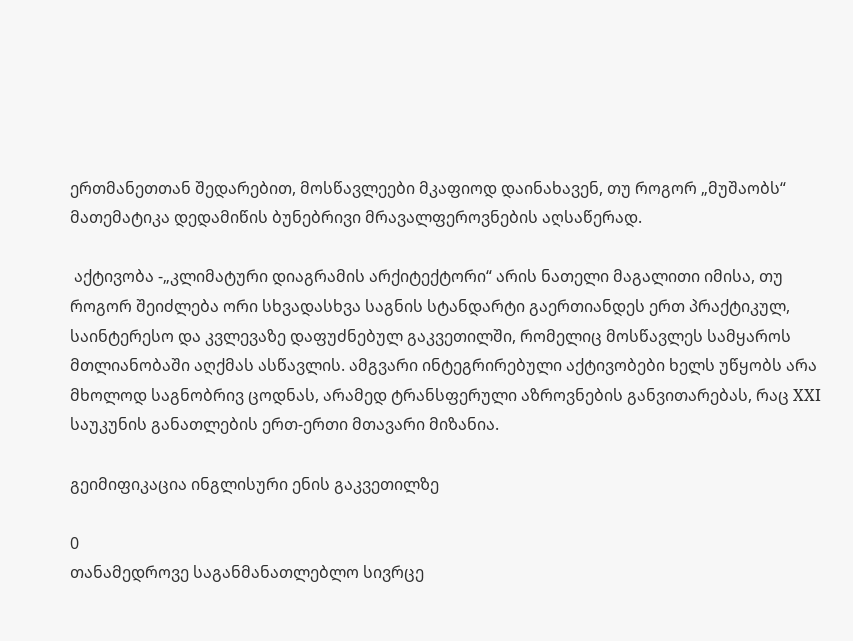ერთმანეთთან შედარებით, მოსწავლეები მკაფიოდ დაინახავენ, თუ როგორ „მუშაობს“ მათემატიკა დედამიწის ბუნებრივი მრავალფეროვნების აღსაწერად.

 აქტივობა -„კლიმატური დიაგრამის არქიტექტორი“ არის ნათელი მაგალითი იმისა, თუ როგორ შეიძლება ორი სხვადასხვა საგნის სტანდარტი გაერთიანდეს ერთ პრაქტიკულ, საინტერესო და კვლევაზე დაფუძნებულ გაკვეთილში, რომელიც მოსწავლეს სამყაროს მთლიანობაში აღქმას ასწავლის. ამგვარი ინტეგრირებული აქტივობები ხელს უწყობს არა მხოლოდ საგნობრივ ცოდნას, არამედ ტრანსფერული აზროვნების განვითარებას, რაც XXI საუკუნის განათლების ერთ-ერთი მთავარი მიზანია.

გეიმიფიკაცია ინგლისური ენის გაკვეთილზე

0
თანამედროვე საგანმანათლებლო სივრცე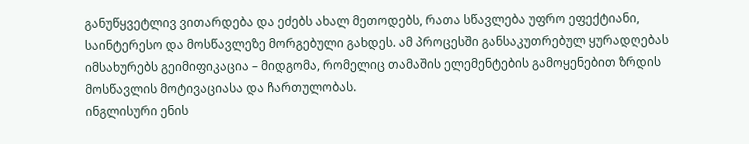განუწყვეტლივ ვითარდება და ეძებს ახალ მეთოდებს, რათა სწავლება უფრო ეფექტიანი, საინტერესო და მოსწავლეზე მორგებული გახდეს. ამ პროცესში განსაკუთრებულ ყურადღებას იმსახურებს გეიმიფიკაცია – მიდგომა, რომელიც თამაშის ელემენტების გამოყენებით ზრდის მოსწავლის მოტივაციასა და ჩართულობას.
ინგლისური ენის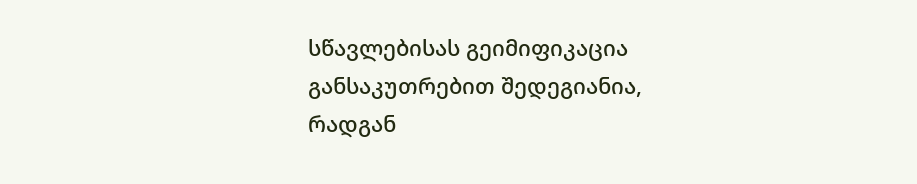სწავლებისას გეიმიფიკაცია განსაკუთრებით შედეგიანია, რადგან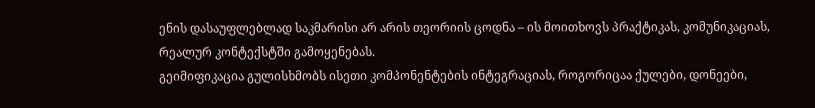ენის დასაუფლებლად საკმარისი არ არის თეორიის ცოდნა – ის მოითხოვს პრაქტიკას, კომუნიკაციას, რეალურ კონტექსტში გამოყენებას.
გეიმიფიკაცია გულისხმობს ისეთი კომპონენტების ინტეგრაციას, როგორიცაა ქულები, დონეები,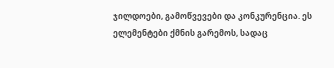ჯილდოები, გამოწვევები და კონკურენცია. ეს ელემენტები ქმნის გარემოს, სადაც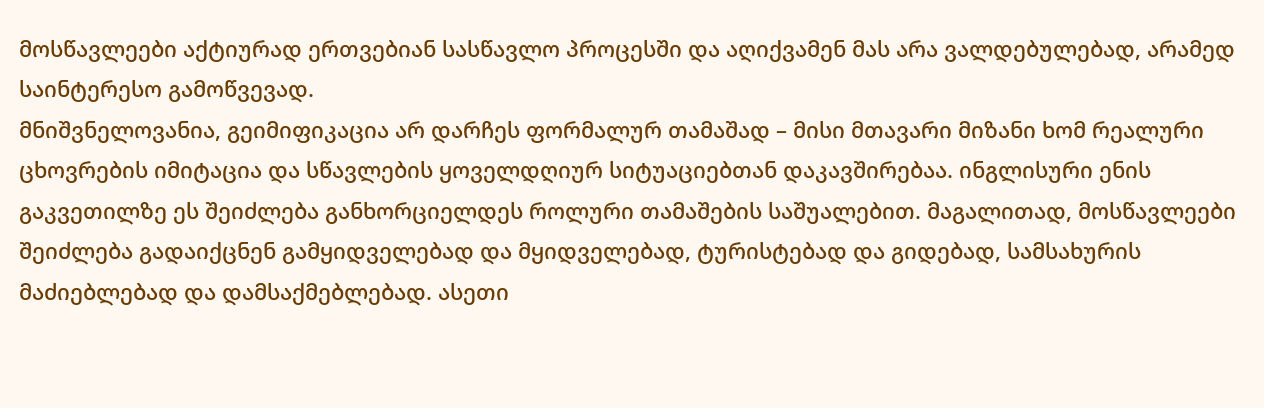მოსწავლეები აქტიურად ერთვებიან სასწავლო პროცესში და აღიქვამენ მას არა ვალდებულებად, არამედ საინტერესო გამოწვევად.
მნიშვნელოვანია, გეიმიფიკაცია არ დარჩეს ფორმალურ თამაშად – მისი მთავარი მიზანი ხომ რეალური ცხოვრების იმიტაცია და სწავლების ყოველდღიურ სიტუაციებთან დაკავშირებაა. ინგლისური ენის გაკვეთილზე ეს შეიძლება განხორციელდეს როლური თამაშების საშუალებით. მაგალითად, მოსწავლეები შეიძლება გადაიქცნენ გამყიდველებად და მყიდველებად, ტურისტებად და გიდებად, სამსახურის მაძიებლებად და დამსაქმებლებად. ასეთი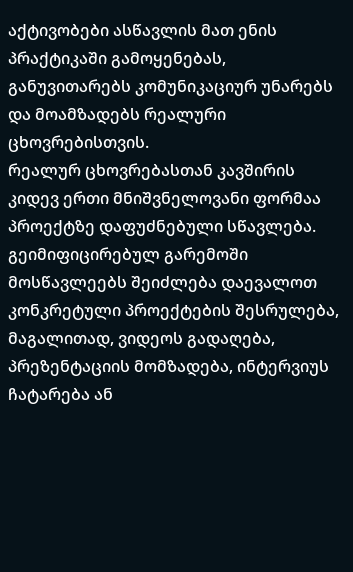აქტივობები ასწავლის მათ ენის პრაქტიკაში გამოყენებას, განუვითარებს კომუნიკაციურ უნარებს და მოამზადებს რეალური ცხოვრებისთვის.
რეალურ ცხოვრებასთან კავშირის კიდევ ერთი მნიშვნელოვანი ფორმაა პროექტზე დაფუძნებული სწავლება. გეიმიფიცირებულ გარემოში მოსწავლეებს შეიძლება დაევალოთ კონკრეტული პროექტების შესრულება, მაგალითად, ვიდეოს გადაღება, პრეზენტაციის მომზადება, ინტერვიუს ჩატარება ან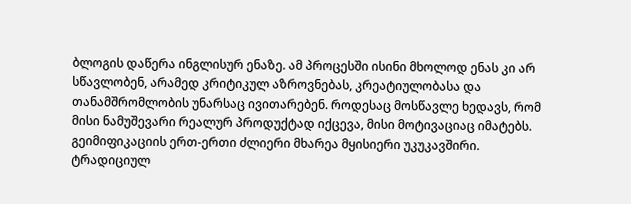ბლოგის დაწერა ინგლისურ ენაზე. ამ პროცესში ისინი მხოლოდ ენას კი არ სწავლობენ, არამედ კრიტიკულ აზროვნებას, კრეატიულობასა და თანამშრომლობის უნარსაც ივითარებენ. როდესაც მოსწავლე ხედავს, რომ მისი ნამუშევარი რეალურ პროდუქტად იქცევა, მისი მოტივაციაც იმატებს.
გეიმიფიკაციის ერთ-ერთი ძლიერი მხარეა მყისიერი უკუკავშირი. ტრადიციულ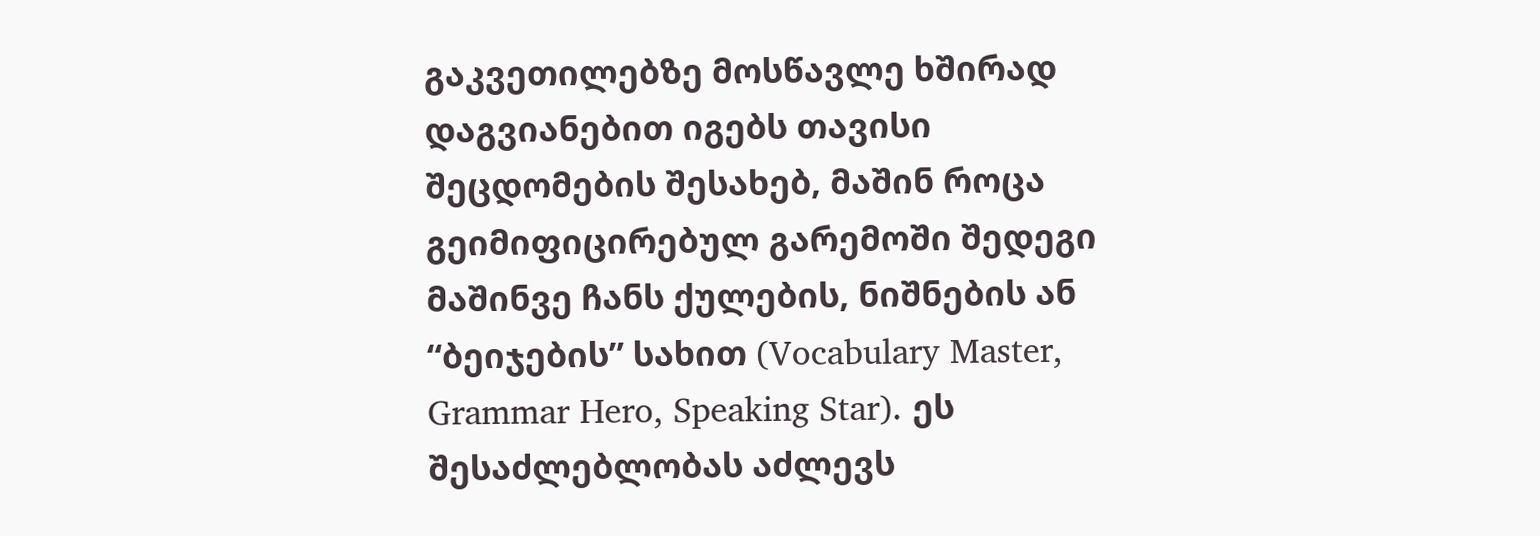გაკვეთილებზე მოსწავლე ხშირად დაგვიანებით იგებს თავისი შეცდომების შესახებ, მაშინ როცა გეიმიფიცირებულ გარემოში შედეგი მაშინვე ჩანს ქულების, ნიშნების ან “ბეიჯების” სახით (Vocabulary Master, Grammar Hero, Speaking Star). ეს შესაძლებლობას აძლევს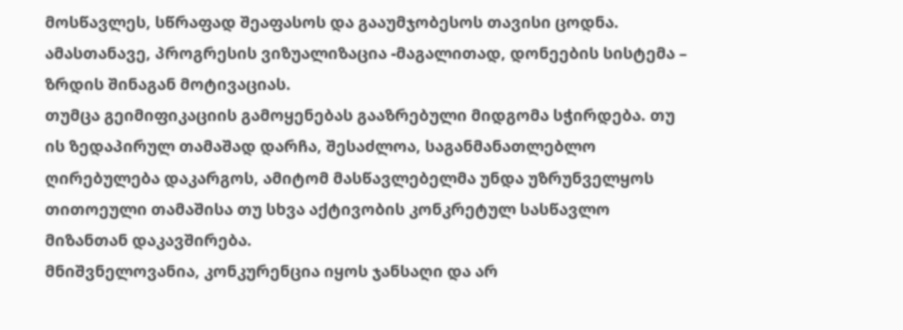მოსწავლეს, სწრაფად შეაფასოს და გააუმჯობესოს თავისი ცოდნა. ამასთანავე, პროგრესის ვიზუალიზაცია -მაგალითად, დონეების სისტემა – ზრდის შინაგან მოტივაციას.
თუმცა გეიმიფიკაციის გამოყენებას გააზრებული მიდგომა სჭირდება. თუ ის ზედაპირულ თამაშად დარჩა, შესაძლოა, საგანმანათლებლო ღირებულება დაკარგოს, ამიტომ მასწავლებელმა უნდა უზრუნველყოს თითოეული თამაშისა თუ სხვა აქტივობის კონკრეტულ სასწავლო მიზანთან დაკავშირება.
მნიშვნელოვანია, კონკურენცია იყოს ჯანსაღი და არ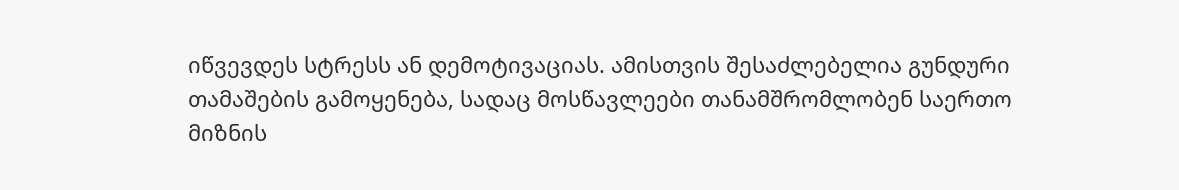იწვევდეს სტრესს ან დემოტივაციას. ამისთვის შესაძლებელია გუნდური თამაშების გამოყენება, სადაც მოსწავლეები თანამშრომლობენ საერთო მიზნის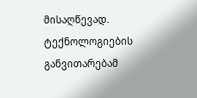მისაღწევად.
ტექნოლოგიების განვითარებამ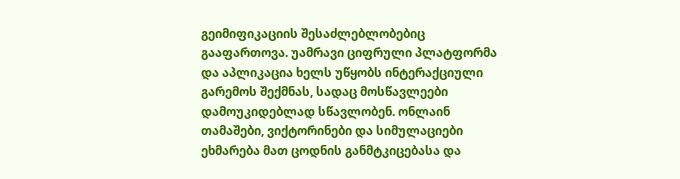გეიმიფიკაციის შესაძლებლობებიც  გააფართოვა. უამრავი ციფრული პლატფორმა და აპლიკაცია ხელს უწყობს ინტერაქციული გარემოს შექმნას, სადაც მოსწავლეები დამოუკიდებლად სწავლობენ. ონლაინ თამაშები, ვიქტორინები და სიმულაციები ეხმარება მათ ცოდნის განმტკიცებასა და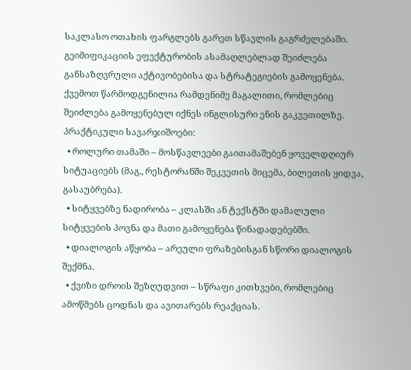საკლასო ოთახის ფარგლებს გარეთ სწავლის გაგრძელებაში.
გეიმიფიკაციის ეფექტურობის ასამაღლებლად შეიძლება განსაზღვრული აქტივობებისა და სტრატეგიების გამოყენება. ქვემოთ წარმოდგენილია რამდენიმე მაგალითი, რომლებიც შეიძლება გამოყენებულ იქნეს ინგლისური ენის გაკვეთილზე.
პრაქტიკული სავარჯიშოები:
  • როლური თამაში – მოსწავლეები გაითამაშებენ ყოველდღიურ სიტუაციებს (მაგ., რესტორანში შეკვეთის მიცემა, ბილეთის ყიდვა, გასაუბრება).
  • სიტყვებზე ნადირობა – კლასში ან ტექსტში დამალული სიტყვების პოვნა და მათი გამოყენება წინადადებებში.
  • დიალოგის აწყობა – არეული ფრაზებისგან სწორი დიალოგის შექმნა.
  • ქვიზი დროის შეზღუდვით – სწრაფი კითხვები, რომლებიც ამოწმებს ცოდნას და ავითარებს რეაქციას.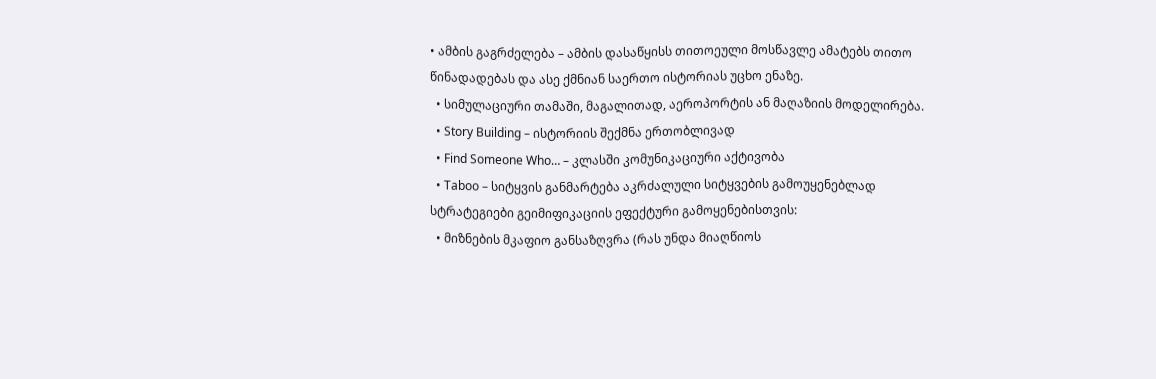• ამბის გაგრძელება – ამბის დასაწყისს თითოეული მოსწავლე ამატებს თითო წინადადებას და ასე ქმნიან საერთო ისტორიას უცხო ენაზე.
  • სიმულაციური თამაში, მაგალითად, აეროპორტის ან მაღაზიის მოდელირება.
  • Story Building – ისტორიის შექმნა ერთობლივად
  • Find Someone Who… – კლასში კომუნიკაციური აქტივობა
  • Taboo – სიტყვის განმარტება აკრძალული სიტყვების გამოუყენებლად
სტრატეგიები გეიმიფიკაციის ეფექტური გამოყენებისთვის:
  • მიზნების მკაფიო განსაზღვრა (რას უნდა მიაღწიოს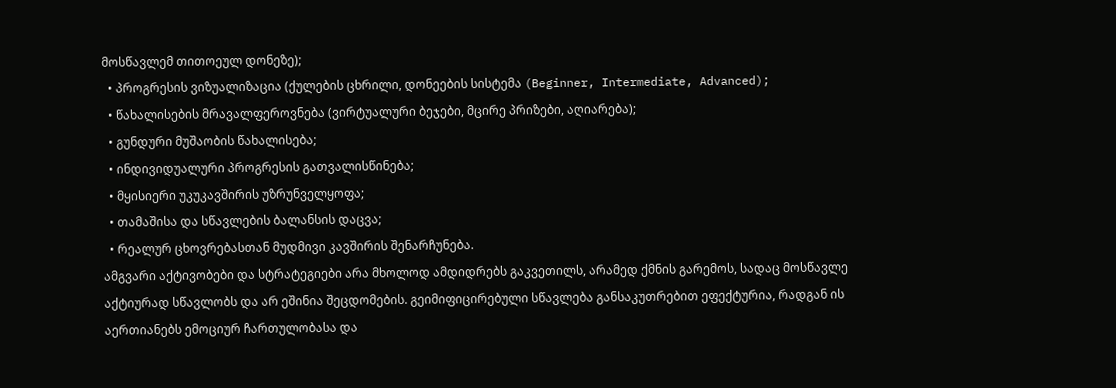მოსწავლემ თითოეულ დონეზე);
  • პროგრესის ვიზუალიზაცია (ქულების ცხრილი, დონეების სისტემა (Beginner, Intermediate, Advanced);
  • წახალისების მრავალფეროვნება (ვირტუალური ბეჯები, მცირე პრიზები, აღიარება);
  • გუნდური მუშაობის წახალისება;
  • ინდივიდუალური პროგრესის გათვალისწინება;
  • მყისიერი უკუკავშირის უზრუნველყოფა;
  • თამაშისა და სწავლების ბალანსის დაცვა;
  • რეალურ ცხოვრებასთან მუდმივი კავშირის შენარჩუნება.
ამგვარი აქტივობები და სტრატეგიები არა მხოლოდ ამდიდრებს გაკვეთილს, არამედ ქმნის გარემოს, სადაც მოსწავლე აქტიურად სწავლობს და არ ეშინია შეცდომების. გეიმიფიცირებული სწავლება განსაკუთრებით ეფექტურია, რადგან ის აერთიანებს ემოციურ ჩართულობასა და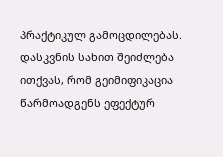პრაქტიკულ გამოცდილებას.
დასკვნის სახით შეიძლება ითქვას, რომ გეიმიფიკაცია წარმოადგენს ეფექტურ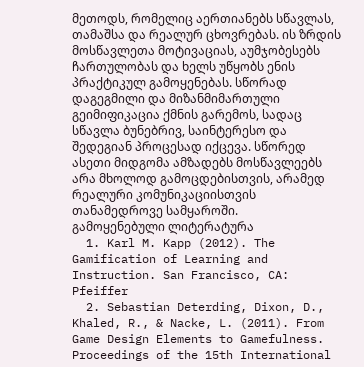მეთოდს, რომელიც აერთიანებს სწავლას, თამაშსა და რეალურ ცხოვრებას. ის ზრდის მოსწავლეთა მოტივაციას, აუმჯობესებს ჩართულობას და ხელს უწყობს ენის პრაქტიკულ გამოყენებას. სწორად დაგეგმილი და მიზანმიმართული გეიმიფიკაცია ქმნის გარემოს, სადაც სწავლა ბუნებრივ, საინტერესო და შედეგიან პროცესად იქცევა. სწორედ ასეთი მიდგომა ამზადებს მოსწავლეებს არა მხოლოდ გამოცდებისთვის, არამედ რეალური კომუნიკაციისთვის თანამედროვე სამყაროში.
გამოყენებული ლიტერატურა
  1. Karl M. Kapp (2012). The Gamification of Learning and Instruction. San Francisco, CA: Pfeiffer
  2. Sebastian Deterding, Dixon, D., Khaled, R., & Nacke, L. (2011). From Game Design Elements to Gamefulness. Proceedings of the 15th International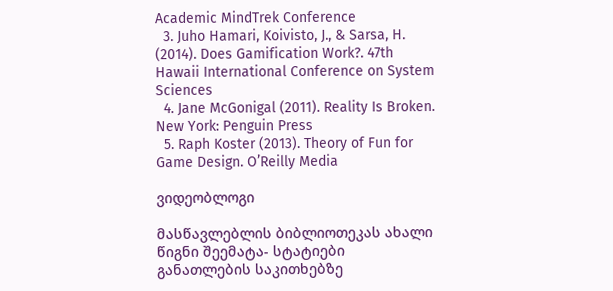Academic MindTrek Conference
  3. Juho Hamari, Koivisto, J., & Sarsa, H. (2014). Does Gamification Work?. 47th Hawaii International Conference on System Sciences
  4. Jane McGonigal (2011). Reality Is Broken. New York: Penguin Press
  5. Raph Koster (2013). Theory of Fun for Game Design. O’Reilly Media

ვიდეობლოგი

მასწავლებლის ბიბლიოთეკას ახალი წიგნი შეემატა- სტატიები განათლების საკითხებზე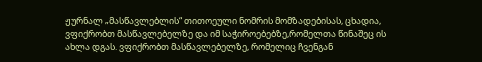ჟურნალ „მასწავლებლის“ თითოეული ნომრის მომზადებისას, ცხადია, ვფიქრობთ მასწავლებელზე და იმ საჭიროებებზე,რომელთა წინაშეც ის ახლა დგას. ვფიქრობთ მასწავლებელზე, რომელიც ჩვენგან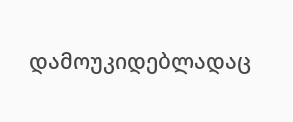დამოუკიდებლადაც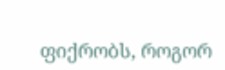ფიქრობს, როგორ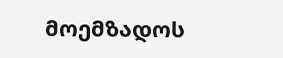მოემზადოს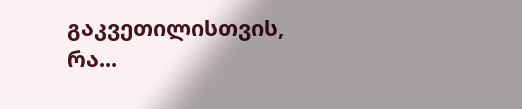გაკვეთილისთვის, რა...